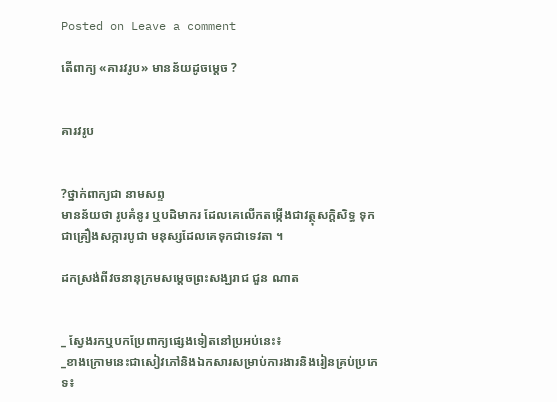Posted on Leave a comment

តើពាក្យ «គារវរូប» មានន័យដូចម្ដេច ?


គារវរូប


?ថ្នាក់ពាក្យជា នាមសព្ទ
មានន័យថា រូបគំនូរ ឬបដិមាករ ដែលគេលើកតម្កើងជាវត្ថុសក្តិសិទ្ធ ទុកជាគ្រឿងសក្ការបូជា មនុស្សដែលគេទុកជាទេវតា ។

ដកស្រង់ពីវចនានុក្រមសម្ដេចព្រះសង្ឃរាជ ជួន ណាត


_ ស្វែងរកឬបកប្រែពាក្យផ្សេងទៀតនៅប្រអប់នេះ៖
_ខាងក្រោមនេះជាសៀវភៅនិងឯកសារសម្រាប់ការងារនិងរៀនគ្រប់ប្រភេទ៖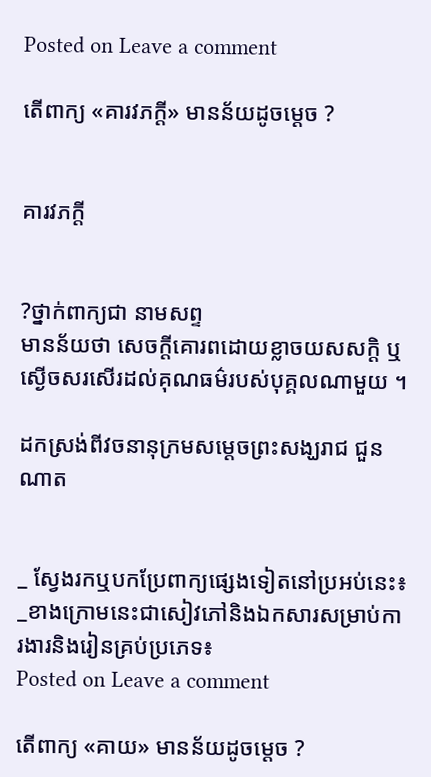Posted on Leave a comment

តើពាក្យ «គារវភក្តី» មានន័យដូចម្ដេច ?


គារវភក្តី


?ថ្នាក់ពាក្យជា នាមសព្ទ
មានន័យថា សេចក្តីគោរពដោយខ្លាចយសសក្តិ ឬស្ងើចសរសើរដល់គុណធម៌របស់បុគ្គលណាមួយ ។

ដកស្រង់ពីវចនានុក្រមសម្ដេចព្រះសង្ឃរាជ ជួន ណាត


_ ស្វែងរកឬបកប្រែពាក្យផ្សេងទៀតនៅប្រអប់នេះ៖
_ខាងក្រោមនេះជាសៀវភៅនិងឯកសារសម្រាប់ការងារនិងរៀនគ្រប់ប្រភេទ៖
Posted on Leave a comment

តើពាក្យ «គាយ» មានន័យដូចម្ដេច ?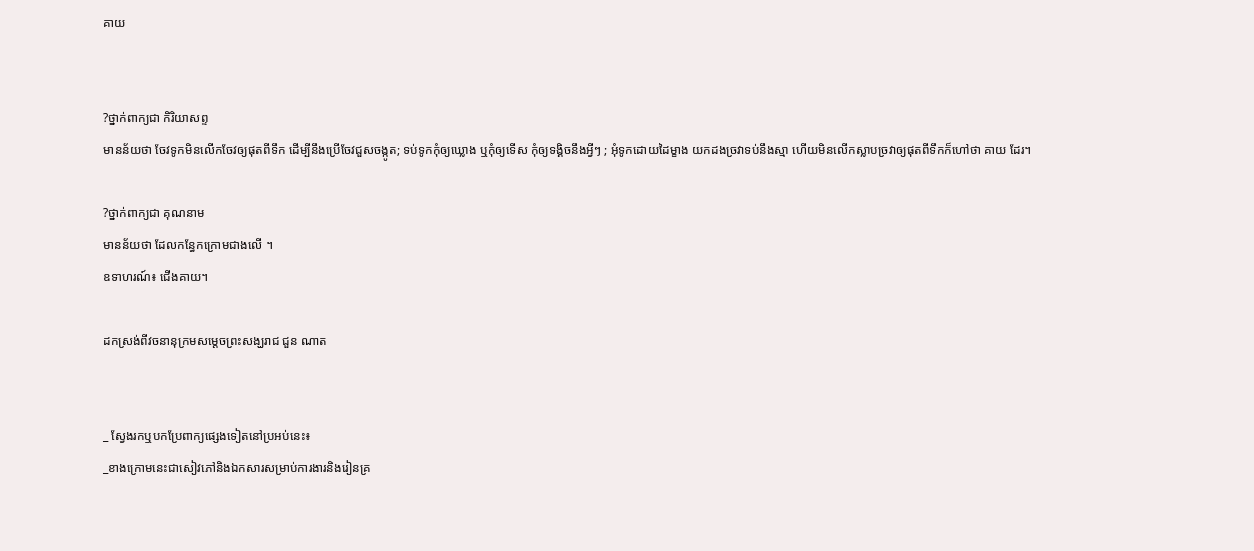គាយ


?ថ្នាក់ពាក្យជា កិរិយាសព្ទ
មានន័យថា ចែវទូកមិនលើកចែវឲ្យផុតពីទឹក ដើម្បីនឹងប្រើចែវជួសចង្កូត; ទប់ទូកកុំឲ្យឃ្លោង ឬកុំឲ្យទើស កុំឲ្យទង្គិចនឹងអ្វីៗ ; អុំទូកដោយដៃម្ខាង យកដងច្រវាទប់នឹងស្មា ហើយមិនលើកស្លាបច្រវាឲ្យផុតពីទឹកក៏ហៅថា គាយ ដែរ។

?ថ្នាក់ពាក្យជា គុណនាម
មានន័យថា ដែលកន្ធែកក្រោមជាងលើ ។
ឧទាហរណ៍៖ ជើងគាយ។

ដកស្រង់ពីវចនានុក្រមសម្ដេចព្រះសង្ឃរាជ ជួន ណាត


_ ស្វែងរកឬបកប្រែពាក្យផ្សេងទៀតនៅប្រអប់នេះ៖
_ខាងក្រោមនេះជាសៀវភៅនិងឯកសារសម្រាប់ការងារនិងរៀនគ្រ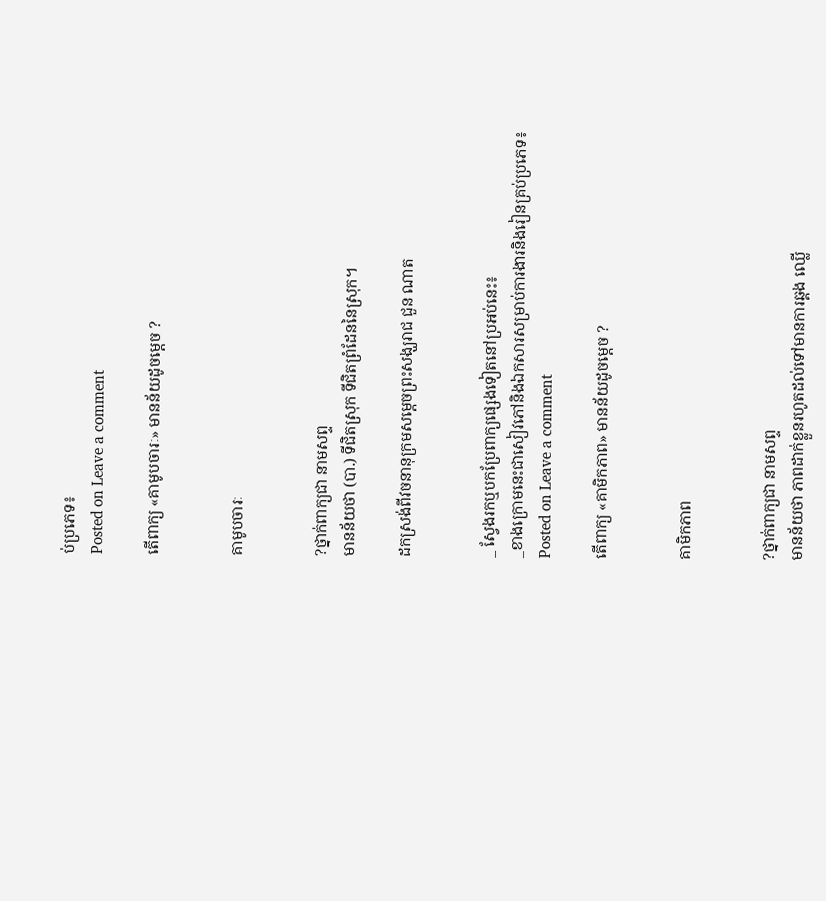ប់ប្រភេទ៖
Posted on Leave a comment

តើពាក្យ «គាមូបចារៈ» មានន័យដូចម្ដេច ?


គាមូបចារៈ


?ថ្នាក់ពាក្យជា នាមសព្ទ
មានន័យថា (បា.) ទីជិតស្រុក ទីជិតព្រំដែននៃស្រុក។

ដកស្រង់ពីវចនានុក្រមសម្ដេចព្រះសង្ឃរាជ ជួន ណាត


_ ស្វែងរកឬបកប្រែពាក្យផ្សេងទៀតនៅប្រអប់នេះ៖
_ខាងក្រោមនេះជាសៀវភៅនិងឯកសារសម្រាប់ការងារនិងរៀនគ្រប់ប្រភេទ៖
Posted on Leave a comment

តើពាក្យ «គាមិកភាព» មានន័យដូចម្ដេច ?


គាមិកភាព


?ថ្នាក់ពាក្យជា នាមសព្ទ
មានន័យថា ភាពដាក់ខ្លួនរហូតដល់ទៅមានការឆ្គង ឈ្លើ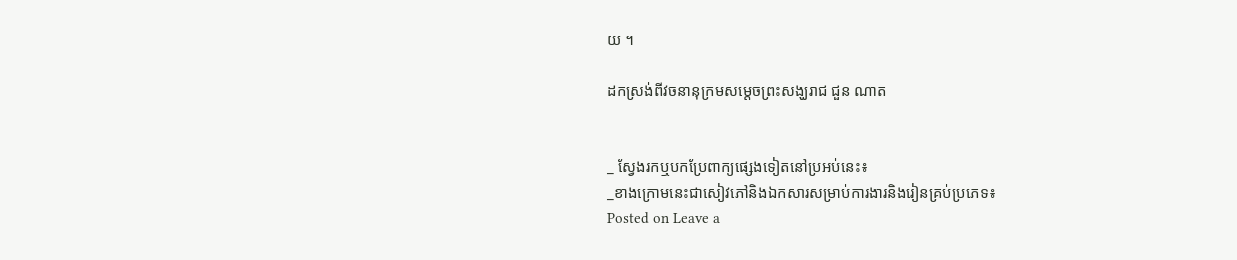យ ។

ដកស្រង់ពីវចនានុក្រមសម្ដេចព្រះសង្ឃរាជ ជួន ណាត


_ ស្វែងរកឬបកប្រែពាក្យផ្សេងទៀតនៅប្រអប់នេះ៖
_ខាងក្រោមនេះជាសៀវភៅនិងឯកសារសម្រាប់ការងារនិងរៀនគ្រប់ប្រភេទ៖
Posted on Leave a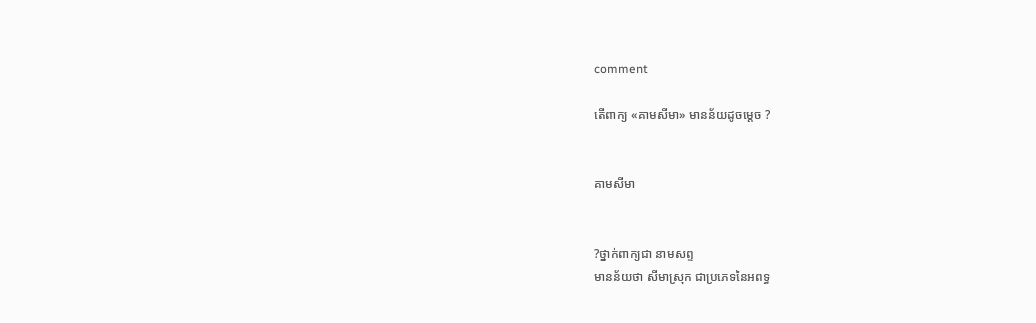comment

តើពាក្យ «គាមសីមា» មានន័យដូចម្ដេច ?


គាមសីមា


?ថ្នាក់ពាក្យជា នាមសព្ទ
មានន័យថា សីមាស្រុក ជាប្រភេទនៃអពទ្ធ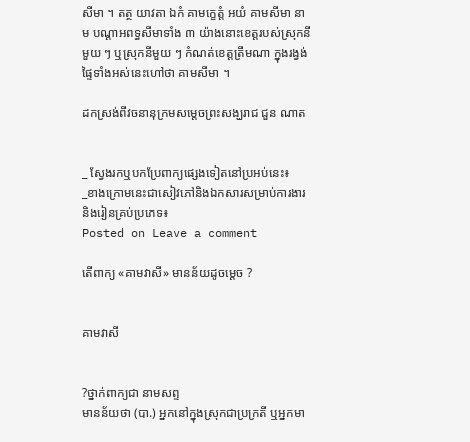សីមា ។ តត្ថ យាវតា ឯកំ គាមក្ខេត្តំ អយំ គាមសីមា នាម បណ្តាអពទ្ធសីមាទាំង ៣ យ៉ាងនោះខេត្តរបស់ស្រុកនីមួយ ៗ ឬស្រុកនីមួយ ៗ កំណត់ខេត្តត្រឹមណា ក្នុងរង្វង់ផ្ទៃទាំងអស់នេះហៅថា គាមសីមា ។

ដកស្រង់ពីវចនានុក្រមសម្ដេចព្រះសង្ឃរាជ ជួន ណាត


_ ស្វែងរកឬបកប្រែពាក្យផ្សេងទៀតនៅប្រអប់នេះ៖
_ខាងក្រោមនេះជាសៀវភៅនិងឯកសារសម្រាប់ការងារនិងរៀនគ្រប់ប្រភេទ៖
Posted on Leave a comment

តើពាក្យ «គាមវាសី» មានន័យដូចម្ដេច ?


គាមវាសី


?ថ្នាក់ពាក្យជា នាមសព្ទ
មានន័យថា (បា.) អ្នកនៅក្នុងស្រុកជាប្រក្រតី ឬអ្នកមា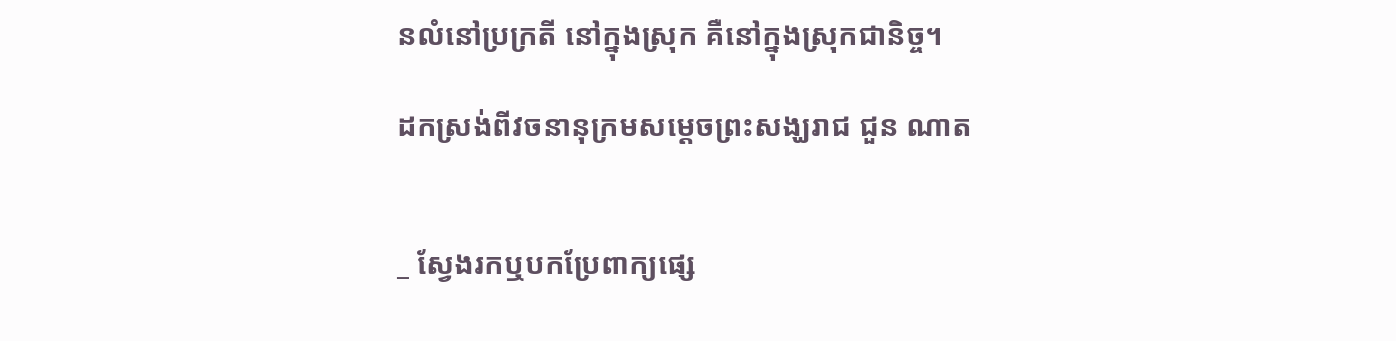នលំនៅប្រក្រតី នៅក្នុងស្រុក គឺនៅក្នុងស្រុកជានិច្ច។

ដកស្រង់ពីវចនានុក្រមសម្ដេចព្រះសង្ឃរាជ ជួន ណាត


_ ស្វែងរកឬបកប្រែពាក្យផ្សេ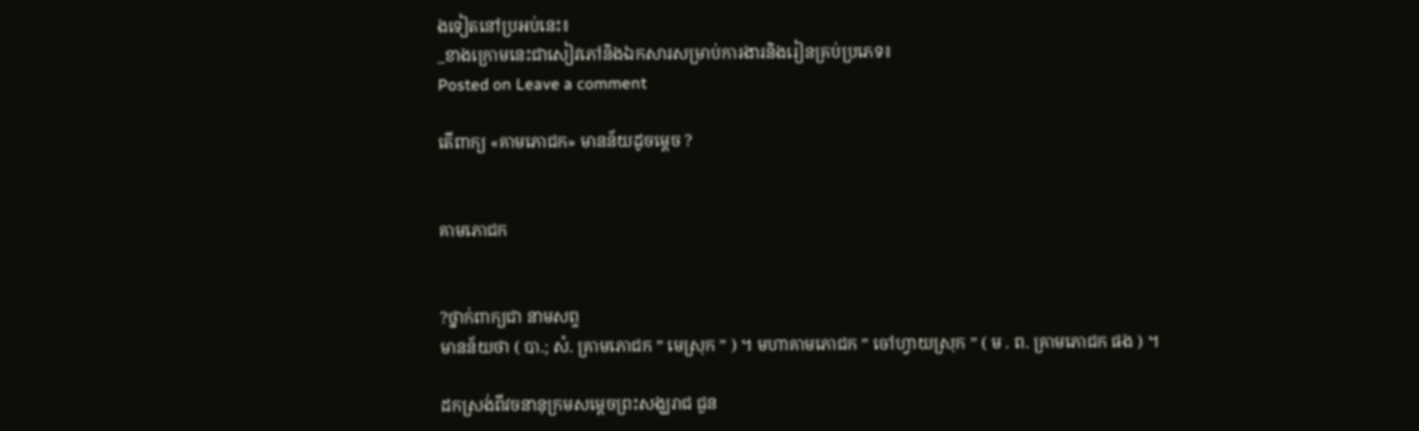ងទៀតនៅប្រអប់នេះ៖
_ខាងក្រោមនេះជាសៀវភៅនិងឯកសារសម្រាប់ការងារនិងរៀនគ្រប់ប្រភេទ៖
Posted on Leave a comment

តើពាក្យ «គាមភោជក» មានន័យដូចម្ដេច ?


គាមភោជក


?ថ្នាក់ពាក្យជា នាមសព្ទ
មានន័យថា ( បា.; សំ. គ្រាមភោជក ” មេស្រុក ” ) ។ មហាគាមភោជក ” ចៅហ្វាយស្រុក ” ( ម . ព. គ្រាមភោជក ផង ) ។

ដកស្រង់ពីវចនានុក្រមសម្ដេចព្រះសង្ឃរាជ ជួន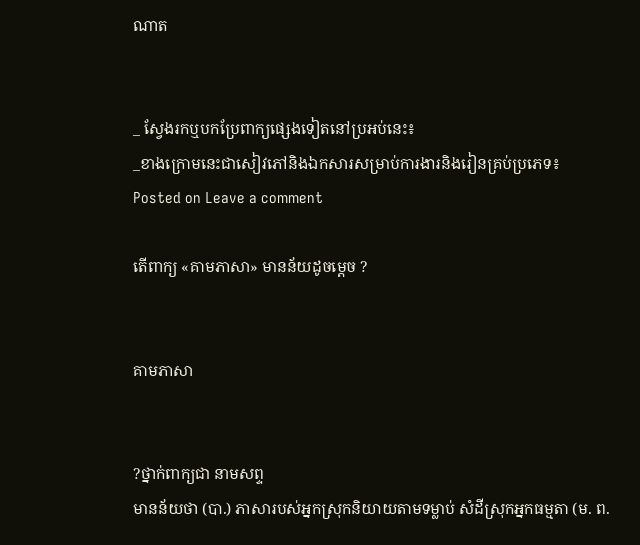ណាត


_ ស្វែងរកឬបកប្រែពាក្យផ្សេងទៀតនៅប្រអប់នេះ៖
_ខាងក្រោមនេះជាសៀវភៅនិងឯកសារសម្រាប់ការងារនិងរៀនគ្រប់ប្រភេទ៖
Posted on Leave a comment

តើពាក្យ «គាមភាសា» មានន័យដូចម្ដេច ?


គាមភាសា


?ថ្នាក់ពាក្យជា នាមសព្ទ
មានន័យថា (បា.) ភាសារបស់អ្នកស្រុកនិយាយតាមទម្លាប់ សំដីស្រុកអ្នកធម្មតា (ម. ព.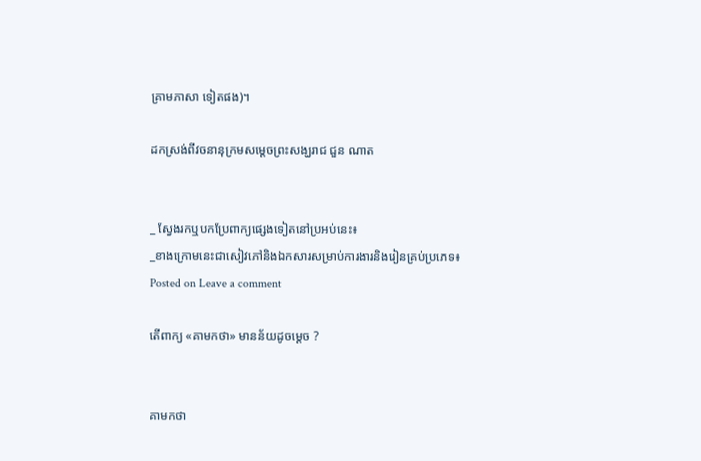គ្រាមភាសា ទៀតផង)។

ដកស្រង់ពីវចនានុក្រមសម្ដេចព្រះសង្ឃរាជ ជួន ណាត


_ ស្វែងរកឬបកប្រែពាក្យផ្សេងទៀតនៅប្រអប់នេះ៖
_ខាងក្រោមនេះជាសៀវភៅនិងឯកសារសម្រាប់ការងារនិងរៀនគ្រប់ប្រភេទ៖
Posted on Leave a comment

តើពាក្យ «គាមកថា» មានន័យដូចម្ដេច ?


គាមកថា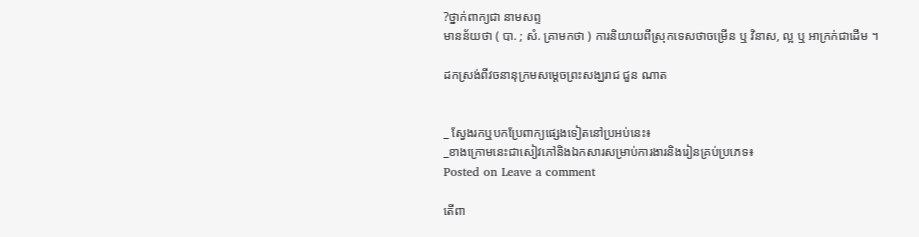?ថ្នាក់ពាក្យជា នាមសព្ទ
មានន័យថា ( បា. ; សំ. គ្រាមកថា ) ការនិយាយពីស្រុកទេសថាចម្រើន ឬ វិនាស, ល្អ ឬ អាក្រក់ជាដើម ។

ដកស្រង់ពីវចនានុក្រមសម្ដេចព្រះសង្ឃរាជ ជួន ណាត


_ ស្វែងរកឬបកប្រែពាក្យផ្សេងទៀតនៅប្រអប់នេះ៖
_ខាងក្រោមនេះជាសៀវភៅនិងឯកសារសម្រាប់ការងារនិងរៀនគ្រប់ប្រភេទ៖
Posted on Leave a comment

តើពា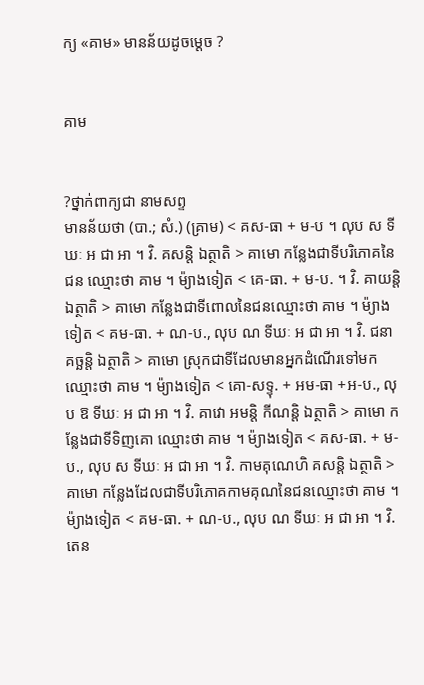ក្យ «គាម» មានន័យដូចម្ដេច ?


គាម


?ថ្នាក់ពាក្យជា នាមសព្ទ
មានន័យថា (បា.; សំ.) (គ្រាម) < គស-ធា + ម-ប ។ លុប ស ទីឃៈ អ ជា អា ។ វិ. គសន្តិ ឯត្ថាតិ > គាមោ កន្លែងជាទីបរិភោគនៃជន ឈ្មោះថា គាម ។ ម៉្យាងទៀត < គេ-ធា. + ម-ប. ។ វិ. គាយន្តិ ឯត្ថាតិ > គាមោ កន្លែងជាទីពោលនៃជនឈ្មោះថា គាម ។ ម៉្យាងទៀត < គម-ធា. + ណ-ប., លុប ណ ទីឃៈ អ ជា អា ។ វិ. ជនា គច្ឆន្តិ ឯត្ថាតិ > គាមោ ស្រុកជាទីដែលមានអ្នកដំណើរទៅមក ឈ្មោះថា គាម ។ ម៉្យាងទៀត < គោ-សទ្ទុ. + អម-ធា +អ-ប., លុប ឱ ទីឃៈ អ ជា អា ។ វិ. គាវោ អមន្តិ កីណន្តិ ឯត្ថាតិ > គាមោ កន្លែងជាទីទិញគោ ឈ្មោះថា គាម ។ ម៉្យាងទៀត < គស-ធា. + ម-ប., លុប ស ទីឃៈ អ ជា អា ។ វិ. កាមគុណេហិ គសន្តិ ឯត្ថាតិ > គាមោ កន្លែងដែលជាទីបរិភោគកាមគុណនៃជនឈ្មោះថា គាម ។ ម៉្យាងទៀត < គម-ធា. + ណ-ប., លុប ណ ទីឃៈ អ ជា អា ។ វិ. តេន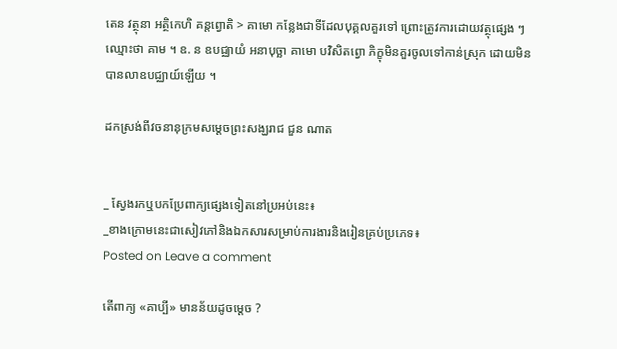តេន វត្ថុនា អត្ថិកេហិ គន្តព្វោតិ > គាមោ កន្លែងជាទីដែលបុគ្គលគួរទៅ ព្រោះត្រូវការដោយវត្ថុផ្សេង ៗ ឈ្មោះថា គាម ។ ឧ. ន ឧបជ្ឈាយំ អនាបុច្ឆា គាមោ បវិសិតព្វោ ភិក្ខុមិនគួរចូលទៅកាន់ស្រុក ដោយមិនបានលាឧបជ្ឈាយ៍ឡើយ ។

ដកស្រង់ពីវចនានុក្រមសម្ដេចព្រះសង្ឃរាជ ជួន ណាត


_ ស្វែងរកឬបកប្រែពាក្យផ្សេងទៀតនៅប្រអប់នេះ៖
_ខាងក្រោមនេះជាសៀវភៅនិងឯកសារសម្រាប់ការងារនិងរៀនគ្រប់ប្រភេទ៖
Posted on Leave a comment

តើពាក្យ «គាប្បី» មានន័យដូចម្ដេច ?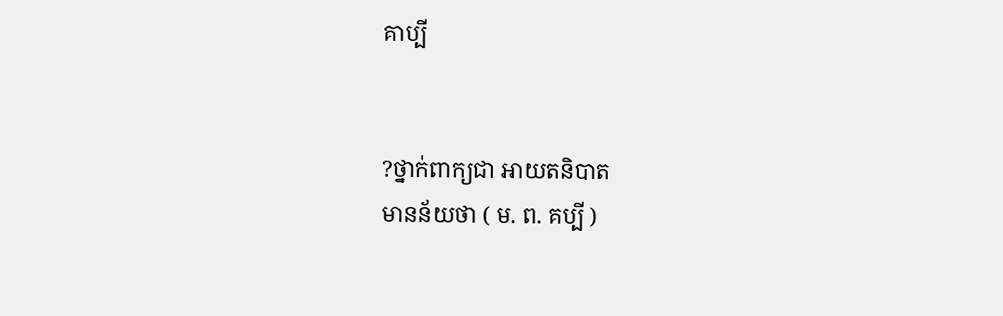គាប្បី


?ថ្នាក់ពាក្យជា អាយតនិបាត
មានន័យថា ( ម. ព. គប្បី )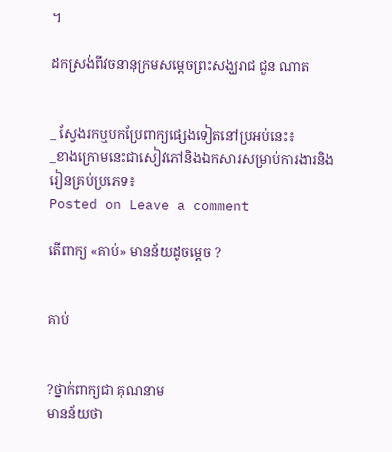។

ដកស្រង់ពីវចនានុក្រមសម្ដេចព្រះសង្ឃរាជ ជួន ណាត


_ ស្វែងរកឬបកប្រែពាក្យផ្សេងទៀតនៅប្រអប់នេះ៖
_ខាងក្រោមនេះជាសៀវភៅនិងឯកសារសម្រាប់ការងារនិងរៀនគ្រប់ប្រភេទ៖
Posted on Leave a comment

តើពាក្យ «គាប់» មានន័យដូចម្ដេច ?


គាប់


?ថ្នាក់ពាក្យជា គុណនាម
មានន័យថា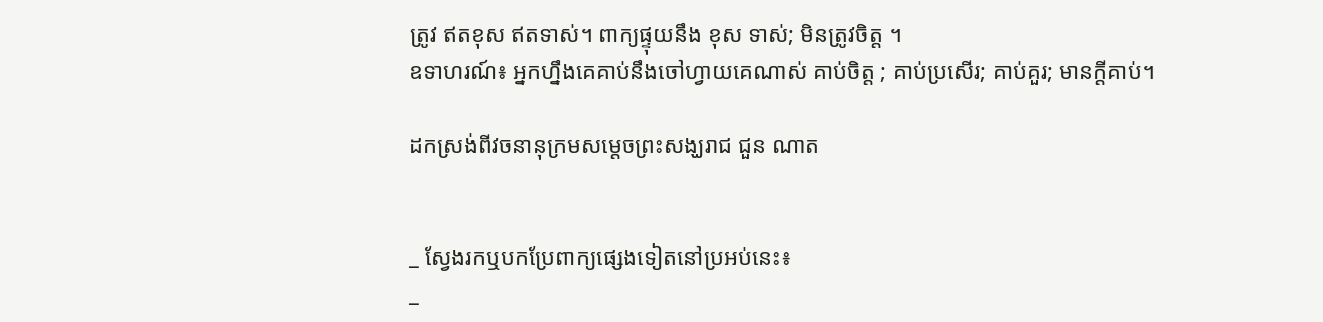ត្រូវ ឥតខុស ឥតទាស់។ ពាក្យផ្ទុយនឹង ខុស ទាស់; មិនត្រូវចិត្ត ។
ឧទាហរណ៍៖ អ្នកហ្នឹងគេគាប់នឹងចៅហ្វាយគេណាស់ គាប់ចិត្ត ; គាប់ប្រសើរ; គាប់គួរ; មានក្ដីគាប់។

ដកស្រង់ពីវចនានុក្រមសម្ដេចព្រះសង្ឃរាជ ជួន ណាត


_ ស្វែងរកឬបកប្រែពាក្យផ្សេងទៀតនៅប្រអប់នេះ៖
_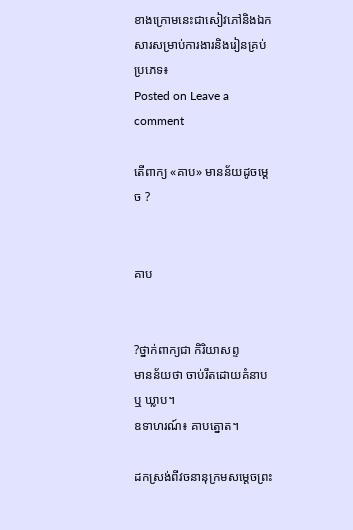ខាងក្រោមនេះជាសៀវភៅនិងឯកសារសម្រាប់ការងារនិងរៀនគ្រប់ប្រភេទ៖
Posted on Leave a comment

តើពាក្យ «គាប» មានន័យដូចម្ដេច ?


គាប


?ថ្នាក់ពាក្យជា កិរិយាសព្ទ
មានន័យថា ចាប់រឹតដោយគំនាប ឬ ឃ្លាប។
ឧទាហរណ៍៖ គាបត្នោត។

ដកស្រង់ពីវចនានុក្រមសម្ដេចព្រះ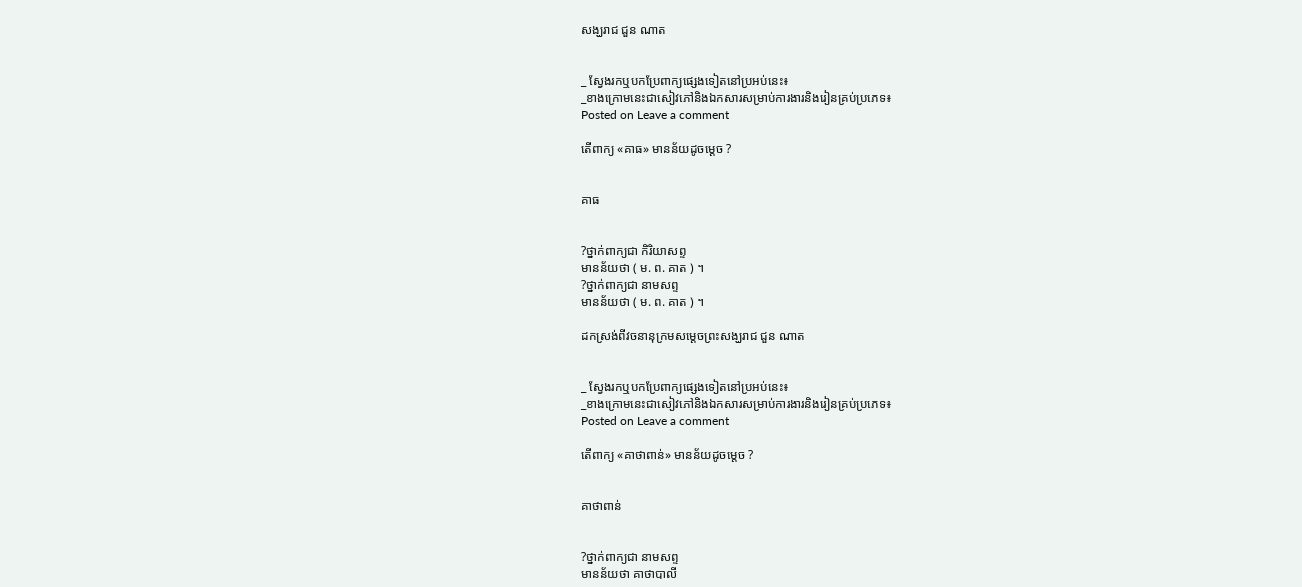សង្ឃរាជ ជួន ណាត


_ ស្វែងរកឬបកប្រែពាក្យផ្សេងទៀតនៅប្រអប់នេះ៖
_ខាងក្រោមនេះជាសៀវភៅនិងឯកសារសម្រាប់ការងារនិងរៀនគ្រប់ប្រភេទ៖
Posted on Leave a comment

តើពាក្យ «គាធ» មានន័យដូចម្ដេច ?


គាធ


?ថ្នាក់ពាក្យជា កិរិយាសព្ទ
មានន័យថា ( ម. ព. គាត ) ។
?ថ្នាក់ពាក្យជា នាមសព្ទ
មានន័យថា ( ម. ព. គាត ) ។

ដកស្រង់ពីវចនានុក្រមសម្ដេចព្រះសង្ឃរាជ ជួន ណាត


_ ស្វែងរកឬបកប្រែពាក្យផ្សេងទៀតនៅប្រអប់នេះ៖
_ខាងក្រោមនេះជាសៀវភៅនិងឯកសារសម្រាប់ការងារនិងរៀនគ្រប់ប្រភេទ៖
Posted on Leave a comment

តើពាក្យ «គាថាពាន់» មានន័យដូចម្ដេច ?


គាថាពាន់


?ថ្នាក់ពាក្យជា នាមសព្ទ
មានន័យថា គាថាបាលី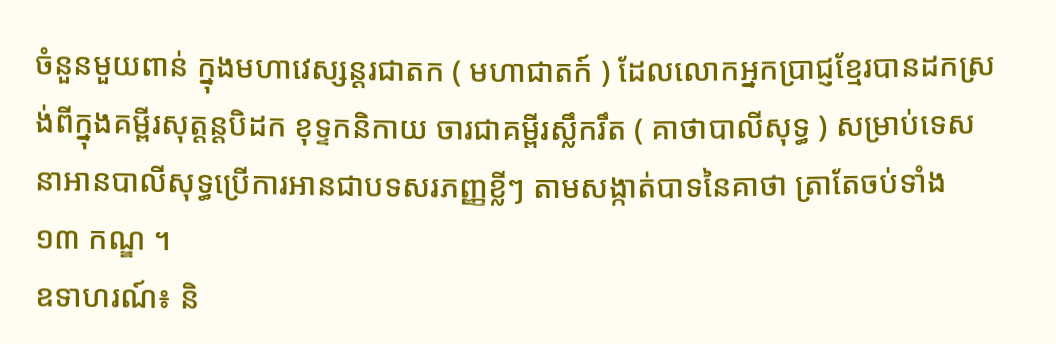ចំនួនមួយពាន់ ក្នុងមហាវេស្សន្ដរជាតក ( មហាជាតក៍ ) ដែលលោកអ្នកប្រាជ្ញខ្មែរបានដកស្រង់ពីក្នុងគម្ពីរសុត្តន្ដបិដក ខុទ្ទកនិកាយ ចារជាគម្ពីរស្លឹករឹត ( គាថាបាលីសុទ្ធ ) សម្រាប់ទេសនាអានបាលីសុទ្ធប្រើការអានជាបទសរភញ្ញខ្លីៗ តាមសង្កាត់បាទនៃគាថា ត្រាតែចប់ទាំង ១៣ កណ្ឌ ។
ឧទាហរណ៍៖ និ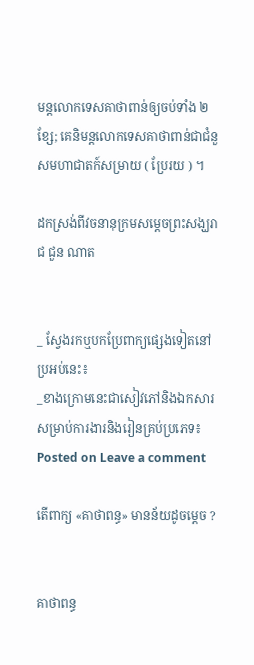មន្តលោកទេសគាថាពាន់ឲ្យចប់ទាំង ២ ខ្សែ; គេនិមន្តលោកទេសគាថាពាន់ជាជំនួសមហាជាតក៍សម្រាយ ( ប្រែរយ ) ។

ដកស្រង់ពីវចនានុក្រមសម្ដេចព្រះសង្ឃរាជ ជួន ណាត


_ ស្វែងរកឬបកប្រែពាក្យផ្សេងទៀតនៅប្រអប់នេះ៖
_ខាងក្រោមនេះជាសៀវភៅនិងឯកសារសម្រាប់ការងារនិងរៀនគ្រប់ប្រភេទ៖
Posted on Leave a comment

តើពាក្យ «គាថាពន្ធ» មានន័យដូចម្ដេច ?


គាថាពន្ធ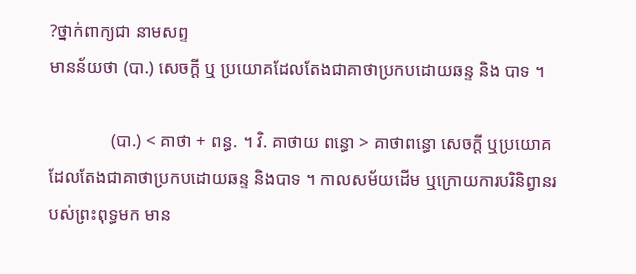?ថ្នាក់ពាក្យជា នាមសព្ទ
មានន័យថា (បា.) សេចក្ដី ឬ ប្រយោគដែលតែងជាគាថាប្រកបដោយឆន្ទ និង បាទ ។

              (បា.) < គាថា + ពន្ធ. ។ វិ. គាថាយ ពន្ធោ > គាថាពន្ធោ សេចក្តី ឬប្រយោគដែលតែងជាគាថាប្រកបដោយឆន្ទ និងបាទ ។ កាលសម័យដើម ឬក្រោយការបរិនិព្វានរបស់ព្រះពុទ្ធមក មាន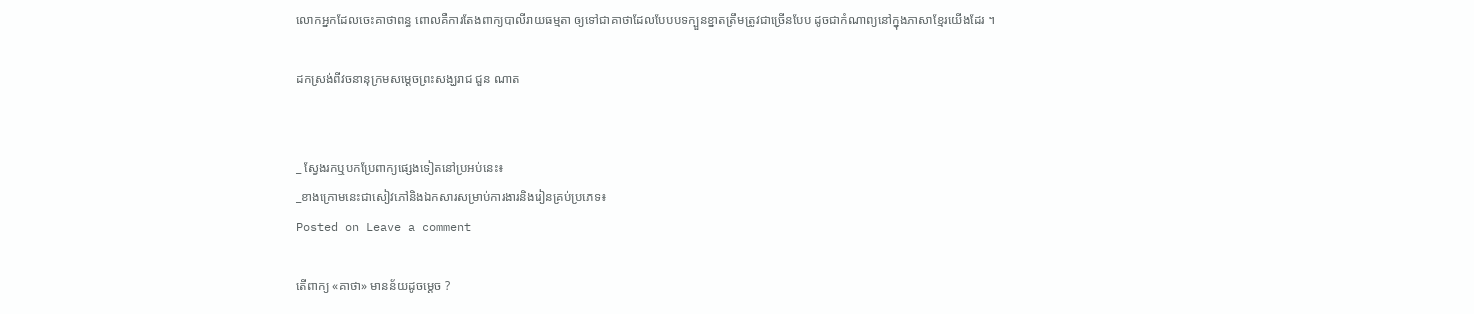លោកអ្នកដែលចេះគាថាពន្ធ ពោលគឺការតែងពាក្យបាលីរាយធម្មតា ឲ្យទៅជាគាថាដែលបែបបទក្បួនខ្នាតត្រឹមត្រូវជាច្រើនបែប ដូចជាកំណាព្យនៅក្នុងភាសាខ្មែរយើងដែរ ។

ដកស្រង់ពីវចនានុក្រមសម្ដេចព្រះសង្ឃរាជ ជួន ណាត


_ ស្វែងរកឬបកប្រែពាក្យផ្សេងទៀតនៅប្រអប់នេះ៖
_ខាងក្រោមនេះជាសៀវភៅនិងឯកសារសម្រាប់ការងារនិងរៀនគ្រប់ប្រភេទ៖
Posted on Leave a comment

តើពាក្យ «គាថា» មានន័យដូចម្ដេច ?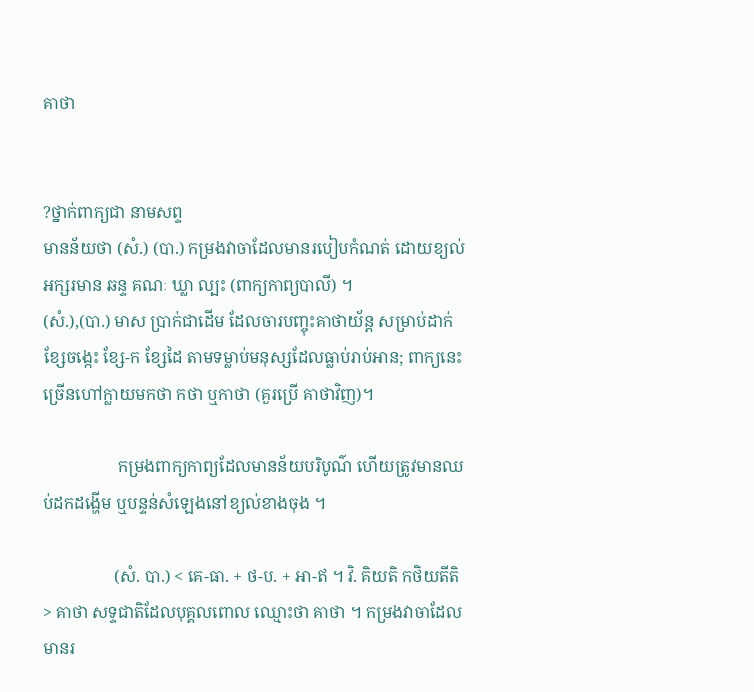គាថា


?ថ្នាក់ពាក្យជា នាមសព្ទ
មានន័យថា (សំ.) (បា.) កម្រងវាចាដែលមានរបៀបកំណត់ ដោយខ្យល់អក្សរមាន ឆន្ទ គណៈ ឃ្លា ល្បះ (ពាក្យកាព្យបាលី) ។
(សំ.),(បា.) មាស ប្រាក់ជាដើម ដែលចារបញ្ចុះគាថាយ័ន្ត សម្រាប់ដាក់ខ្សែចង្កេះ ខ្សែ-ក ខ្សែដៃ តាមទម្លាប់មនុស្សដែលធ្លាប់រាប់អាន; ពាក្យនេះ ច្រើនហៅក្លាយមកថា កថា ឬកាថា (គួរប្រើ គាថាវិញ)។

                  កម្រងពាក្យកាព្យដែលមានន័យបរិបូណ៌ ហើយត្រូវមានឈប់ដកដង្ហើម ឬបន្ទន់សំឡេងនៅខ្យល់ខាងចុង ។

                 (សំ. បា.) < គេ-ធា. + ថ-ប. + អា-ឥ ។ វិ. គិយតិ កថិយតីតិ > គាថា សទ្ទជាតិដែលបុគ្គលពោល ឈ្មោះថា គាថា ។ កម្រងវាចាដែលមានរ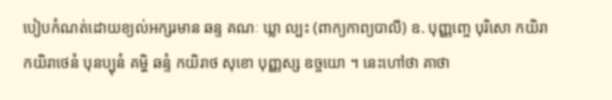បៀបកំណត់ដោយខ្យល់អក្សរមាន ឆន្ទ គណៈ ឃ្លា ល្បះ (ពាក្យកាព្យបាលី) ឧ. បុញ្ញញ្ចេ បុរិសោ កយិរា កយិរាថេនំ បុនប្បុនំ គម្ហិ ឆន្ទំ កយិរាថ សុខោ បុញ្ញស្ស ឧច្ចយោ ។ នេះហៅថា គាថា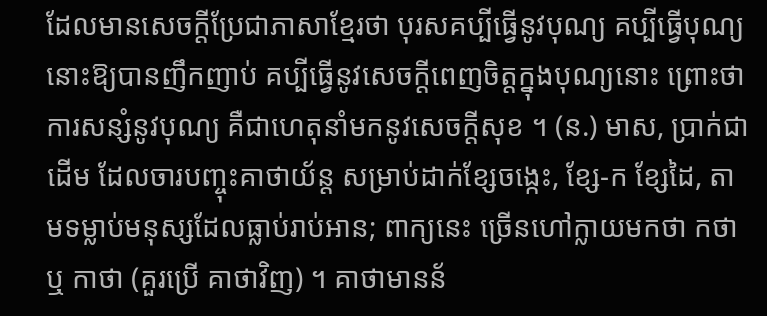ដែលមានសេចក្តីប្រែជាភាសាខ្មែរថា បុរសគប្បីធ្វើនូវបុណ្យ គប្បីធ្វើបុណ្យនោះឱ្យបានញឹកញាប់ គប្បីធ្វើនូវសេចក្តីពេញចិត្តក្នុងបុណ្យនោះ ព្រោះថា ការសន្សំនូវបុណ្យ គឺជាហេតុនាំមកនូវសេចក្តីសុខ ។ (ន.) មាស, ប្រាក់ជាដើម ដែលចារបញ្ចុះគាថាយ័ន្ត សម្រាប់ដាក់ខ្សែចង្កេះ, ខ្សែ-ក ខ្សែដៃ, តាមទម្លាប់មនុស្សដែលធ្លាប់រាប់អាន; ពាក្យនេះ ច្រើនហៅក្លាយមកថា កថា ឬ កាថា (គួរប្រើ គាថាវិញ) ។ គាថាមានន័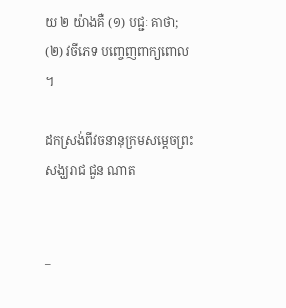យ ២ យ៉ាងគឺ (១) បជ្ជៈ គាថា; (២) វចីភេទ បញ្ចេញពាក្យពោល ។

ដកស្រង់ពីវចនានុក្រមសម្ដេចព្រះសង្ឃរាជ ជួន ណាត


_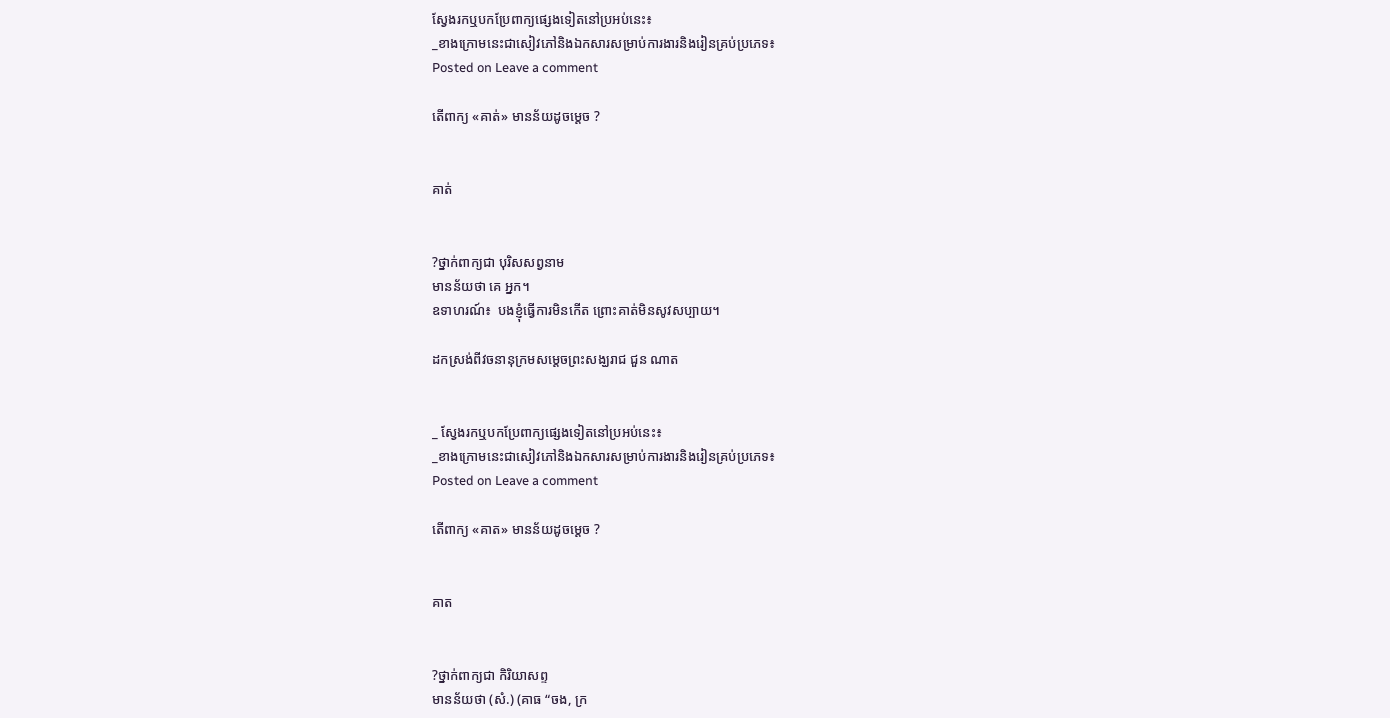ស្វែងរកឬបកប្រែពាក្យផ្សេងទៀតនៅប្រអប់នេះ៖
_ខាងក្រោមនេះជាសៀវភៅនិងឯកសារសម្រាប់ការងារនិងរៀនគ្រប់ប្រភេទ៖
Posted on Leave a comment

តើពាក្យ «គាត់» មានន័យដូចម្ដេច ?


គាត់


?ថ្នាក់ពាក្យជា បុរិសសព្វនាម
មានន័យថា គេ អ្នក។
ឧទាហរណ៍៖  បងខ្ញុំធ្វើការមិនកើត ព្រោះគាត់មិនសូវសប្បាយ។

ដកស្រង់ពីវចនានុក្រមសម្ដេចព្រះសង្ឃរាជ ជួន ណាត


_ ស្វែងរកឬបកប្រែពាក្យផ្សេងទៀតនៅប្រអប់នេះ៖
_ខាងក្រោមនេះជាសៀវភៅនិងឯកសារសម្រាប់ការងារនិងរៀនគ្រប់ប្រភេទ៖
Posted on Leave a comment

តើពាក្យ «គាត» មានន័យដូចម្ដេច ?


គាត


?ថ្នាក់ពាក្យជា កិរិយាសព្ទ
មានន័យថា (សំ.) (គាធ “ចង, ក្រ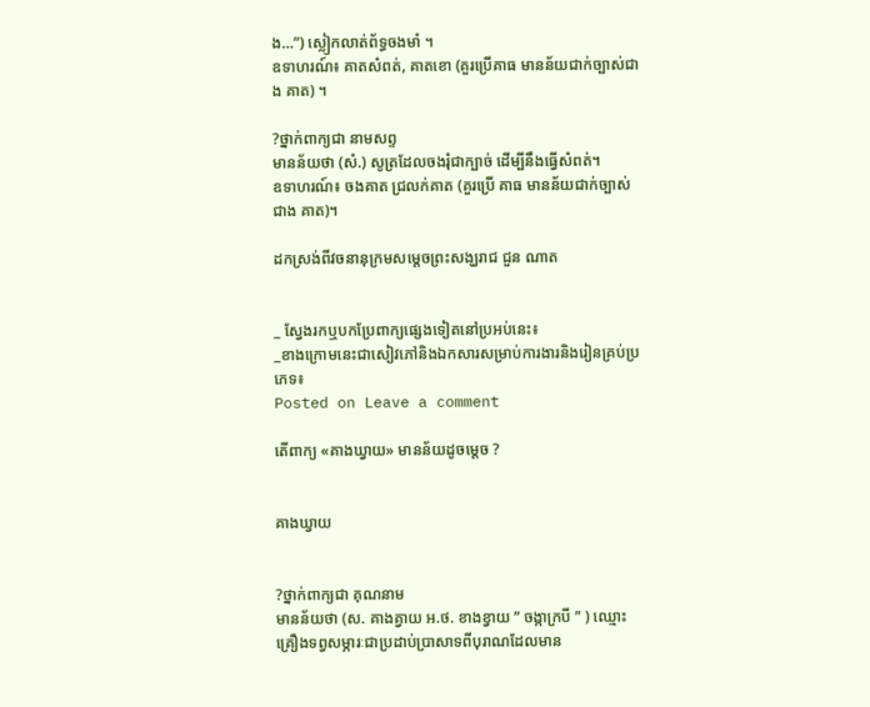ង…”) ស្លៀកលាត់ព័ទ្ធចងមាំ ។
ឧទាហរណ៍៖ គាតសំពត់, គាតខោ (គួរប្រើគាធ មានន័យជាក់ច្បាស់ជាង គាត) ។

?ថ្នាក់ពាក្យជា នាមសព្ទ
មានន័យថា (សំ.) សូត្រដែលចងរុំជាក្បាច់ ដើម្បីនឹងធ្វើសំពត់។
ឧទាហរណ៍៖ ចងគាត ជ្រលក់គាត (គួរប្រើ គាធ មានន័យជាក់ច្បាស់ជាង គាត)។

ដកស្រង់ពីវចនានុក្រមសម្ដេចព្រះសង្ឃរាជ ជួន ណាត


_ ស្វែងរកឬបកប្រែពាក្យផ្សេងទៀតនៅប្រអប់នេះ៖
_ខាងក្រោមនេះជាសៀវភៅនិងឯកសារសម្រាប់ការងារនិងរៀនគ្រប់ប្រភេទ៖
Posted on Leave a comment

តើពាក្យ «គាងឃ្វាយ» មានន័យដូចម្ដេច ?


គាងឃ្វាយ


?ថ្នាក់ពាក្យជា គុណនាម
មានន័យថា (ស. គាងគ្វាយ អ.ថ. ខាងខ្វាយ ” ចង្កាក្របី ” ) ឈ្មោះគ្រឿងទព្វសម្ភារៈជាប្រដាប់ប្រាសាទពីបុរាណដែលមាន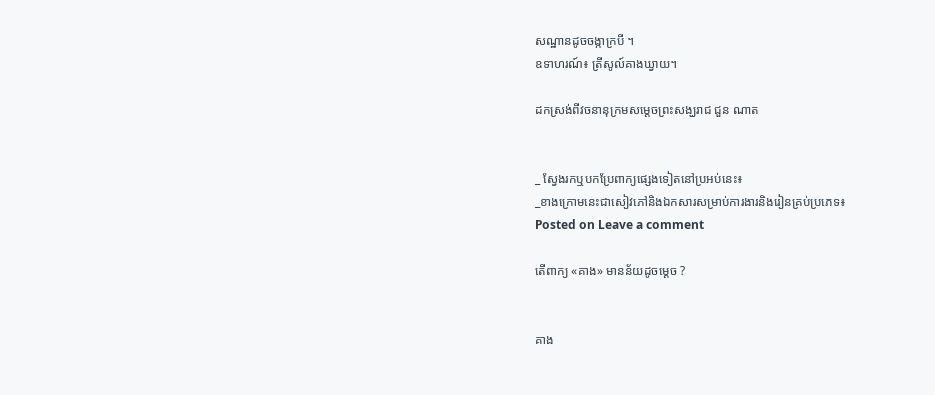សណ្ឋានដូចចង្កាក្របី ។
ឧទាហរណ៍៖ ត្រីសូល៍គាងឃ្វាយ។

ដកស្រង់ពីវចនានុក្រមសម្ដេចព្រះសង្ឃរាជ ជួន ណាត


_ ស្វែងរកឬបកប្រែពាក្យផ្សេងទៀតនៅប្រអប់នេះ៖
_ខាងក្រោមនេះជាសៀវភៅនិងឯកសារសម្រាប់ការងារនិងរៀនគ្រប់ប្រភេទ៖
Posted on Leave a comment

តើពាក្យ «គាង» មានន័យដូចម្ដេច ?


គាង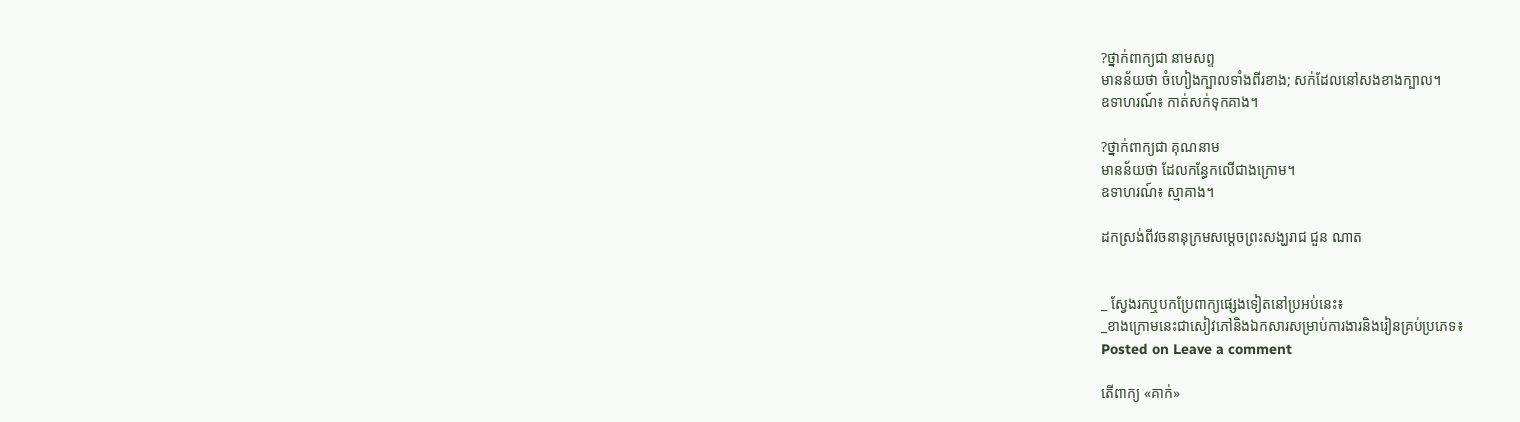?ថ្នាក់ពាក្យជា នាមសព្ទ
មានន័យថា ចំហៀងក្បាលទាំងពីរខាង; សក់ដែលនៅសងខាងក្បាល។
ឧទាហរណ៍៖ កាត់សក់ទុកគាង។

?ថ្នាក់ពាក្យជា គុណនាម
មានន័យថា ដែលកន្ធែកលើជាងក្រោម។
ឧទាហរណ៍៖ ស្មាគាង។

ដកស្រង់ពីវចនានុក្រមសម្ដេចព្រះសង្ឃរាជ ជួន ណាត


_ ស្វែងរកឬបកប្រែពាក្យផ្សេងទៀតនៅប្រអប់នេះ៖
_ខាងក្រោមនេះជាសៀវភៅនិងឯកសារសម្រាប់ការងារនិងរៀនគ្រប់ប្រភេទ៖
Posted on Leave a comment

តើពាក្យ «គាក់»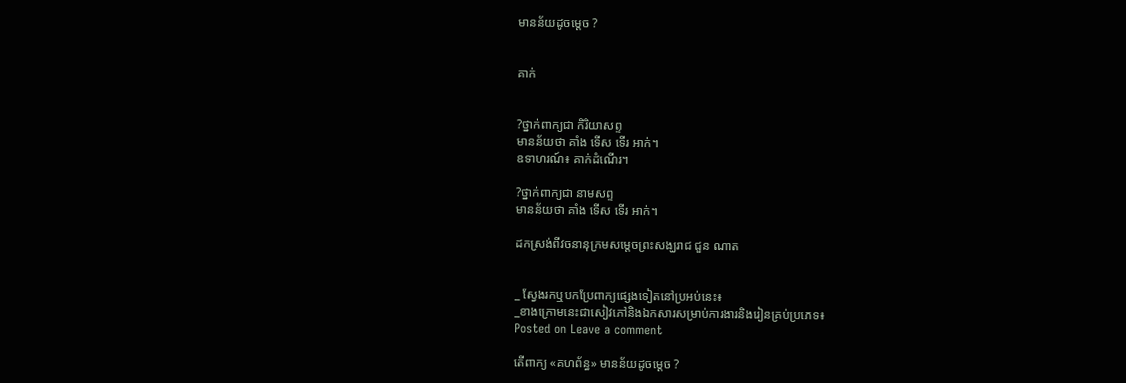មានន័យដូចម្ដេច ?


គាក់


?ថ្នាក់ពាក្យជា កិរិយាសព្ទ
មានន័យថា គាំង ទើស ទើរ អាក់។
ឧទាហរណ៍៖ គាក់ដំណើរ។

?ថ្នាក់ពាក្យជា នាមសព្ទ
មានន័យថា គាំង ទើស ទើរ អាក់។

ដកស្រង់ពីវចនានុក្រមសម្ដេចព្រះសង្ឃរាជ ជួន ណាត


_ ស្វែងរកឬបកប្រែពាក្យផ្សេងទៀតនៅប្រអប់នេះ៖
_ខាងក្រោមនេះជាសៀវភៅនិងឯកសារសម្រាប់ការងារនិងរៀនគ្រប់ប្រភេទ៖
Posted on Leave a comment

តើពាក្យ «គហព័ន្ធ» មានន័យដូចម្ដេច ?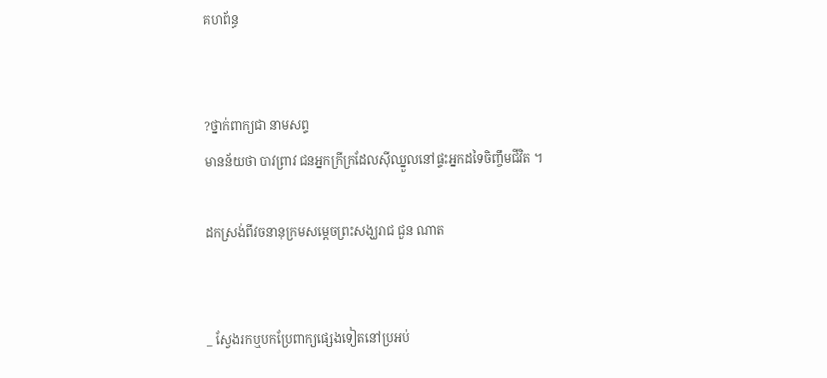គហព័ន្ធ


?ថ្នាក់ពាក្យជា នាមសព្ទ
មានន័យថា បាវពា្រវ ជនអ្នកក្រីក្រដែលស៊ីឈ្នួលនៅផ្ទះអ្នកដទៃចិញ្ចឹមជីវិត ។

ដកស្រង់ពីវចនានុក្រមសម្ដេចព្រះសង្ឃរាជ ជួន ណាត


_ ស្វែងរកឬបកប្រែពាក្យផ្សេងទៀតនៅប្រអប់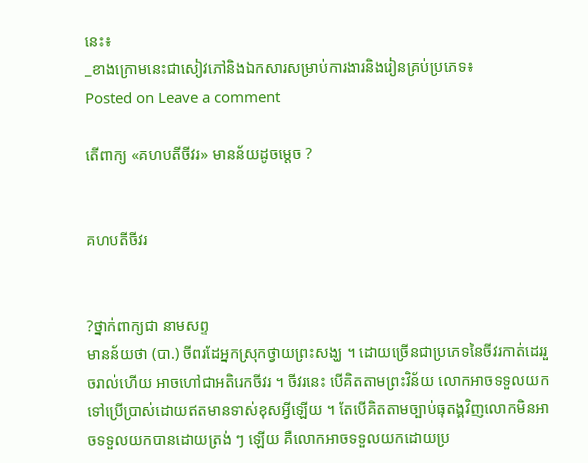នេះ៖
_ខាងក្រោមនេះជាសៀវភៅនិងឯកសារសម្រាប់ការងារនិងរៀនគ្រប់ប្រភេទ៖
Posted on Leave a comment

តើពាក្យ «គហបតីចីវរ» មានន័យដូចម្ដេច ?


គហបតីចីវរ


?ថ្នាក់ពាក្យជា នាមសព្ទ
មានន័យថា (បា.) ចីពរដែអ្នកស្រុកថ្វាយព្រះសង្ឃ ។ ដោយច្រើនជាប្រភេទនៃចីវរកាត់ដេររួចរាល់ហើយ អាចហៅជាអតិរេកចីវរ ។ ចីវរនេះ បើគិតតាមព្រះវិន័យ លោកអាចទទួលយកទៅប្រើប្រាស់ដោយឥតមានទាស់ខុសអ្វីឡើយ ។ តែបើគិតតាមច្បាប់ធុតង្គវិញលោកមិនអាចទទួលយកបានដោយត្រង់ ៗ ឡើយ គឺលោកអាចទទួលយកដោយប្រ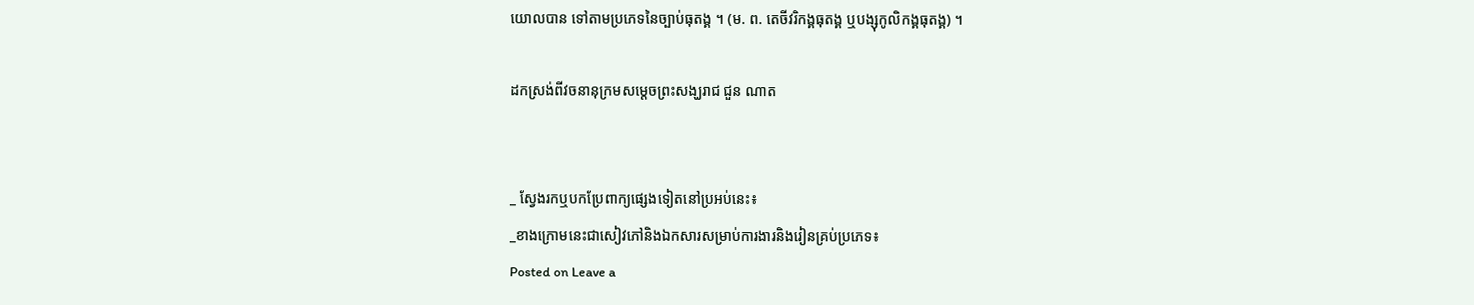យោលបាន ទៅតាមប្រភេទនៃច្បាប់ធុតង្គ ។ (ម. ព. តេចីវរិកង្គធុតង្គ ឬបង្សុកូលិកង្គធុតង្គ) ។

ដកស្រង់ពីវចនានុក្រមសម្ដេចព្រះសង្ឃរាជ ជួន ណាត


_ ស្វែងរកឬបកប្រែពាក្យផ្សេងទៀតនៅប្រអប់នេះ៖
_ខាងក្រោមនេះជាសៀវភៅនិងឯកសារសម្រាប់ការងារនិងរៀនគ្រប់ប្រភេទ៖
Posted on Leave a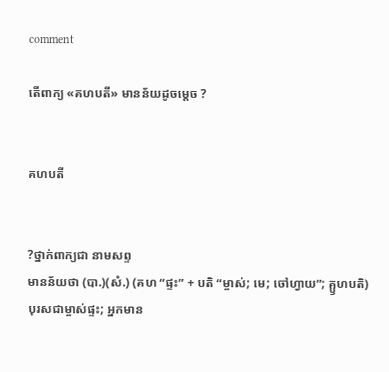comment

តើពាក្យ «គហបតី» មានន័យដូចម្ដេច ?


គហបតី


?ថ្នាក់ពាក្យជា នាមសព្ទ
មានន័យថា (បា.)(សំ.) (គហ “ផ្ទះ” + បតិ “ម្ចាស់; មេ; ចៅហ្វាយ”; គ្ឫហបតិ) បុរសជាម្ចាស់ផ្ទះ; អ្នកមាន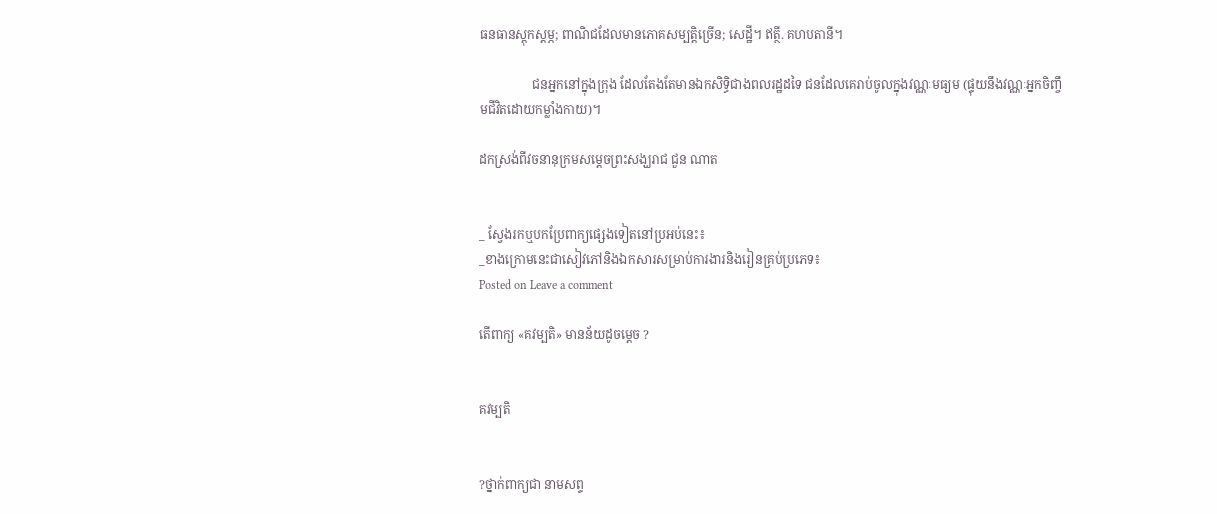ធនធានស្ដុកស្ដម្ភ; ពាណិជដែលមានភោគសម្បត្តិច្រើន; សេដ្ឋី។ ឥត្ថី. គហបតានី។

                 ជនអ្នកនៅក្នុងក្រុង ដែលតែងតែមានឯកសិទ្ធិជាងពលរដ្ឋដទៃ ជនដែលគេរាប់ចូលក្នុងវណ្ណៈមធ្យម (ផ្ទុយនឹងវណ្ណៈអ្នកចិញ្ចឹមជីវិតដោយកម្លាំងកាយ)។

ដកស្រង់ពីវចនានុក្រមសម្ដេចព្រះសង្ឃរាជ ជួន ណាត


_ ស្វែងរកឬបកប្រែពាក្យផ្សេងទៀតនៅប្រអប់នេះ៖
_ខាងក្រោមនេះជាសៀវភៅនិងឯកសារសម្រាប់ការងារនិងរៀនគ្រប់ប្រភេទ៖
Posted on Leave a comment

តើពាក្យ «គវម្បតិ» មានន័យដូចម្ដេច ?


គវម្បតិ


?ថ្នាក់ពាក្យជា នាមសព្ទ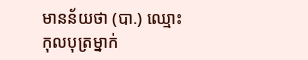មានន័យថា (បា.) ឈ្មោះកុលបុត្រម្នាក់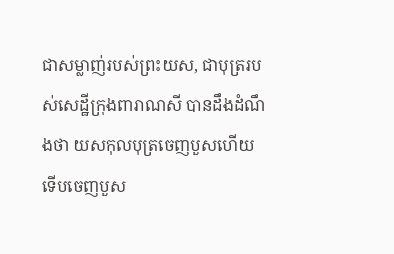ជាសម្លាញ់របស់ព្រះយស, ជាបុត្ររបស់សេដ្ឋីក្រុងពារាណសី បានដឹងដំណឹងថា យសកុលបុត្រចេញបួសហើយ ទើបចេញបួស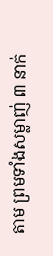តាម ព្រមទាំងសម្លាញ់ ៣ នាក់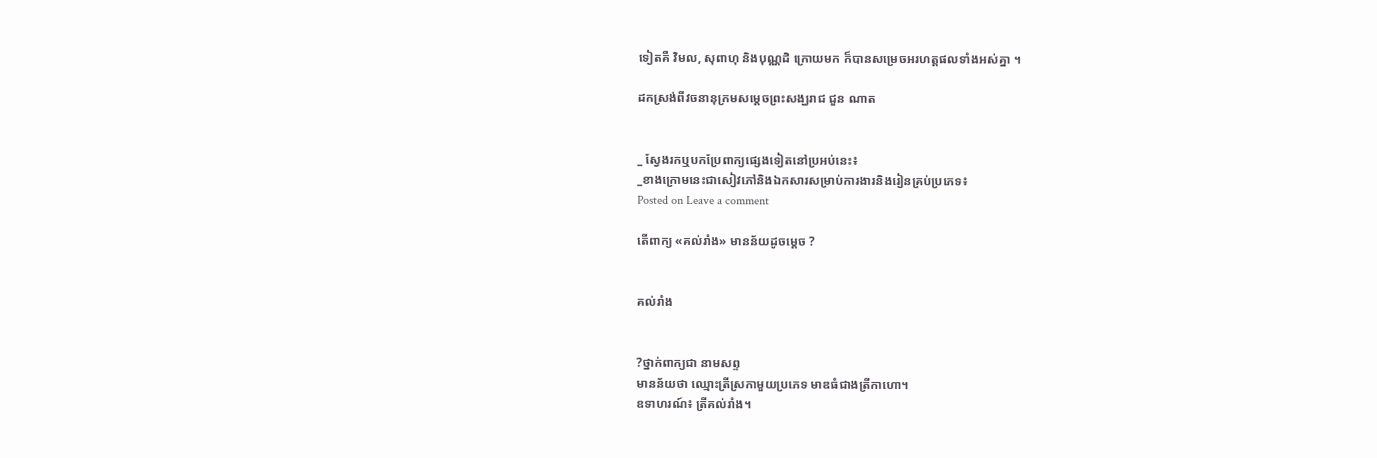ទៀតគឺ វិមល, សុពាហុ និងបុណ្ណដិ ក្រោយមក ក៏បានសម្រេចអរហត្តផលទាំងអស់គ្នា ។

ដកស្រង់ពីវចនានុក្រមសម្ដេចព្រះសង្ឃរាជ ជួន ណាត


_ ស្វែងរកឬបកប្រែពាក្យផ្សេងទៀតនៅប្រអប់នេះ៖
_ខាងក្រោមនេះជាសៀវភៅនិងឯកសារសម្រាប់ការងារនិងរៀនគ្រប់ប្រភេទ៖
Posted on Leave a comment

តើពាក្យ «គល់រាំង» មានន័យដូចម្ដេច ?


គល់រាំង


?ថ្នាក់ពាក្យជា នាមសព្ទ
មានន័យថា ឈ្មោះត្រីស្រកាមួយប្រភេទ មាឌធំជាងត្រីកាហោ។
ឧទាហរណ៍៖ ត្រីគល់រាំង។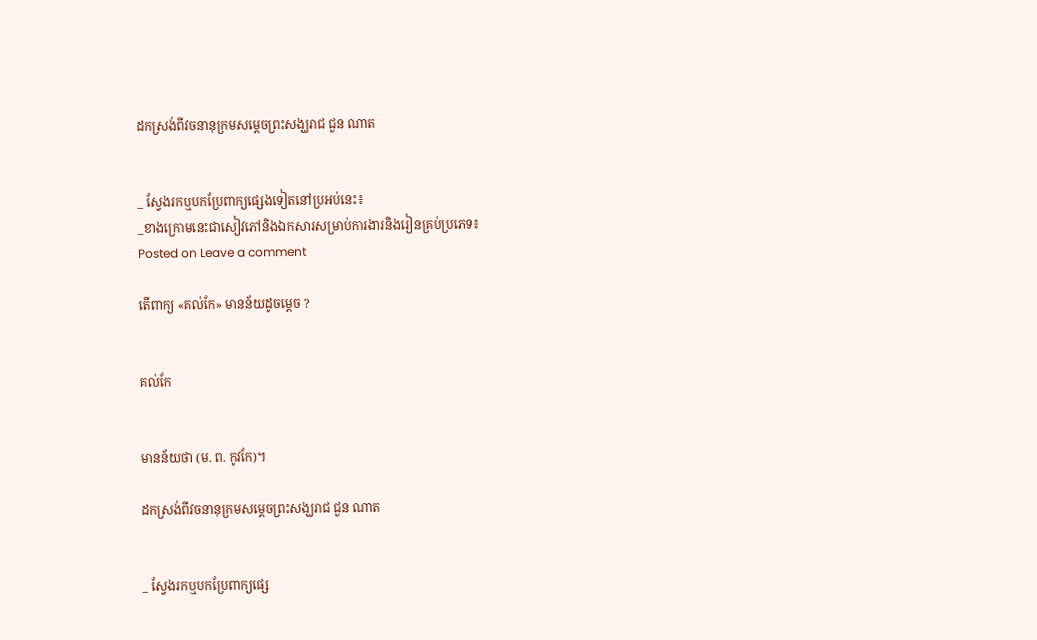ដកស្រង់ពីវចនានុក្រមសម្ដេចព្រះសង្ឃរាជ ជួន ណាត


_ ស្វែងរកឬបកប្រែពាក្យផ្សេងទៀតនៅប្រអប់នេះ៖
_ខាងក្រោមនេះជាសៀវភៅនិងឯកសារសម្រាប់ការងារនិងរៀនគ្រប់ប្រភេទ៖
Posted on Leave a comment

តើពាក្យ «គល់កែ» មានន័យដូចម្ដេច ?


គល់កែ


មានន័យថា (ម. ព. កូវកែ)។

ដកស្រង់ពីវចនានុក្រមសម្ដេចព្រះសង្ឃរាជ ជួន ណាត


_ ស្វែងរកឬបកប្រែពាក្យផ្សេ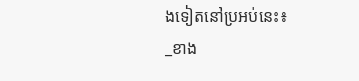ងទៀតនៅប្រអប់នេះ៖
_ខាង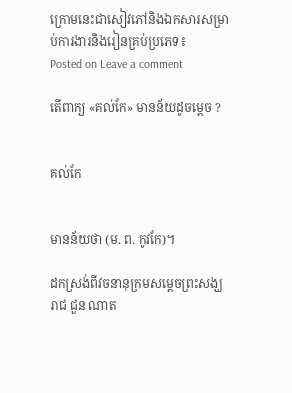ក្រោមនេះជាសៀវភៅនិងឯកសារសម្រាប់ការងារនិងរៀនគ្រប់ប្រភេទ៖
Posted on Leave a comment

តើពាក្យ «គល់កែ» មានន័យដូចម្ដេច ?


គល់កែ


មានន័យថា (ម. ព. កូវកែ)។

ដកស្រង់ពីវចនានុក្រមសម្ដេចព្រះសង្ឃរាជ ជួន ណាត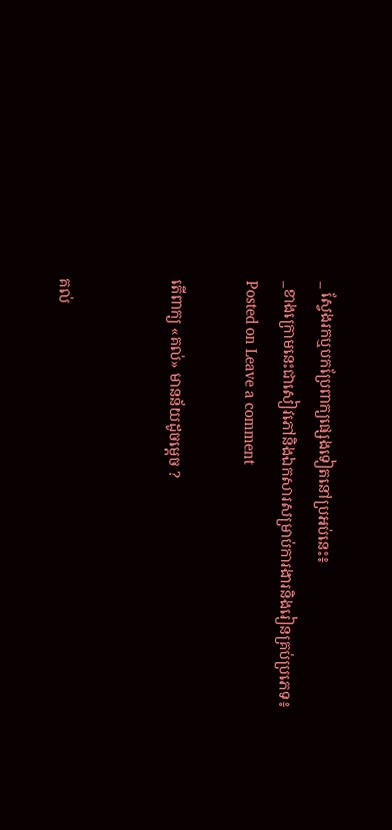_ ស្វែងរកឬបកប្រែពាក្យផ្សេងទៀតនៅប្រអប់នេះ៖
_ខាងក្រោមនេះជាសៀវភៅនិងឯកសារសម្រាប់ការងារនិងរៀនគ្រប់ប្រភេទ៖
Posted on Leave a comment

តើពាក្យ «គល់» មានន័យដូចម្ដេច ?


គល់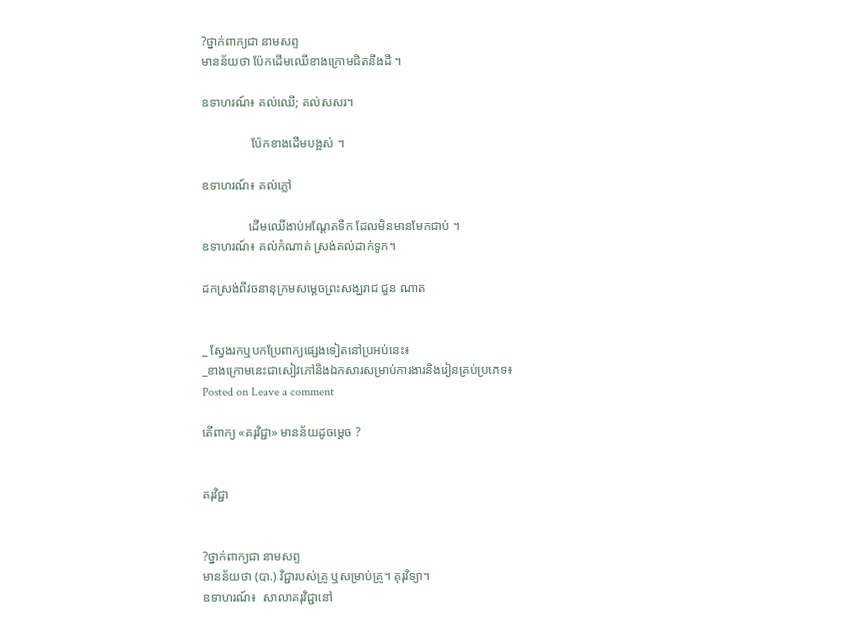?ថ្នាក់ពាក្យជា នាមសព្ទ
មានន័យថា ប៉ែកដើមឈើខាងក្រោមជិតនឹងដី ។

ឧទាហរណ៍៖ គល់ឈើ; គល់សសរ។

                ប៉ែកខាងដើមបង្អស់ ។

ឧទាហរណ៍៖ គល់ភ្លៅ

               ដើមឈើងាប់អណ្ដែតទឹក ដែលមិនមានមែកជាប់ ។
ឧទាហរណ៍៖ គល់កំណាត់ ស្រង់គល់ដាក់ទូក។

ដកស្រង់ពីវចនានុក្រមសម្ដេចព្រះសង្ឃរាជ ជួន ណាត


_ ស្វែងរកឬបកប្រែពាក្យផ្សេងទៀតនៅប្រអប់នេះ៖
_ខាងក្រោមនេះជាសៀវភៅនិងឯកសារសម្រាប់ការងារនិងរៀនគ្រប់ប្រភេទ៖
Posted on Leave a comment

តើពាក្យ «គរុវិជ្ជា» មានន័យដូចម្ដេច ?


គរុវិជ្ជា


?ថ្នាក់ពាក្យជា នាមសព្ទ
មានន័យថា (បា.) វិជ្ជារបស់គ្រូ ឬសម្រាប់គ្រូ។ គុរុវិទ្យា។
ឧទាហរណ៍៖  សាលាគរុវិជ្ជានៅ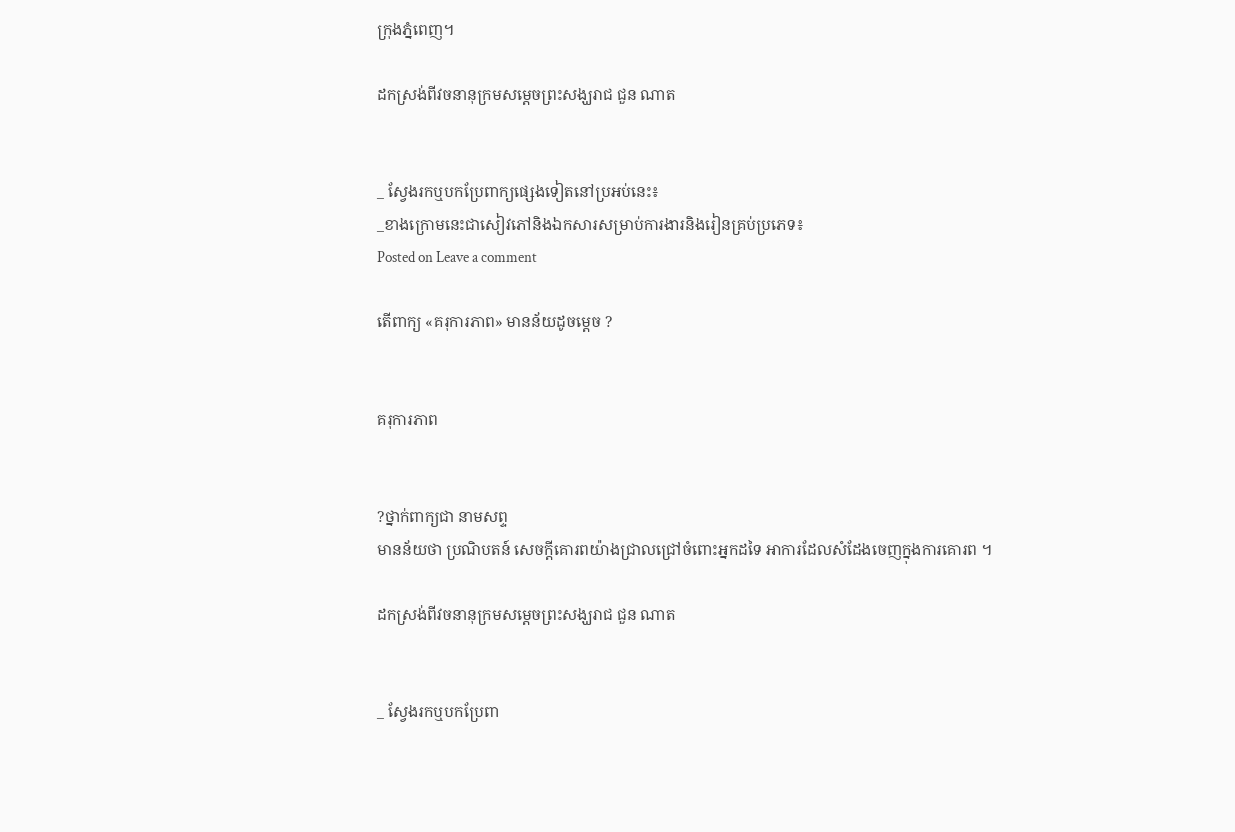ក្រុងភ្នំពេញ។

ដកស្រង់ពីវចនានុក្រមសម្ដេចព្រះសង្ឃរាជ ជួន ណាត


_ ស្វែងរកឬបកប្រែពាក្យផ្សេងទៀតនៅប្រអប់នេះ៖
_ខាងក្រោមនេះជាសៀវភៅនិងឯកសារសម្រាប់ការងារនិងរៀនគ្រប់ប្រភេទ៖
Posted on Leave a comment

តើពាក្យ «គរុការភាព» មានន័យដូចម្ដេច ?


គរុការភាព


?ថ្នាក់ពាក្យជា នាមសព្ទ
មានន័យថា ប្រណិបតន៍ សេចក្តីគោរពយ៉ាងជ្រាលជ្រៅចំពោះអ្នកដទៃ អាការដែលសំដែងចេញក្នុងការគោរព ។

ដកស្រង់ពីវចនានុក្រមសម្ដេចព្រះសង្ឃរាជ ជួន ណាត


_ ស្វែងរកឬបកប្រែពា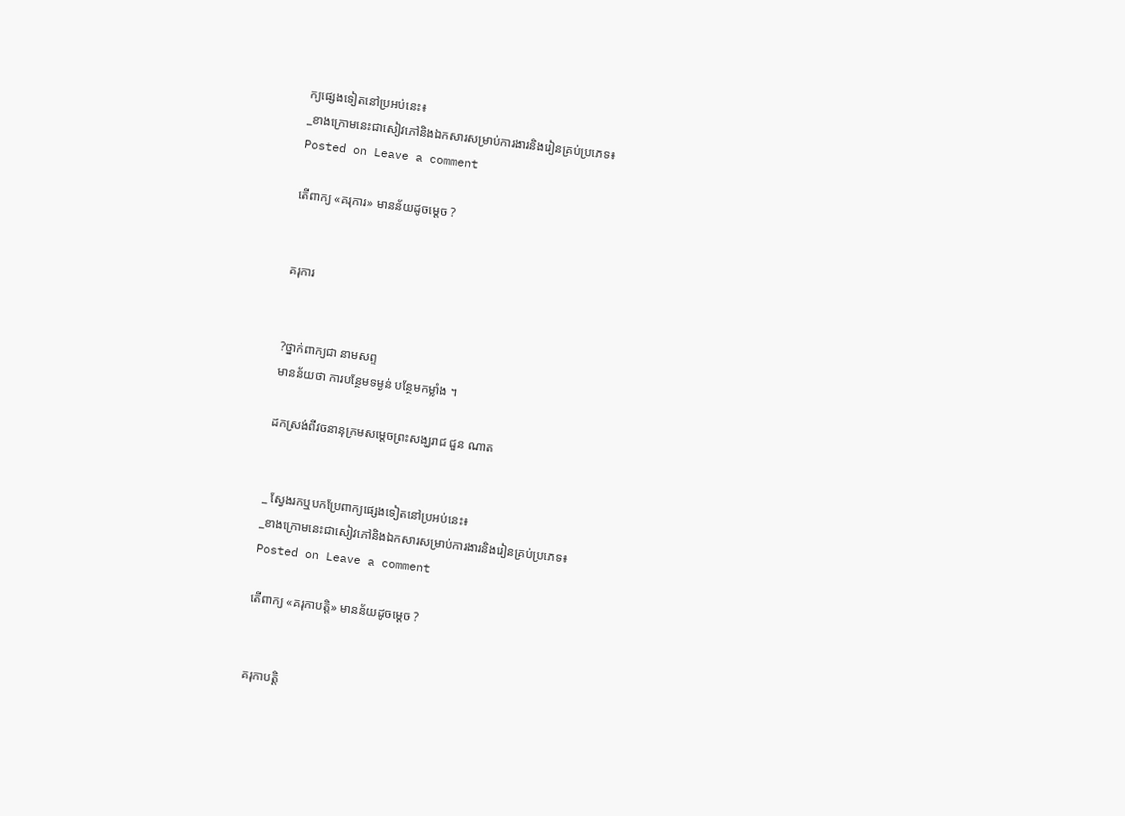ក្យផ្សេងទៀតនៅប្រអប់នេះ៖
_ខាងក្រោមនេះជាសៀវភៅនិងឯកសារសម្រាប់ការងារនិងរៀនគ្រប់ប្រភេទ៖
Posted on Leave a comment

តើពាក្យ «គរុការ» មានន័យដូចម្ដេច ?


គរុការ


?ថ្នាក់ពាក្យជា នាមសព្ទ
មានន័យថា ការបន្ថែមទម្ងន់ បន្ថែមកម្លាំង ។

ដកស្រង់ពីវចនានុក្រមសម្ដេចព្រះសង្ឃរាជ ជួន ណាត


_ ស្វែងរកឬបកប្រែពាក្យផ្សេងទៀតនៅប្រអប់នេះ៖
_ខាងក្រោមនេះជាសៀវភៅនិងឯកសារសម្រាប់ការងារនិងរៀនគ្រប់ប្រភេទ៖
Posted on Leave a comment

តើពាក្យ «គរុកាបត្តិ» មានន័យដូចម្ដេច ?


គរុកាបត្តិ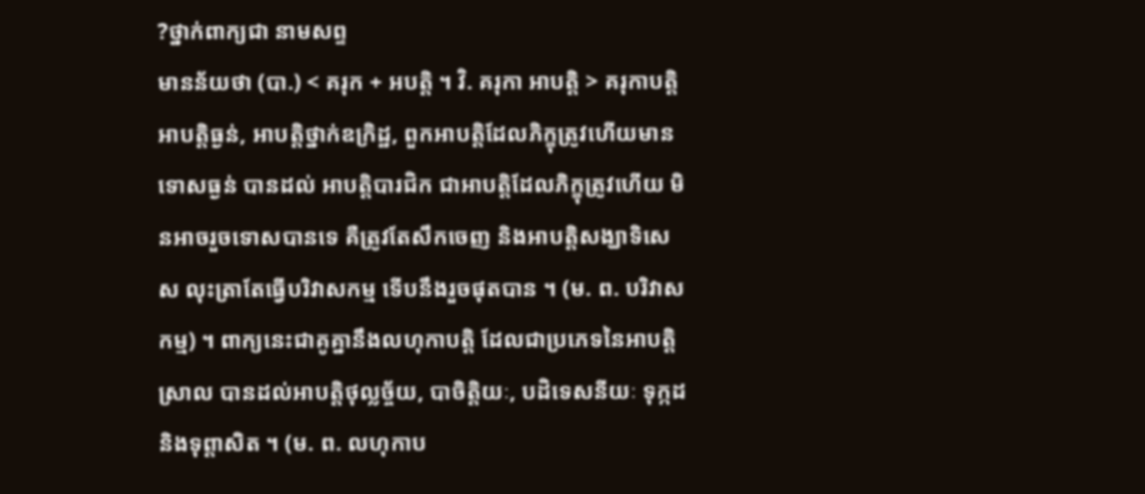?ថ្នាក់ពាក្យជា នាមសព្ទ
មានន័យថា (បា.) < គរុក + អបត្តិ ។ វិ. គរុកា អាបត្តិ > គរុកាបត្តិ អាបត្តិធ្ងន់, អាបត្តិថ្នាក់ឧក្រិដ្ឋ, ពួកអាបត្តិដែលភិក្ខុត្រូវហើយមានទោសធ្ងន់ បានដល់ អាបត្តិបារជិក ជាអាបត្តិដែលភិក្ខុត្រូវហើយ មិនអាចរួចទោសបានទេ គឺត្រូវតែសឹកចេញ និងអាបត្តិសង្ឃាទិសេស លុះត្រាតែធ្វើបរិវាសកម្ម ទើបនឹងរួចផុតបាន ។ (ម. ព. បរិវាសកម្ម) ។ ពាក្យនេះជាគូគ្នានឹងលហុកាបត្តិ ដែលជាប្រភេទនៃអាបត្តិស្រាល បានដល់អាបត្តិថុល្លច្ច័យ, បាចិត្តិយៈ, បដិទេសនីយៈ ទុក្កដ និងទុព្តាសិត ។ (ម. ព. លហុកាប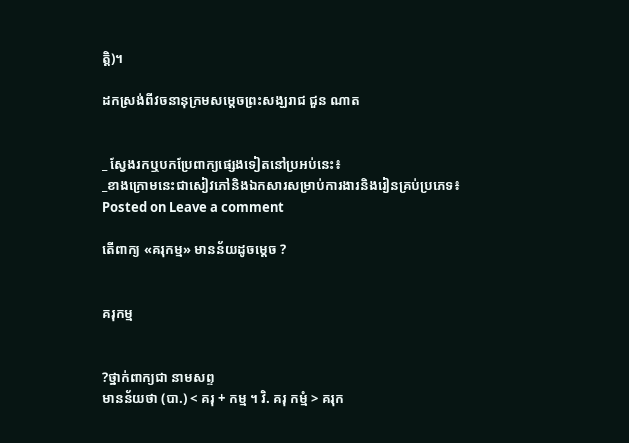ត្តិ)។

ដកស្រង់ពីវចនានុក្រមសម្ដេចព្រះសង្ឃរាជ ជួន ណាត


_ ស្វែងរកឬបកប្រែពាក្យផ្សេងទៀតនៅប្រអប់នេះ៖
_ខាងក្រោមនេះជាសៀវភៅនិងឯកសារសម្រាប់ការងារនិងរៀនគ្រប់ប្រភេទ៖
Posted on Leave a comment

តើពាក្យ «គរុកម្ម» មានន័យដូចម្ដេច ?


គរុកម្ម


?ថ្នាក់ពាក្យជា នាមសព្ទ
មានន័យថា (បា.) < គរុ + កម្ម ។ វិ. គរុ កម្មំ > គរុក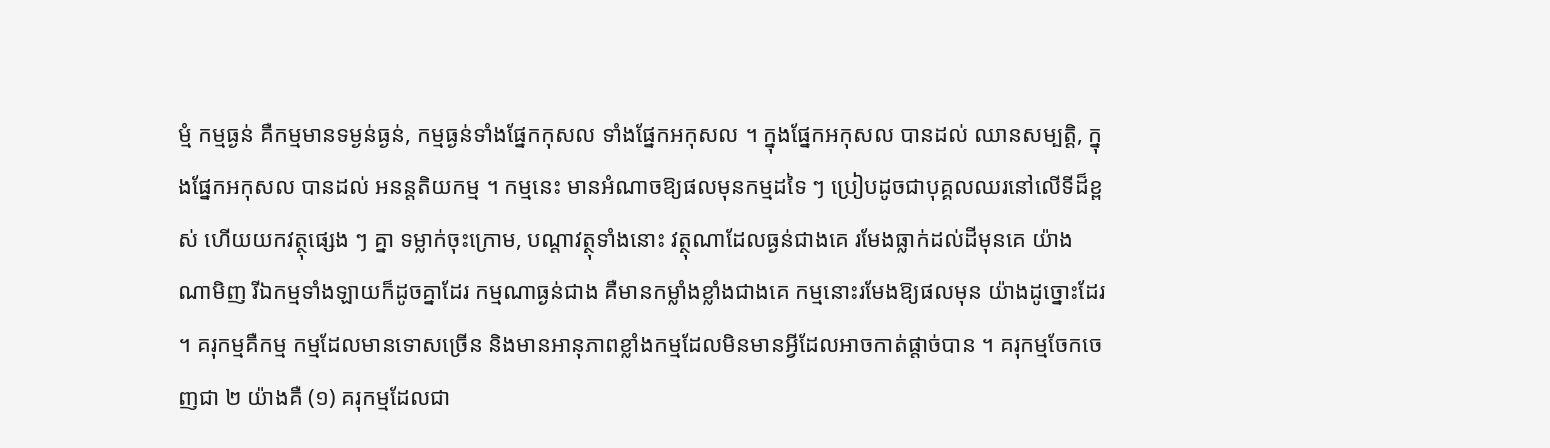ម្មំ កម្មធ្ងន់ គឺកម្មមានទម្ងន់ធ្ងន់, កម្មធ្ងន់ទាំងផ្នែកកុសល ទាំងផ្នែកអកុសល ។ ក្នុងផ្នែកអកុសល បានដល់ ឈានសម្បត្តិ, ក្នុងផ្នែកអកុសល បានដល់ អនន្តតិយកម្ម ។ កម្មនេះ មានអំណាចឱ្យផលមុនកម្មដទៃ ៗ ប្រៀបដូចជាបុគ្គលឈរនៅលើទីដ៏ខ្ពស់ ហើយយកវត្ថុផ្សេង ៗ គ្នា ទម្លាក់ចុះក្រោម, បណ្តាវត្ថុទាំងនោះ វត្ថុណាដែលធ្ងន់ជាងគេ រមែងធ្លាក់ដល់ដីមុនគេ យ៉ាងណាមិញ រីឯកម្មទាំងឡាយក៏ដូចគ្នាដែរ កម្មណាធ្ងន់ជាង គឺមានកម្លាំងខ្លាំងជាងគេ កម្មនោះរមែងឱ្យផលមុន យ៉ាងដូច្នោះដែរ ។ គរុកម្មគឺកម្ម កម្មដែលមានទោសច្រើន និងមានអានុភាពខ្លាំងកម្មដែលមិនមានអ្វីដែលអាចកាត់ផ្តាច់បាន ។ គរុកម្មចែកចេញជា ២ យ៉ាងគឺ (១) គរុកម្មដែលជា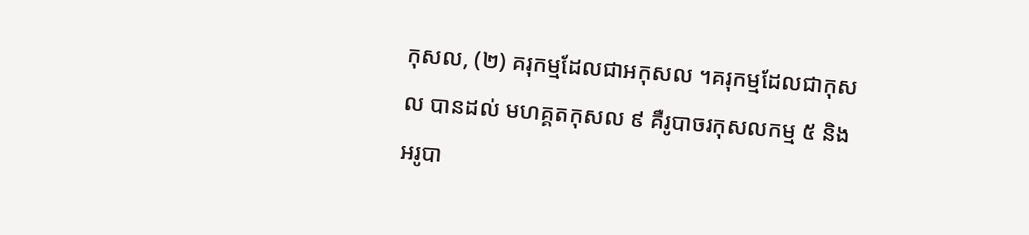កុសល, (២) គរុកម្មដែលជាអកុសល ។គរុកម្មដែលជាកុសល បានដល់ មហគ្គតកុសល ៩ គឺរូបាចរកុសលកម្ម ៥ និងអរូបា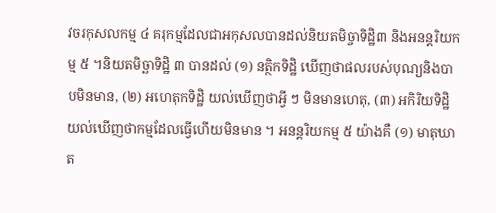វចរកុសលកម្ម ៤ គរុកម្មដែលជាអកុសលបានដល់និយតមិច្ចាទិដ្ឋិ៣ និងអនន្តរិយកម្ម ៥ ។និយតមិច្ឆាទិដ្ឋិ ៣ បានដល់ (១) នត្ថិកទិដ្ឋិ ឃើញថាផលរបស់បុណ្យនិងបាបមិនមាន, (២) អហេតុកទិដ្ឋិ យល់ឃើញថាអ្វី ៗ មិនមានហេតុ, (៣) អកិរិយទិដ្ឋិ យល់ឃើញថាកម្មដែលធ្វើហើយមិនមាន ។ អនន្តរិយកម្ម ៥ យ៉ាងគឺ (១) មាតុឃាត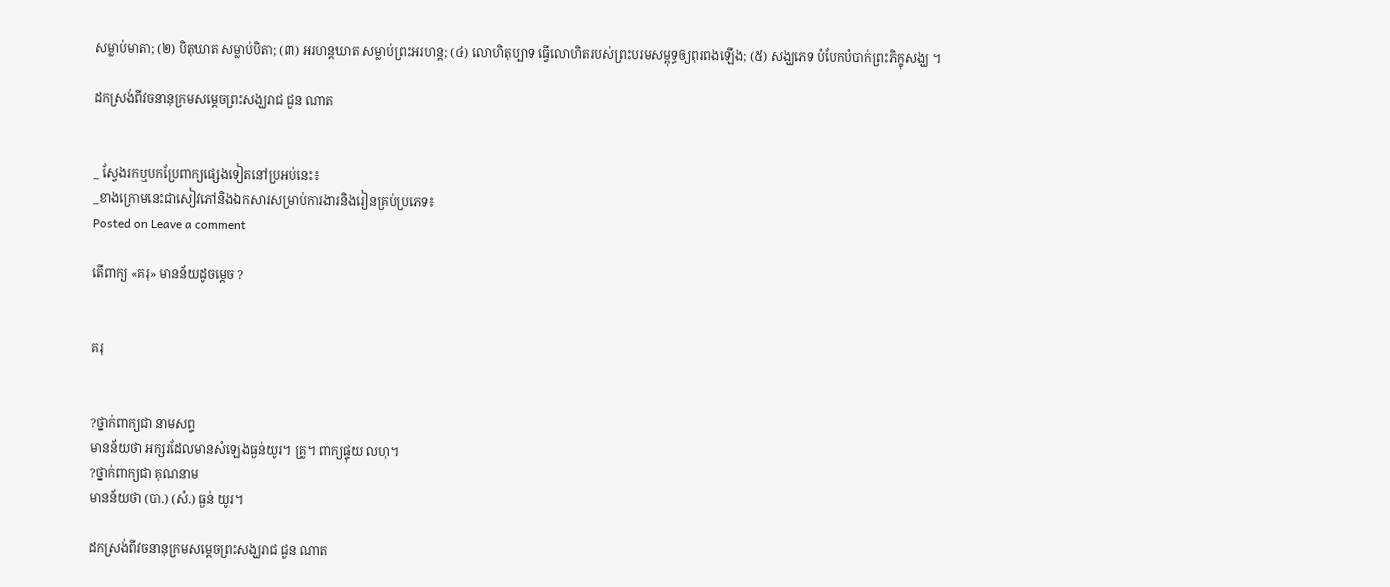សម្លាប់មាតា; (២) បិតុឃាត សម្លាប់បិតា; (៣) អរហន្តឃាត សម្លាប់ព្រះអរហន្ត; (៤) លោហិតុប្បាទ ធ្វើលោហិតរបស់ព្រះបរមសម្ពុទ្ធឲ្យពុរពងឡើង; (៥) សង្ឃភេទ បំបែកបំបាក់ព្រះភិក្ខុសង្ឃ ។

ដកស្រង់ពីវចនានុក្រមសម្ដេចព្រះសង្ឃរាជ ជួន ណាត


_ ស្វែងរកឬបកប្រែពាក្យផ្សេងទៀតនៅប្រអប់នេះ៖
_ខាងក្រោមនេះជាសៀវភៅនិងឯកសារសម្រាប់ការងារនិងរៀនគ្រប់ប្រភេទ៖
Posted on Leave a comment

តើពាក្យ «គរុ» មានន័យដូចម្ដេច ?


គរុ


?ថ្នាក់ពាក្យជា នាមសព្ទ
មានន័យថា អក្សរដែលមានសំឡេងធ្ងន់យូរ។ គ្រូ។ ពាក្យផ្ទុយ លហុ។
?ថ្នាក់ពាក្យជា គុណនាម
មានន័យថា (បា.) (សំ.) ធ្ងន់ យូរ។

ដកស្រង់ពីវចនានុក្រមសម្ដេចព្រះសង្ឃរាជ ជួន ណាត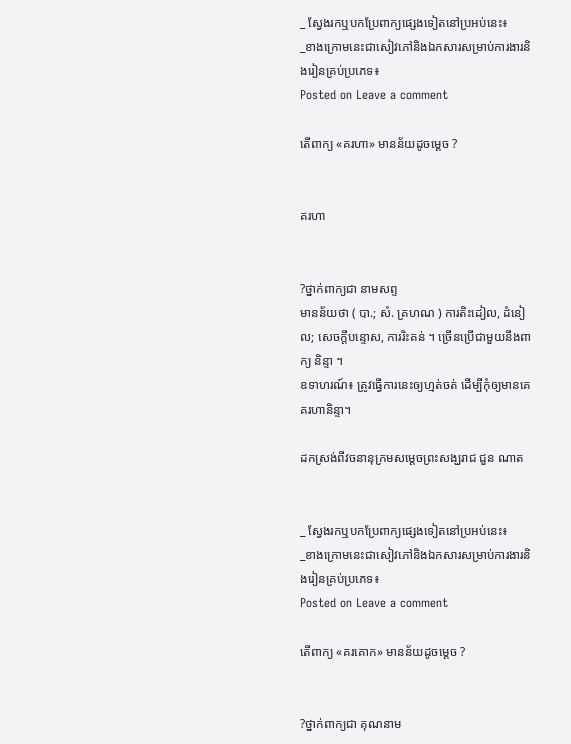_ ស្វែងរកឬបកប្រែពាក្យផ្សេងទៀតនៅប្រអប់នេះ៖
_ខាងក្រោមនេះជាសៀវភៅនិងឯកសារសម្រាប់ការងារនិងរៀនគ្រប់ប្រភេទ៖
Posted on Leave a comment

តើពាក្យ «គរហា» មានន័យដូចម្ដេច ?


គរហា


?ថ្នាក់ពាក្យជា នាមសព្ទ
មានន័យថា ( បា.; សំ. គ្រហណ ) ការតិះដៀល, ដំនៀល; សេចក្ដីបន្ទោស, ការរិះគន់ ។ ច្រើនប្រើជាមួយនឹងពាក្យ និន្ទា ។
ឧទាហរណ៍៖ ត្រូវធ្វើការនេះឲ្យហ្មត់ចត់ ដើម្បីកុំឲ្យមានគេគរហានិន្ទា។

ដកស្រង់ពីវចនានុក្រមសម្ដេចព្រះសង្ឃរាជ ជួន ណាត


_ ស្វែងរកឬបកប្រែពាក្យផ្សេងទៀតនៅប្រអប់នេះ៖
_ខាងក្រោមនេះជាសៀវភៅនិងឯកសារសម្រាប់ការងារនិងរៀនគ្រប់ប្រភេទ៖
Posted on Leave a comment

តើពាក្យ «គរគោក» មានន័យដូចម្ដេច ?


?ថ្នាក់ពាក្យជា គុណនាម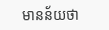មានន័យថា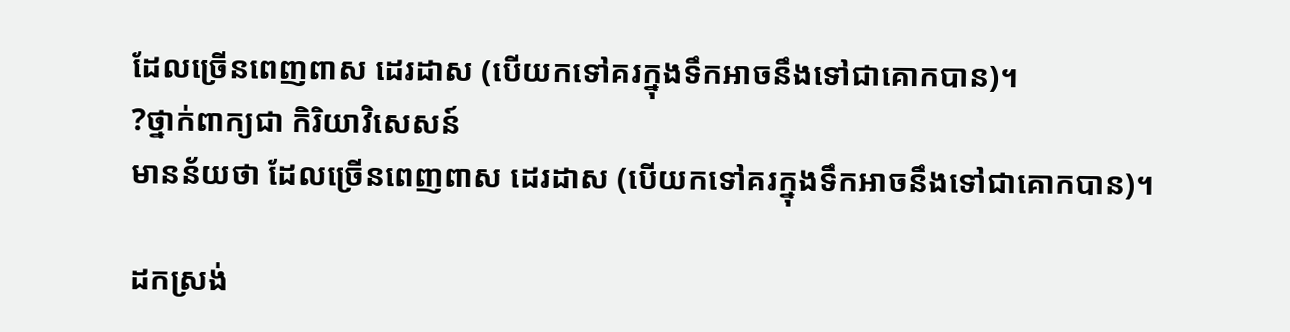ដែលច្រើនពេញពាស ដេរដាស (បើយកទៅគរក្នុងទឹកអាចនឹងទៅជាគោកបាន)។
?ថ្នាក់ពាក្យជា កិរិយាវិសេសន៍
មានន័យថា ដែលច្រើនពេញពាស ដេរដាស (បើយកទៅគរក្នុងទឹកអាចនឹងទៅជាគោកបាន)។

ដកស្រង់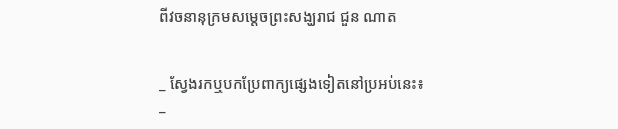ពីវចនានុក្រមសម្ដេចព្រះសង្ឃរាជ ជួន ណាត


_ ស្វែងរកឬបកប្រែពាក្យផ្សេងទៀតនៅប្រអប់នេះ៖
_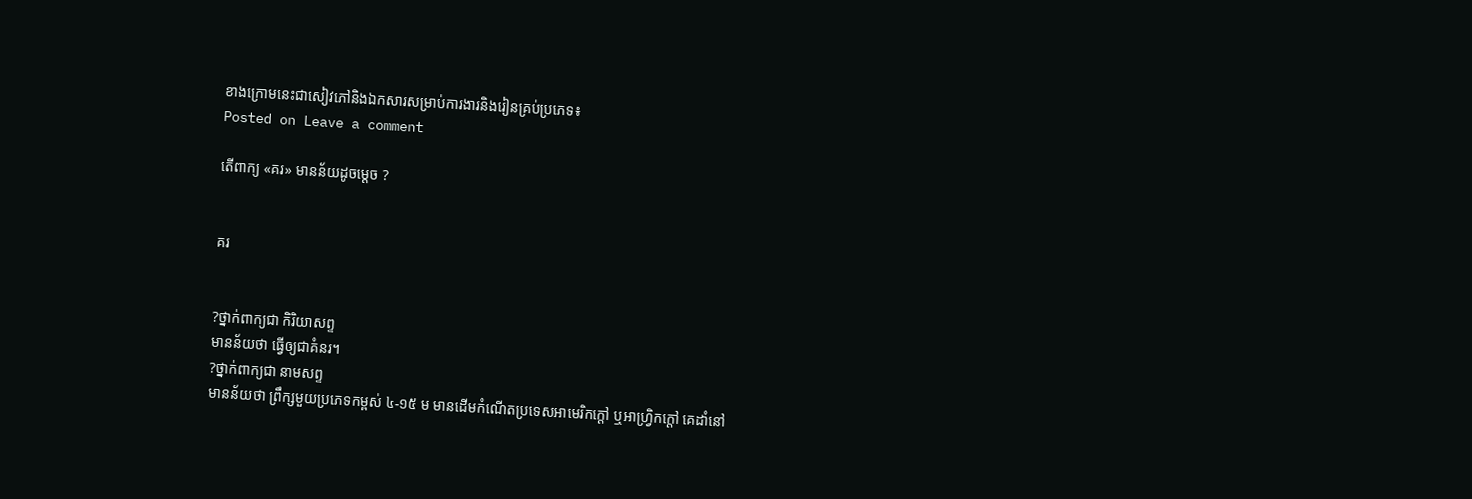ខាងក្រោមនេះជាសៀវភៅនិងឯកសារសម្រាប់ការងារនិងរៀនគ្រប់ប្រភេទ៖
Posted on Leave a comment

តើពាក្យ «គរ» មានន័យដូចម្ដេច ?


គរ


?ថ្នាក់ពាក្យជា កិរិយាសព្ទ
មានន័យថា ធ្វើឲ្យជាគំនរ។
?ថ្នាក់ពាក្យជា នាមសព្ទ
មានន័យថា ព្រឹក្សមួយប្រភេទកម្ពស់ ៤-១៥ ម មានដើមកំណើតប្រទេសអាមេរិកក្តៅ ឬអាហ្វ្រិកក្តៅ គេដាំនៅ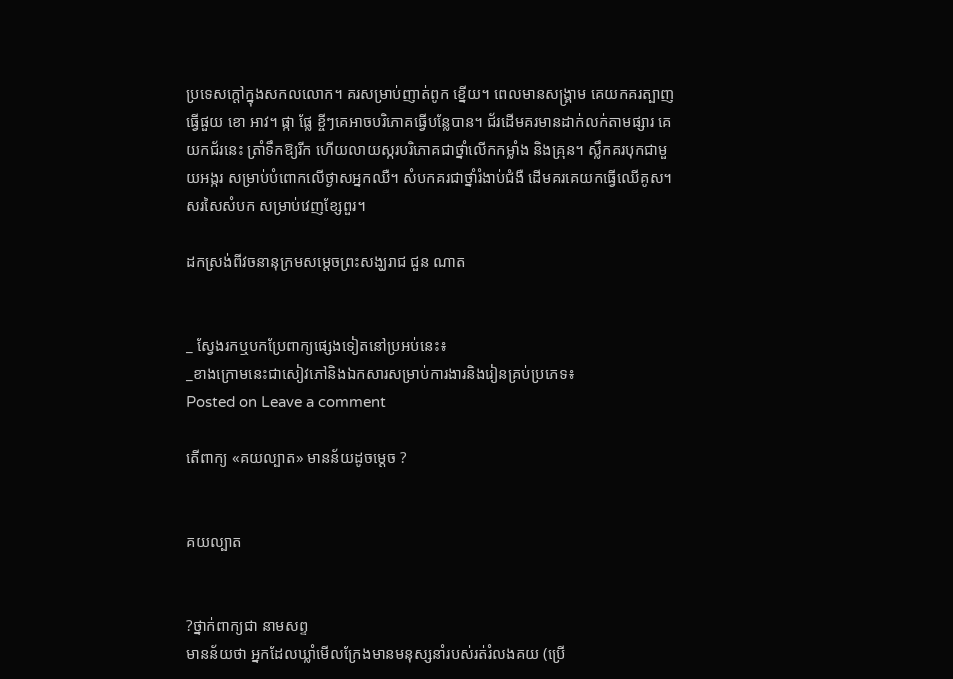ប្រទេសក្តៅក្នុងសកលលោក។ គរសម្រាប់ញាត់ពូក ខ្នើយ។ ពេលមានសង្គ្រាម គេយកគរត្បាញធ្វើផួយ ខោ អាវ។ ផ្កា ផ្លែ ខ្ចីៗគេអាចបរិភោគធ្វើបន្លែបាន។ ជ័រដើមគរមានដាក់លក់តាមផ្សារ គេយកជ័រនេះ ត្រាំទឹកឱ្យរីក ហើយលាយស្ករបរិភោគជាថ្នាំលើកកម្លាំង និងគ្រុន។ ស្លឹកគរបុកជាមួយអង្ករ សម្រាប់បំពោកលើថ្ងាសអ្នកឈឺ។ សំបកគរជាថ្នាំរំងាប់ជំងឺ ដើមគរគេយកធ្វើឈើគូស។ សរសៃសំបក សម្រាប់វេញខ្សែពួរ។

ដកស្រង់ពីវចនានុក្រមសម្ដេចព្រះសង្ឃរាជ ជួន ណាត


_ ស្វែងរកឬបកប្រែពាក្យផ្សេងទៀតនៅប្រអប់នេះ៖
_ខាងក្រោមនេះជាសៀវភៅនិងឯកសារសម្រាប់ការងារនិងរៀនគ្រប់ប្រភេទ៖
Posted on Leave a comment

តើពាក្យ «គយល្បាត» មានន័យដូចម្ដេច ?


គយល្បាត


?ថ្នាក់ពាក្យជា នាមសព្ទ
មានន័យថា អ្នកដែលឃ្លាំមើលក្រែងមានមនុស្សនាំរបស់រត់រំលងគយ (ប្រើ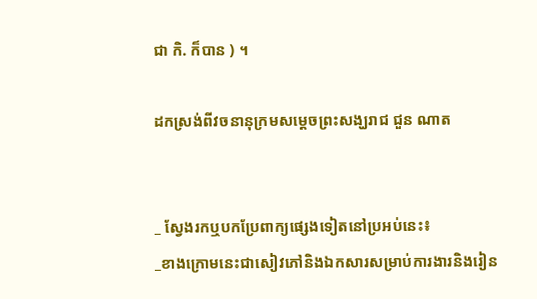ជា កិ. ក៏បាន ) ។

ដកស្រង់ពីវចនានុក្រមសម្ដេចព្រះសង្ឃរាជ ជួន ណាត


_ ស្វែងរកឬបកប្រែពាក្យផ្សេងទៀតនៅប្រអប់នេះ៖
_ខាងក្រោមនេះជាសៀវភៅនិងឯកសារសម្រាប់ការងារនិងរៀន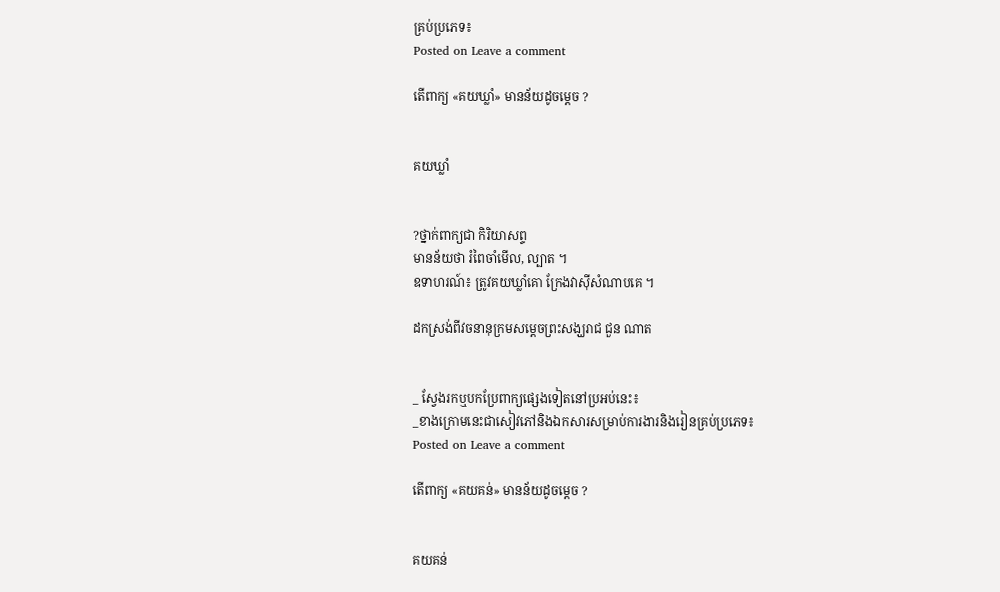គ្រប់ប្រភេទ៖
Posted on Leave a comment

តើពាក្យ «គយឃ្លាំ» មានន័យដូចម្ដេច ?


គយឃ្លាំ


?ថ្នាក់ពាក្យជា កិរិយាសព្ទ
មានន័យថា រំពៃចាំមើល, ល្បាត ។
ឧទាហរណ៍៖ ត្រូវគយឃ្លាំគោ ក្រែងវាស៊ីសំណាបគេ ។

ដកស្រង់ពីវចនានុក្រមសម្ដេចព្រះសង្ឃរាជ ជួន ណាត


_ ស្វែងរកឬបកប្រែពាក្យផ្សេងទៀតនៅប្រអប់នេះ៖
_ខាងក្រោមនេះជាសៀវភៅនិងឯកសារសម្រាប់ការងារនិងរៀនគ្រប់ប្រភេទ៖
Posted on Leave a comment

តើពាក្យ «គយគន់» មានន័យដូចម្ដេច ?


គយគន់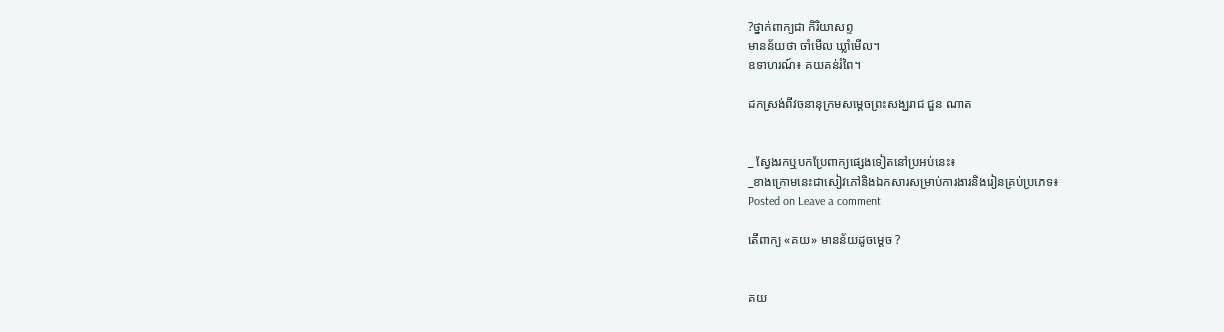?ថ្នាក់ពាក្យជា កិរិយាសព្ទ
មានន័យថា ចាំមើល ឃ្លាំមើល។
ឧទាហរណ៍៖ គយគន់រំពៃ។

ដកស្រង់ពីវចនានុក្រមសម្ដេចព្រះសង្ឃរាជ ជួន ណាត


_ ស្វែងរកឬបកប្រែពាក្យផ្សេងទៀតនៅប្រអប់នេះ៖
_ខាងក្រោមនេះជាសៀវភៅនិងឯកសារសម្រាប់ការងារនិងរៀនគ្រប់ប្រភេទ៖
Posted on Leave a comment

តើពាក្យ «គយ» មានន័យដូចម្ដេច ?


គយ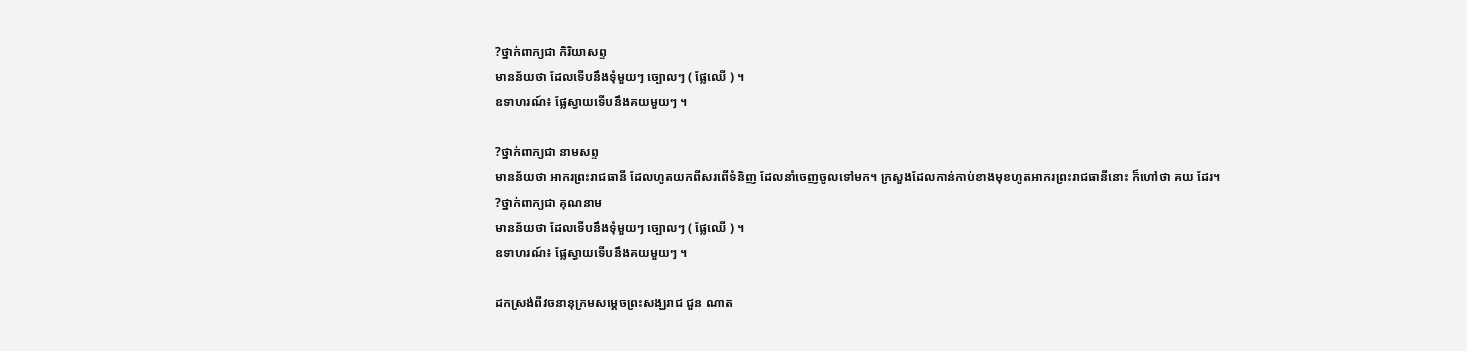?ថ្នាក់ពាក្យជា កិរិយាសព្ទ
មានន័យថា ដែលទើបនឹងទុំមួយៗ ច្បោលៗ ( ផ្លែឈើ ) ។
ឧទាហរណ៍៖ ផ្លែស្វាយទើបនឹងគយមួយៗ ។

?ថ្នាក់ពាក្យជា នាមសព្ទ
មានន័យថា អាករព្រះរាជធានី ដែលហូតយកពីសរពើទំនិញ ដែលនាំចេញចូលទៅមក។ ក្រសួងដែលកាន់កាប់ខាងមុខហូតអាករព្រះរាជធានីនោះ ក៏ហៅថា គយ ដែរ។
?ថ្នាក់ពាក្យជា គុណនាម
មានន័យថា ដែលទើបនឹងទុំមួយៗ ច្បោលៗ ( ផ្លែឈើ ) ។
ឧទាហរណ៍៖ ផ្លែស្វាយទើបនឹងគយមួយៗ ។

ដកស្រង់ពីវចនានុក្រមសម្ដេចព្រះសង្ឃរាជ ជួន ណាត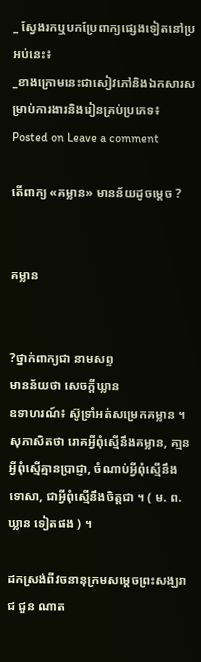_ ស្វែងរកឬបកប្រែពាក្យផ្សេងទៀតនៅប្រអប់នេះ៖
_ខាងក្រោមនេះជាសៀវភៅនិងឯកសារសម្រាប់ការងារនិងរៀនគ្រប់ប្រភេទ៖
Posted on Leave a comment

តើពាក្យ «គម្លាន» មានន័យដូចម្ដេច ?


គម្លាន


?ថ្នាក់ពាក្យជា នាមសព្ទ
មានន័យថា សេចក្ដីឃ្លាន
ឧទាហរណ៍៖ ស៊ូទ្រាំអត់សម្រេកគម្លាន ។ សុភាសិតថា រោគអ្វីពុំស្មើនឹងគម្លាន, គា្មនអ្វីពុំស្មើគ្មានប្រាជ្ញា, ចំណាប់អ្វីពុំស្មើនឹងទោសា, ជាអ្វីពុំស្មើនឹងចិត្តជា ។ ( ម. ព. ឃ្លាន ទៀតផង ) ។

ដកស្រង់ពីវចនានុក្រមសម្ដេចព្រះសង្ឃរាជ ជួន ណាត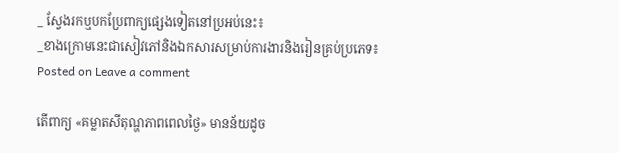_ ស្វែងរកឬបកប្រែពាក្យផ្សេងទៀតនៅប្រអប់នេះ៖
_ខាងក្រោមនេះជាសៀវភៅនិងឯកសារសម្រាប់ការងារនិងរៀនគ្រប់ប្រភេទ៖
Posted on Leave a comment

តើពាក្យ «គម្លាតសីតុណ្ហភាពពេលថ្ងៃ» មានន័យដូច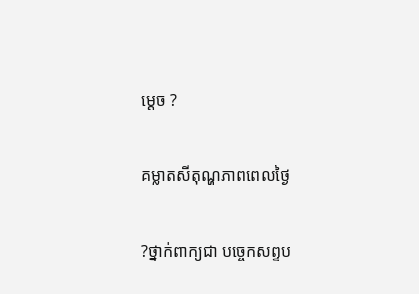ម្ដេច ?


គម្លាតសីតុណ្ហភាពពេលថ្ងៃ


?ថ្នាក់ពាក្យជា បច្ចេកសព្ទប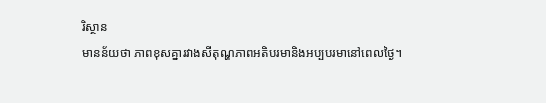រិស្ថាន
មានន័យថា ភាពខុសគ្នារវាងសីតុណ្ហភាពអតិបរមានិងអប្បបរមានៅពេលថ្ងៃ។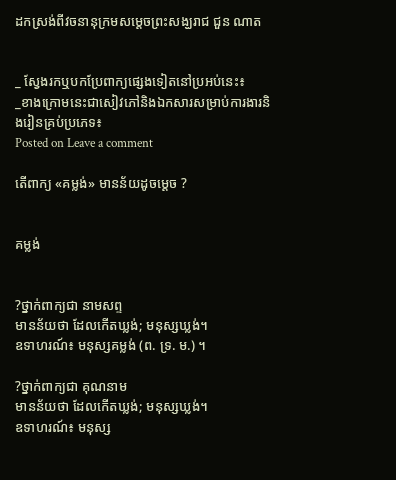ដកស្រង់ពីវចនានុក្រមសម្ដេចព្រះសង្ឃរាជ ជួន ណាត


_ ស្វែងរកឬបកប្រែពាក្យផ្សេងទៀតនៅប្រអប់នេះ៖
_ខាងក្រោមនេះជាសៀវភៅនិងឯកសារសម្រាប់ការងារនិងរៀនគ្រប់ប្រភេទ៖
Posted on Leave a comment

តើពាក្យ «គម្លង់» មានន័យដូចម្ដេច ?


គម្លង់


?ថ្នាក់ពាក្យជា នាមសព្ទ
មានន័យថា ដែលកើតឃ្លង់; មនុស្សឃ្លង់។
ឧទាហរណ៍៖ មនុស្សគម្លង់ (ព. ទ្រ. ម.) ។

?ថ្នាក់ពាក្យជា គុណនាម
មានន័យថា ដែលកើតឃ្លង់; មនុស្សឃ្លង់។
ឧទាហរណ៍៖ មនុស្ស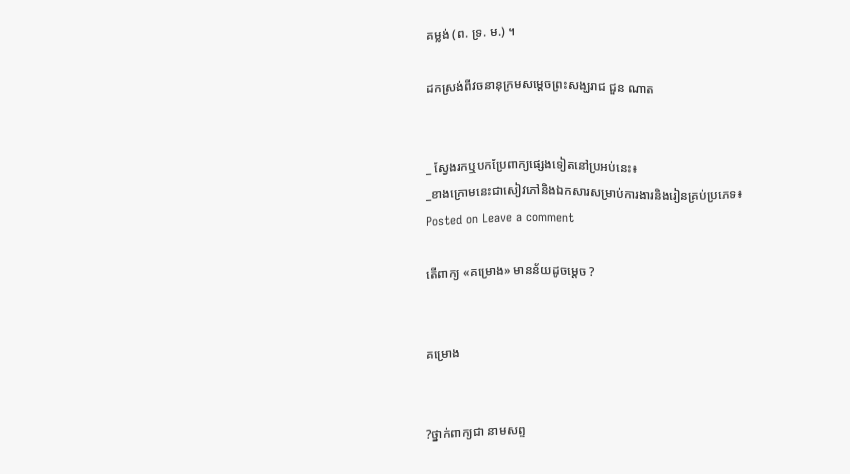គម្លង់ (ព. ទ្រ. ម.) ។

ដកស្រង់ពីវចនានុក្រមសម្ដេចព្រះសង្ឃរាជ ជួន ណាត


_ ស្វែងរកឬបកប្រែពាក្យផ្សេងទៀតនៅប្រអប់នេះ៖
_ខាងក្រោមនេះជាសៀវភៅនិងឯកសារសម្រាប់ការងារនិងរៀនគ្រប់ប្រភេទ៖
Posted on Leave a comment

តើពាក្យ «គម្រោង» មានន័យដូចម្ដេច ?


គម្រោង


?ថ្នាក់ពាក្យជា នាមសព្ទ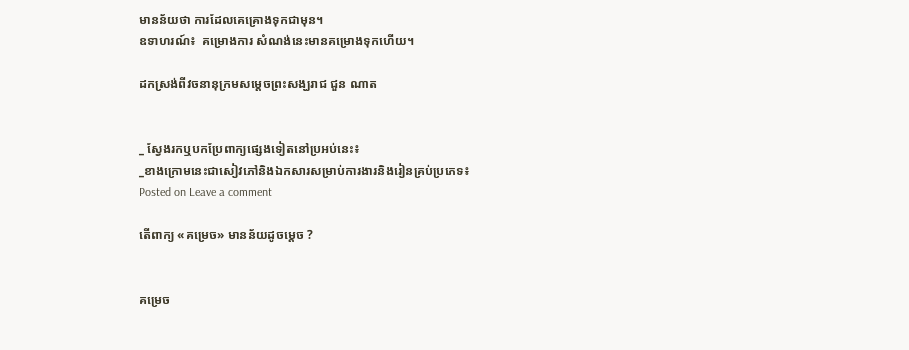មានន័យថា ការដែលគេគ្រោងទុកជាមុន។
ឧទាហរណ៍៖  គម្រោងការ សំណង់នេះមានគម្រោងទុកហើយ។

ដកស្រង់ពីវចនានុក្រមសម្ដេចព្រះសង្ឃរាជ ជួន ណាត


_ ស្វែងរកឬបកប្រែពាក្យផ្សេងទៀតនៅប្រអប់នេះ៖
_ខាងក្រោមនេះជាសៀវភៅនិងឯកសារសម្រាប់ការងារនិងរៀនគ្រប់ប្រភេទ៖
Posted on Leave a comment

តើពាក្យ «គម្រេច» មានន័យដូចម្ដេច ?


គម្រេច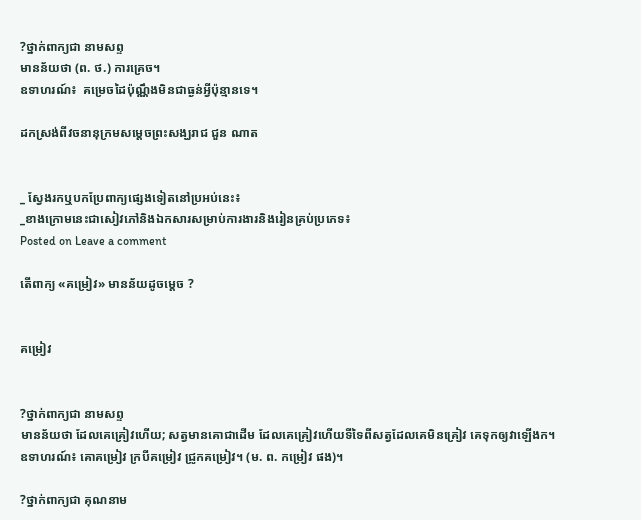?ថ្នាក់ពាក្យជា នាមសព្ទ
មានន័យថា (ព. ថ.) ការគ្រេច។
ឧទាហរណ៍៖  គម្រេចដៃប៉ុណ្ណឹងមិនជាធ្ងន់អ្វីប៉ុន្មានទេ។

ដកស្រង់ពីវចនានុក្រមសម្ដេចព្រះសង្ឃរាជ ជួន ណាត


_ ស្វែងរកឬបកប្រែពាក្យផ្សេងទៀតនៅប្រអប់នេះ៖
_ខាងក្រោមនេះជាសៀវភៅនិងឯកសារសម្រាប់ការងារនិងរៀនគ្រប់ប្រភេទ៖
Posted on Leave a comment

តើពាក្យ «គម្រៀវ» មានន័យដូចម្ដេច ?


គម្រៀវ


?ថ្នាក់ពាក្យជា នាមសព្ទ
មានន័យថា ដែលគេគ្រៀវហើយ; សត្វមានគោជាដើម ដែលគេគ្រៀវហើយទីទៃពីសត្វដែលគេមិនគ្រៀវ គេទុកឲ្យវាឡើងក។
ឧទាហរណ៍៖ គោគម្រៀវ ក្របីគម្រៀវ ជ្រូកគម្រៀវ។ (ម. ព. កម្រៀវ ផង)។

?ថ្នាក់ពាក្យជា គុណនាម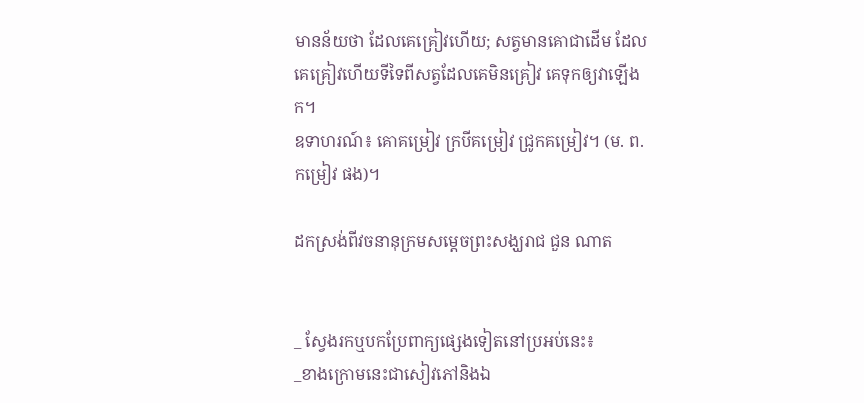មានន័យថា ដែលគេគ្រៀវហើយ; សត្វមានគោជាដើម ដែលគេគ្រៀវហើយទីទៃពីសត្វដែលគេមិនគ្រៀវ គេទុកឲ្យវាឡើងក។
ឧទាហរណ៍៖ គោគម្រៀវ ក្របីគម្រៀវ ជ្រូកគម្រៀវ។ (ម. ព. កម្រៀវ ផង)។

ដកស្រង់ពីវចនានុក្រមសម្ដេចព្រះសង្ឃរាជ ជួន ណាត


_ ស្វែងរកឬបកប្រែពាក្យផ្សេងទៀតនៅប្រអប់នេះ៖
_ខាងក្រោមនេះជាសៀវភៅនិងឯ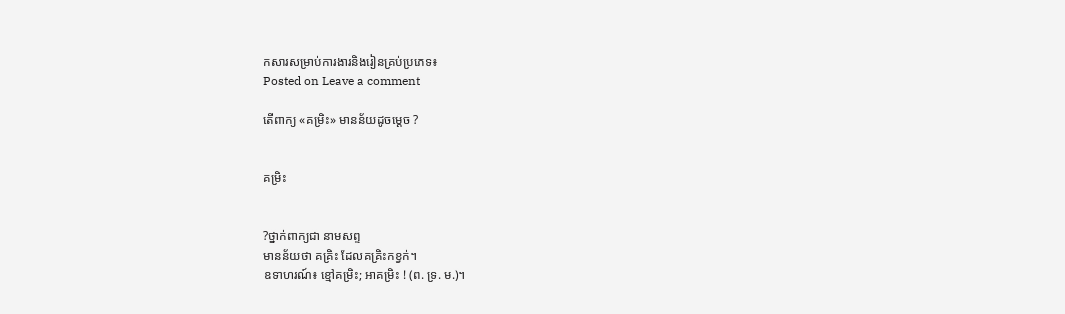កសារសម្រាប់ការងារនិងរៀនគ្រប់ប្រភេទ៖
Posted on Leave a comment

តើពាក្យ «គម្រិះ» មានន័យដូចម្ដេច ?


គម្រិះ


?ថ្នាក់ពាក្យជា នាមសព្ទ
មានន័យថា គគ្រិះ ដែលគគ្រិះកខ្វក់។
ឧទាហរណ៍៖ ខ្មៅគម្រិះ; អាគម្រិះ ! (ព. ទ្រ. ម.)។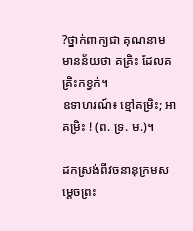?ថ្នាក់ពាក្យជា គុណនាម
មានន័យថា គគ្រិះ ដែលគគ្រិះកខ្វក់។
ឧទាហរណ៍៖ ខ្មៅគម្រិះ; អាគម្រិះ ! (ព. ទ្រ. ម.)។

ដកស្រង់ពីវចនានុក្រមសម្ដេចព្រះ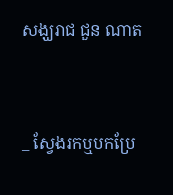សង្ឃរាជ ជួន ណាត


_ ស្វែងរកឬបកប្រែ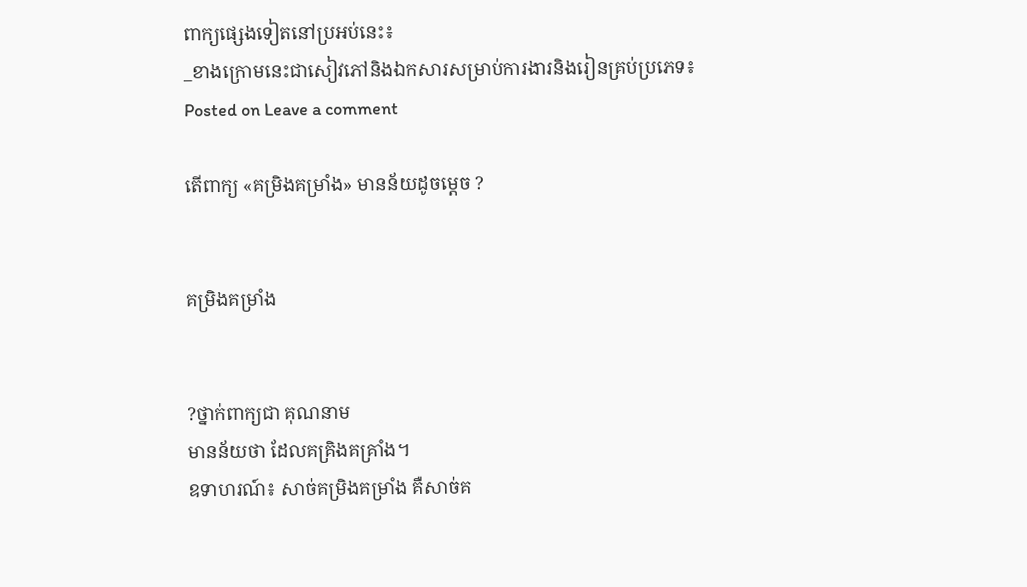ពាក្យផ្សេងទៀតនៅប្រអប់នេះ៖
_ខាងក្រោមនេះជាសៀវភៅនិងឯកសារសម្រាប់ការងារនិងរៀនគ្រប់ប្រភេទ៖
Posted on Leave a comment

តើពាក្យ «គម្រិងគម្រាំង» មានន័យដូចម្ដេច ?


គម្រិងគម្រាំង


?ថ្នាក់ពាក្យជា គុណនាម
មានន័យថា ដែលគគ្រិងគគ្រាំង។
ឧទាហរណ៍៖ សាច់គម្រិងគម្រាំង គឺសាច់គ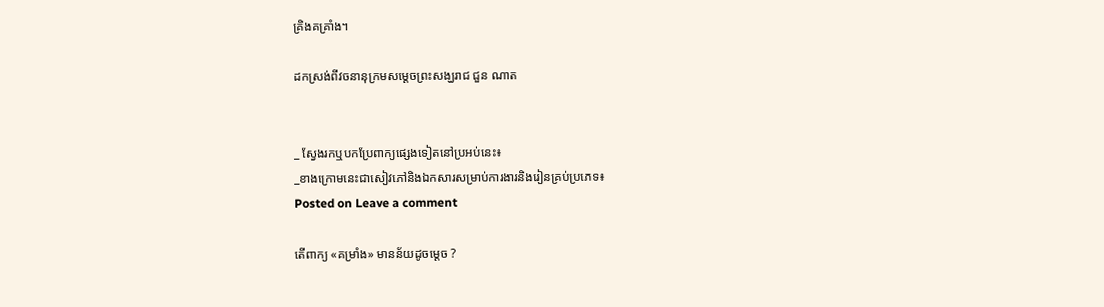គ្រិងគគ្រាំង។

ដកស្រង់ពីវចនានុក្រមសម្ដេចព្រះសង្ឃរាជ ជួន ណាត


_ ស្វែងរកឬបកប្រែពាក្យផ្សេងទៀតនៅប្រអប់នេះ៖
_ខាងក្រោមនេះជាសៀវភៅនិងឯកសារសម្រាប់ការងារនិងរៀនគ្រប់ប្រភេទ៖
Posted on Leave a comment

តើពាក្យ «គម្រាំង» មានន័យដូចម្ដេច ?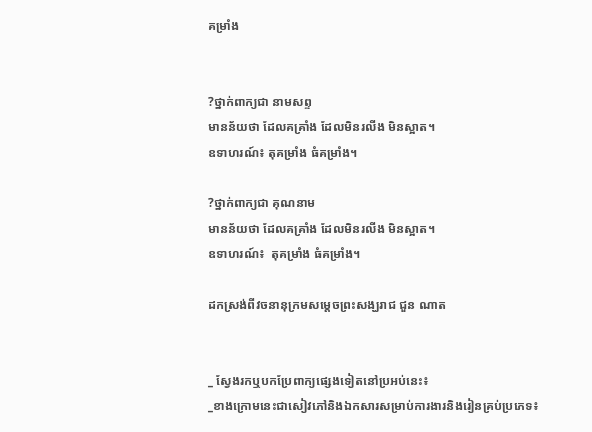គម្រាំង


?ថ្នាក់ពាក្យជា នាមសព្ទ
មានន័យថា ដែលគគ្រាំង ដែលមិនរលីង មិនស្អាត។
ឧទាហរណ៍៖ តុគម្រាំង ធំគម្រាំង។

?ថ្នាក់ពាក្យជា គុណនាម
មានន័យថា ដែលគគ្រាំង ដែលមិនរលីង មិនស្អាត។
ឧទាហរណ៍៖  តុគម្រាំង ធំគម្រាំង។

ដកស្រង់ពីវចនានុក្រមសម្ដេចព្រះសង្ឃរាជ ជួន ណាត


_ ស្វែងរកឬបកប្រែពាក្យផ្សេងទៀតនៅប្រអប់នេះ៖
_ខាងក្រោមនេះជាសៀវភៅនិងឯកសារសម្រាប់ការងារនិងរៀនគ្រប់ប្រភេទ៖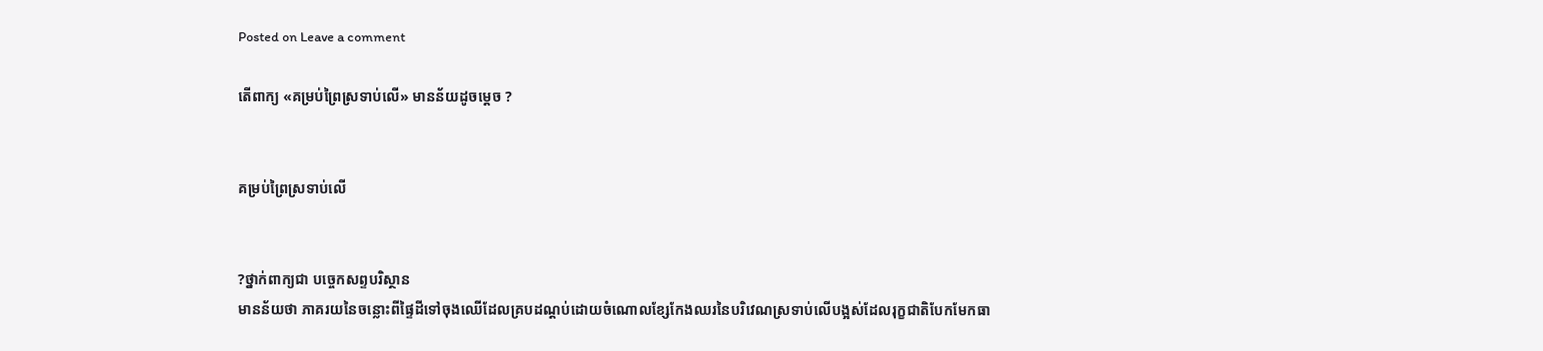Posted on Leave a comment

តើពាក្យ «គម្រប់ព្រៃស្រទាប់លើ» មានន័យដូចម្ដេច ?


គម្រប់ព្រៃស្រទាប់លើ


?ថ្នាក់ពាក្យជា បច្ចេកសព្ទបរិស្ថាន
មានន័យថា ភាគរយនៃចន្លោះពីផ្ទៃដីទៅចុងឈើដែលគ្របដណ្តប់ដោយចំណោលខ្សែកែងឈរនៃបរិវេណស្រទាប់លើបង្អស់ដែលរុក្ខជាតិបែកមែកធា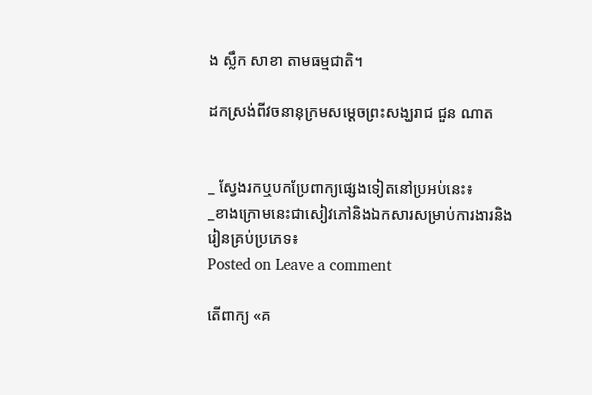ង ស្លឹក សាខា តាមធម្មជាតិ។

ដកស្រង់ពីវចនានុក្រមសម្ដេចព្រះសង្ឃរាជ ជួន ណាត


_ ស្វែងរកឬបកប្រែពាក្យផ្សេងទៀតនៅប្រអប់នេះ៖
_ខាងក្រោមនេះជាសៀវភៅនិងឯកសារសម្រាប់ការងារនិងរៀនគ្រប់ប្រភេទ៖
Posted on Leave a comment

តើពាក្យ «គ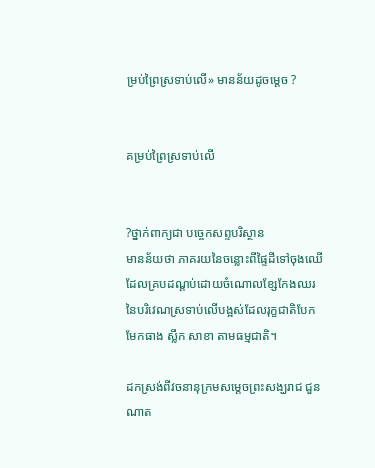ម្រប់ព្រៃស្រទាប់លើ» មានន័យដូចម្ដេច ?


គម្រប់ព្រៃស្រទាប់លើ


?ថ្នាក់ពាក្យជា បច្ចេកសព្ទបរិស្ថាន
មានន័យថា ភាគរយនៃចន្លោះពីផ្ទៃដីទៅចុងឈើដែលគ្របដណ្តប់ដោយចំណោលខ្សែកែងឈរនៃបរិវេណស្រទាប់លើបង្អស់ដែលរុក្ខជាតិបែកមែកធាង ស្លឹក សាខា តាមធម្មជាតិ។

ដកស្រង់ពីវចនានុក្រមសម្ដេចព្រះសង្ឃរាជ ជួន ណាត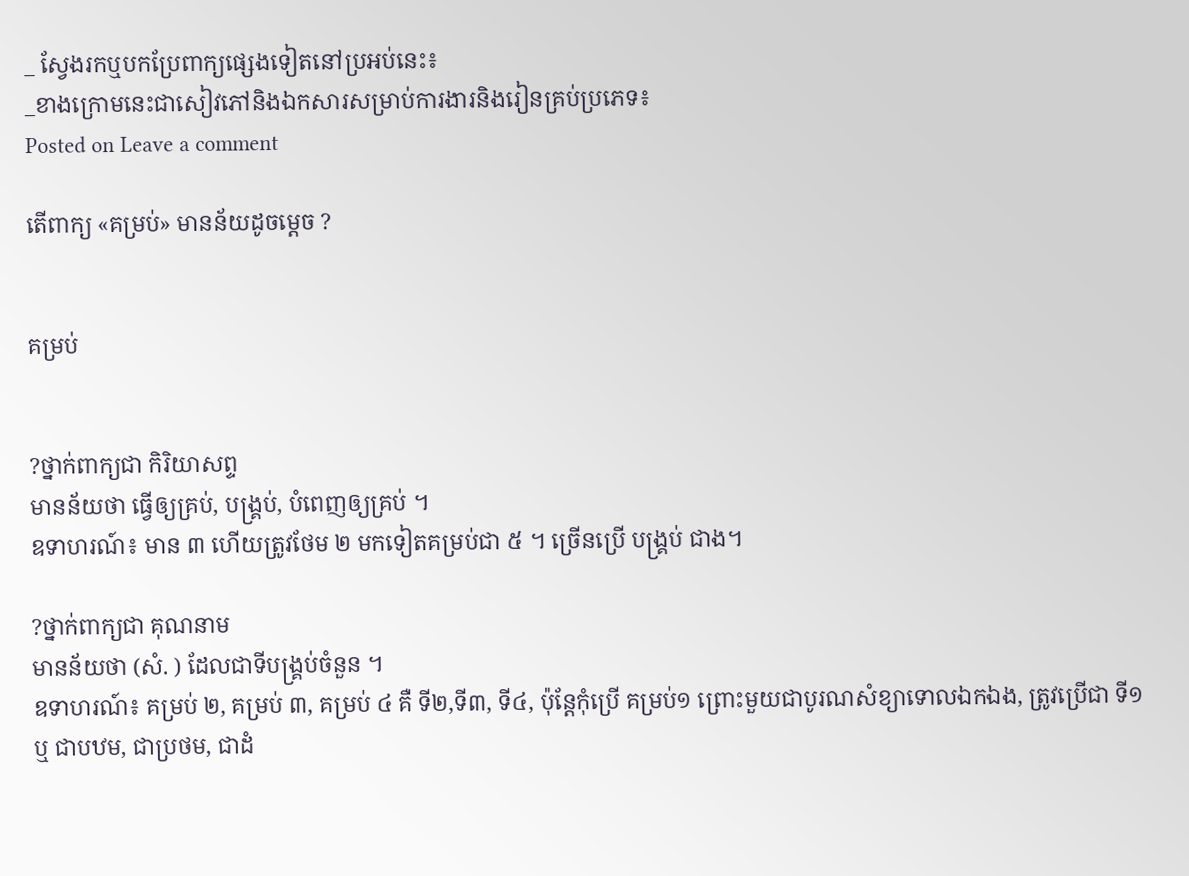_ ស្វែងរកឬបកប្រែពាក្យផ្សេងទៀតនៅប្រអប់នេះ៖
_ខាងក្រោមនេះជាសៀវភៅនិងឯកសារសម្រាប់ការងារនិងរៀនគ្រប់ប្រភេទ៖
Posted on Leave a comment

តើពាក្យ «គម្រប់» មានន័យដូចម្ដេច ?


គម្រប់


?ថ្នាក់ពាក្យជា កិរិយាសព្ទ
មានន័យថា ធ្វើឲ្យគ្រប់, បង្គ្រប់, បំពេញឲ្យគ្រប់ ។
ឧទាហរណ៍៖ មាន ៣ ហើយត្រូវថែម ២ មកទៀតគម្រប់ជា ៥ ។ ច្រើនប្រើ បង្គ្រប់ ជាង។

?ថ្នាក់ពាក្យជា គុណនាម
មានន័យថា (សំ. ) ដែលជាទីបង្គ្រប់ចំនួន ។
ឧទាហរណ៍៖ គម្រប់ ២, គម្រប់ ៣, គម្រប់ ៤ គឺ ទី២,ទី៣, ទី៤, ប៉ុន្តែកុំប្រើ គម្រប់១ ព្រោះមួយជាបូរណសំខ្យាទោលឯកឯង, ត្រូវប្រើជា ទី១ ឬ ជាបឋម, ជាប្រថម, ជាដំ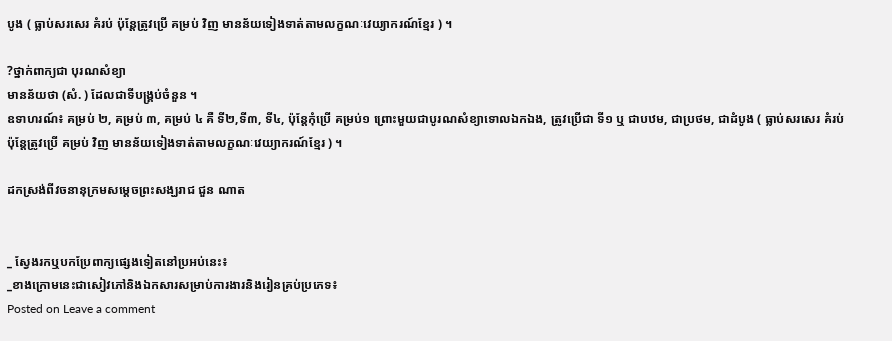បូង ( ធ្លាប់សរសេរ គំរប់ ប៉ុន្តែត្រូវប្រើ គម្រប់ វិញ មានន័យទៀងទាត់តាមលក្ខណៈវេយ្យាករណ៍ខ្មែរ ) ។

?ថ្នាក់ពាក្យជា បុរណសំខ្យា
មានន័យថា (សំ. ) ដែលជាទីបង្គ្រប់ចំនួន ។
ឧទាហរណ៍៖ គម្រប់ ២, គម្រប់ ៣, គម្រប់ ៤ គឺ ទី២,ទី៣, ទី៤, ប៉ុន្តែកុំប្រើ គម្រប់១ ព្រោះមួយជាបូរណសំខ្យាទោលឯកឯង, ត្រូវប្រើជា ទី១ ឬ ជាបឋម, ជាប្រថម, ជាដំបូង ( ធ្លាប់សរសេរ គំរប់ ប៉ុន្តែត្រូវប្រើ គម្រប់ វិញ មានន័យទៀងទាត់តាមលក្ខណៈវេយ្យាករណ៍ខ្មែរ ) ។

ដកស្រង់ពីវចនានុក្រមសម្ដេចព្រះសង្ឃរាជ ជួន ណាត


_ ស្វែងរកឬបកប្រែពាក្យផ្សេងទៀតនៅប្រអប់នេះ៖
_ខាងក្រោមនេះជាសៀវភៅនិងឯកសារសម្រាប់ការងារនិងរៀនគ្រប់ប្រភេទ៖
Posted on Leave a comment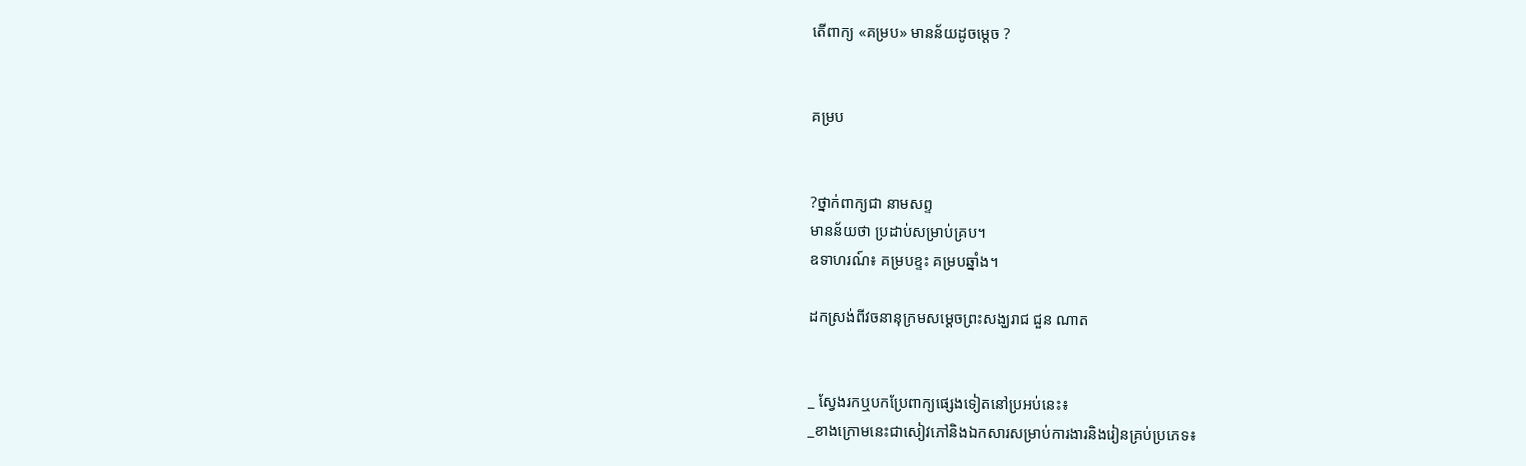តើពាក្យ «គម្រប» មានន័យដូចម្ដេច ?


គម្រប


?ថ្នាក់ពាក្យជា នាមសព្ទ
មានន័យថា ប្រដាប់សម្រាប់គ្រប។
ឧទាហរណ៍៖ គម្របខ្ទះ គម្របឆ្នាំង។

ដកស្រង់ពីវចនានុក្រមសម្ដេចព្រះសង្ឃរាជ ជួន ណាត


_ ស្វែងរកឬបកប្រែពាក្យផ្សេងទៀតនៅប្រអប់នេះ៖
_ខាងក្រោមនេះជាសៀវភៅនិងឯកសារសម្រាប់ការងារនិងរៀនគ្រប់ប្រភេទ៖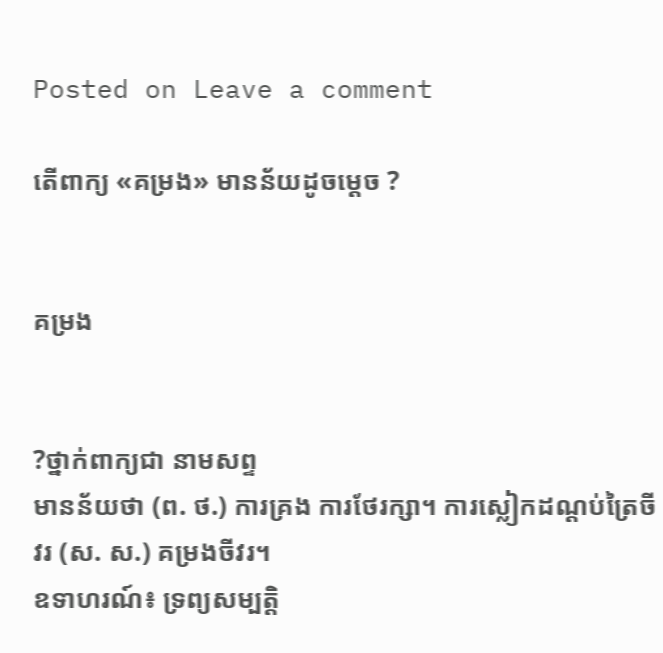Posted on Leave a comment

តើពាក្យ «គម្រង» មានន័យដូចម្ដេច ?


គម្រង


?ថ្នាក់ពាក្យជា នាមសព្ទ
មានន័យថា (ព. ថ.) ការគ្រង ការថែរក្សា។ ការស្លៀកដណ្ដប់ត្រៃចីវរ (ស. ស.) គម្រងចីវរ។
ឧទាហរណ៍៖ ទ្រព្យសម្បត្តិ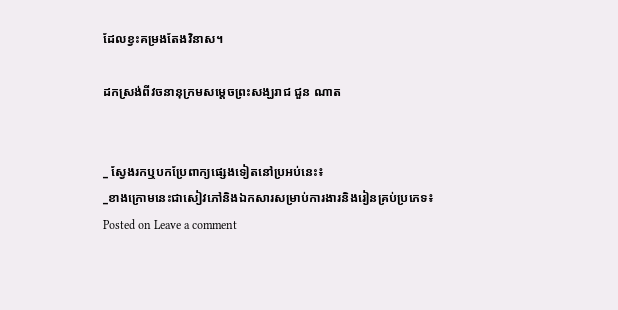ដែលខ្វះគម្រងតែងវិនាស។

ដកស្រង់ពីវចនានុក្រមសម្ដេចព្រះសង្ឃរាជ ជួន ណាត


_ ស្វែងរកឬបកប្រែពាក្យផ្សេងទៀតនៅប្រអប់នេះ៖
_ខាងក្រោមនេះជាសៀវភៅនិងឯកសារសម្រាប់ការងារនិងរៀនគ្រប់ប្រភេទ៖
Posted on Leave a comment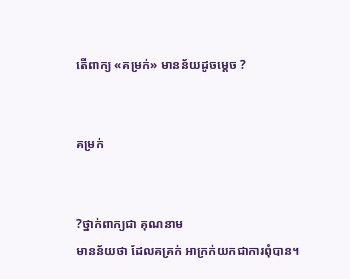តើពាក្យ «គម្រក់» មានន័យដូចម្ដេច ?


គម្រក់


?ថ្នាក់ពាក្យជា គុណនាម
មានន័យថា ដែលគគ្រក់ អាក្រក់យកជាការពុំបាន។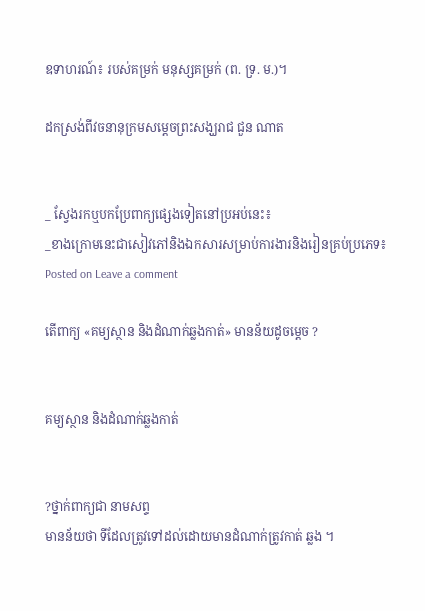ឧទាហរណ៍៖ របស់គម្រក់ មនុស្សគម្រក់ (ព. ទ្រ. ម.)។

ដកស្រង់ពីវចនានុក្រមសម្ដេចព្រះសង្ឃរាជ ជួន ណាត


_ ស្វែងរកឬបកប្រែពាក្យផ្សេងទៀតនៅប្រអប់នេះ៖
_ខាងក្រោមនេះជាសៀវភៅនិងឯកសារសម្រាប់ការងារនិងរៀនគ្រប់ប្រភេទ៖
Posted on Leave a comment

តើពាក្យ «គម្យស្ថាន និងដំណាក់ឆ្លងកាត់» មានន័យដូចម្ដេច ?


គម្យស្ថាន និងដំណាក់ឆ្លងកាត់


?ថ្នាក់ពាក្យជា នាមសព្ទ
មានន័យថា ទីដែលត្រូវទៅដល់ដោយមានដំណាក់ត្រូវកាត់ ឆ្លង ។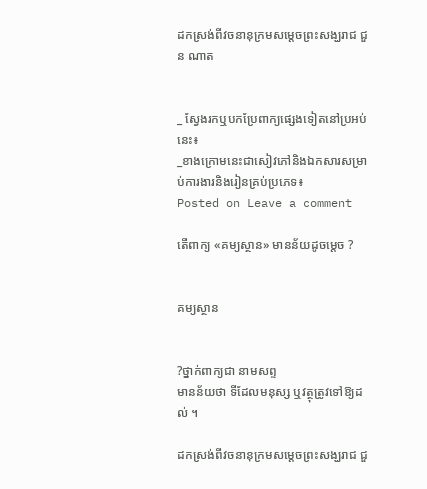ដកស្រង់ពីវចនានុក្រមសម្ដេចព្រះសង្ឃរាជ ជួន ណាត


_ ស្វែងរកឬបកប្រែពាក្យផ្សេងទៀតនៅប្រអប់នេះ៖
_ខាងក្រោមនេះជាសៀវភៅនិងឯកសារសម្រាប់ការងារនិងរៀនគ្រប់ប្រភេទ៖
Posted on Leave a comment

តើពាក្យ «គម្យស្ថាន» មានន័យដូចម្ដេច ?


គម្យស្ថាន


?ថ្នាក់ពាក្យជា នាមសព្ទ
មានន័យថា ទីដែលមនុស្ស ឬវត្ថុត្រូវទៅឱ្យដល់ ។

ដកស្រង់ពីវចនានុក្រមសម្ដេចព្រះសង្ឃរាជ ជួ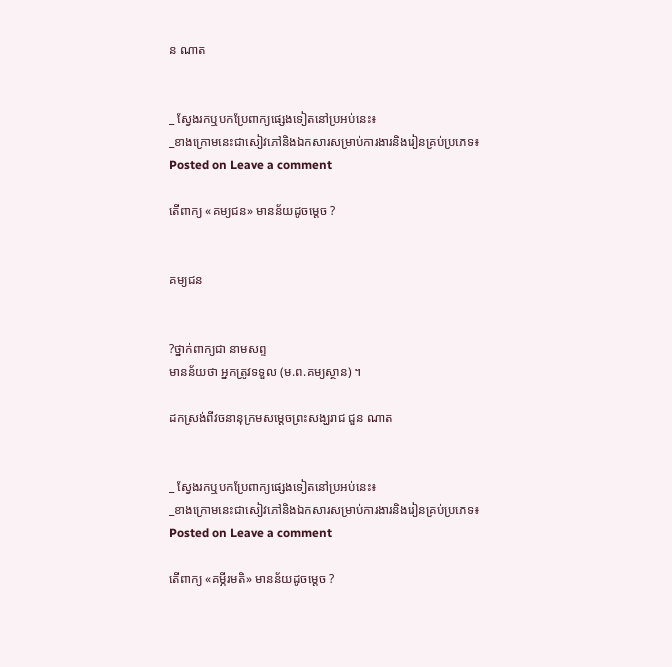ន ណាត


_ ស្វែងរកឬបកប្រែពាក្យផ្សេងទៀតនៅប្រអប់នេះ៖
_ខាងក្រោមនេះជាសៀវភៅនិងឯកសារសម្រាប់ការងារនិងរៀនគ្រប់ប្រភេទ៖
Posted on Leave a comment

តើពាក្យ «គម្យជន» មានន័យដូចម្ដេច ?


គម្យជន


?ថ្នាក់ពាក្យជា នាមសព្ទ
មានន័យថា អ្នកត្រូវទទួល (ម.ព.គម្យស្ថាន) ។

ដកស្រង់ពីវចនានុក្រមសម្ដេចព្រះសង្ឃរាជ ជួន ណាត


_ ស្វែងរកឬបកប្រែពាក្យផ្សេងទៀតនៅប្រអប់នេះ៖
_ខាងក្រោមនេះជាសៀវភៅនិងឯកសារសម្រាប់ការងារនិងរៀនគ្រប់ប្រភេទ៖
Posted on Leave a comment

តើពាក្យ «គម្ភីរមតិ» មានន័យដូចម្ដេច ?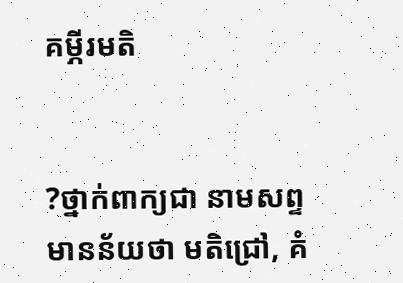គម្ភីរមតិ


?ថ្នាក់ពាក្យជា នាមសព្ទ
មានន័យថា មតិជ្រៅ, គំ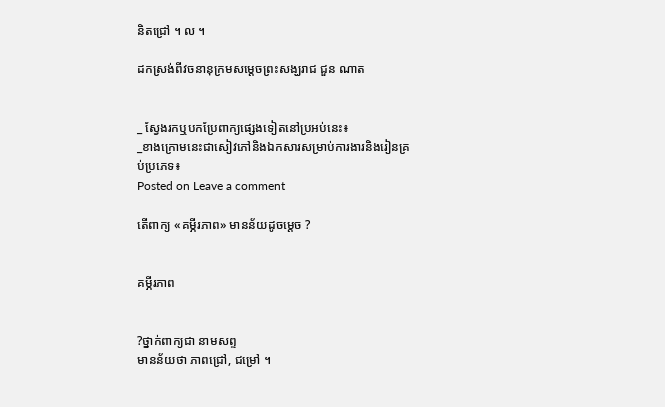និតជ្រៅ ។ ល ។

ដកស្រង់ពីវចនានុក្រមសម្ដេចព្រះសង្ឃរាជ ជួន ណាត


_ ស្វែងរកឬបកប្រែពាក្យផ្សេងទៀតនៅប្រអប់នេះ៖
_ខាងក្រោមនេះជាសៀវភៅនិងឯកសារសម្រាប់ការងារនិងរៀនគ្រប់ប្រភេទ៖
Posted on Leave a comment

តើពាក្យ «គម្ភីរភាព» មានន័យដូចម្ដេច ?


គម្ភីរភាព


?ថ្នាក់ពាក្យជា នាមសព្ទ
មានន័យថា ភាពជ្រៅ, ជម្រៅ ។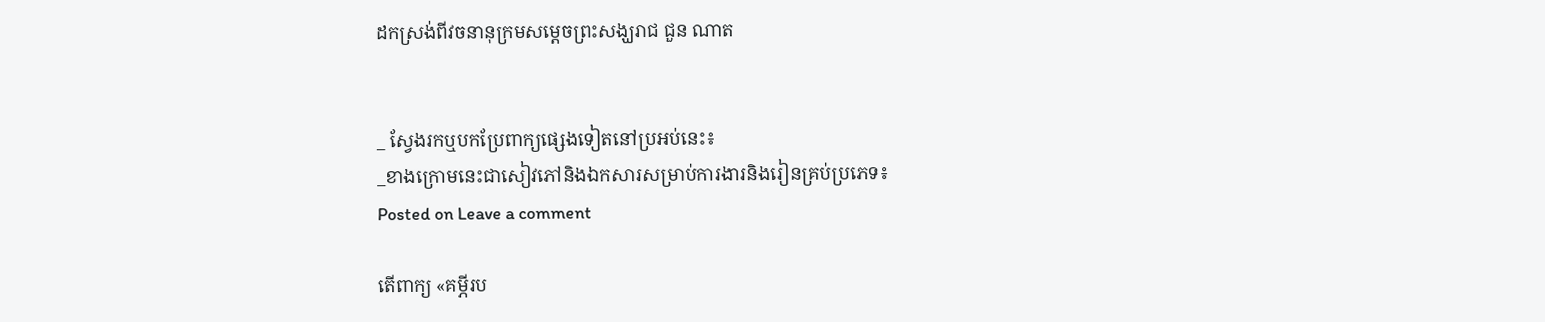ដកស្រង់ពីវចនានុក្រមសម្ដេចព្រះសង្ឃរាជ ជួន ណាត


_ ស្វែងរកឬបកប្រែពាក្យផ្សេងទៀតនៅប្រអប់នេះ៖
_ខាងក្រោមនេះជាសៀវភៅនិងឯកសារសម្រាប់ការងារនិងរៀនគ្រប់ប្រភេទ៖
Posted on Leave a comment

តើពាក្យ «គម្ភីរប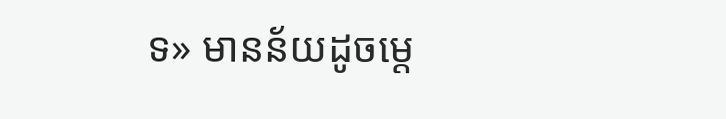ទ» មានន័យដូចម្ដេ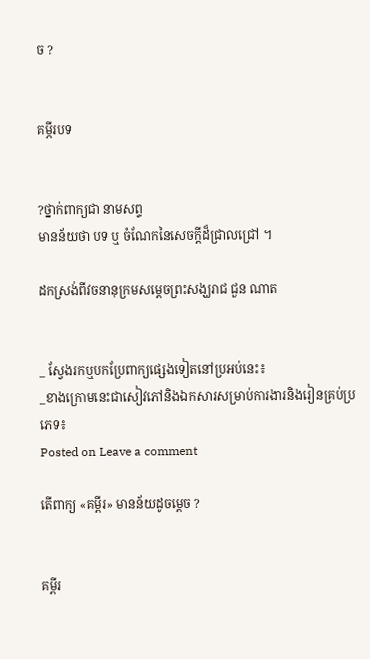ច ?


គម្ភីរបទ


?ថ្នាក់ពាក្យជា នាមសព្ទ
មានន័យថា បទ ឬ ចំណែកនៃសេចក្ដីដ៏ជ្រាលជ្រៅ ។

ដកស្រង់ពីវចនានុក្រមសម្ដេចព្រះសង្ឃរាជ ជួន ណាត


_ ស្វែងរកឬបកប្រែពាក្យផ្សេងទៀតនៅប្រអប់នេះ៖
_ខាងក្រោមនេះជាសៀវភៅនិងឯកសារសម្រាប់ការងារនិងរៀនគ្រប់ប្រភេទ៖
Posted on Leave a comment

តើពាក្យ «គម្ពីរ» មានន័យដូចម្ដេច ?


គម្ពីរ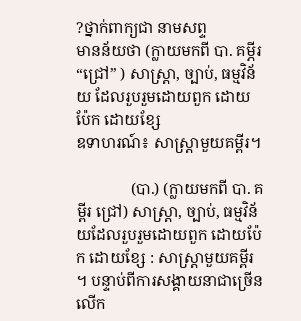?ថ្នាក់ពាក្យជា នាមសព្ទ
មានន័យថា (ក្លាយមកពី បា. គម្ភីរ “ជ្រៅ” ) សាស្ត្រា, ច្បាប់, ធម្មវិន័យ ដែលរួបរួមដោយពួក ដោយប៉ែក ដោយខ្សែ
ឧទាហរណ៍៖ សាស្ត្រាមួយគម្ពីរ។

              (បា.) (ក្លាយមកពី បា. គម្ពីរ ជ្រៅ) សាស្រ្តា, ច្បាប់, ធម្មវិន័យដែលរួបរួមដោយពួក ដោយប៉ែក ដោយខ្សែ : សាស្រ្តាមួយគម្ពីរ ។ បន្ទាប់ពីការសង្គាយនាជាច្រើនលើក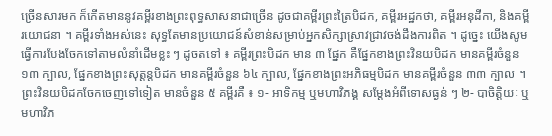ច្រើនសារមក ក៏កើតមាននូវគម្ពីរខាងព្រះពុទ្ធសាសនាជាច្រើន ដូចជាគម្ពីរព្រះត្រៃបិដក, គម្ពីរអដ្ឋកថា, គម្ពីរអនុដីកា, និងគម្ពីរយោជនា ។ គម្ពីរទាំងអស់នេះ សុទ្ធតែមានប្រយោជន៍សំខាន់សម្រាប់អ្នកសិក្សាស្រាវជ្រាវចង់ដឹងការពិត ។ ដូច្នេះ យើងសូមធ្វើការបែងចែកទៅតាមលំនាំដើមខ្លះ ៗ ដូចតទៅ ៖ គម្ពីរព្រះបិដក មាន ៣ ផ្នែក គឺផ្នែកខាងព្រះវិនយបិដក មានគម្ពីរចំនួន ១៣ ក្បាល, ផ្នែកខាងព្រះសុត្តន្តបិដក មានគម្ពីរចំនួន ៦៤ ក្បាល, ផ្នែកខាងព្រះអភិធម្មបិដក មានគម្ពីរចំនួន ៣៣ ក្បាល ។ ព្រះវិនយបិដកចែកចេញទៅទៀត មានចំនួន ៥ គម្ពីរគឺ ៖ ១- អាទិកម្ម ឬមហាវិភង្គ សម្តែងអំពីទោសធ្ងន់ ៗ ២- បាចិត្តិយៈ ឬមហាវិភ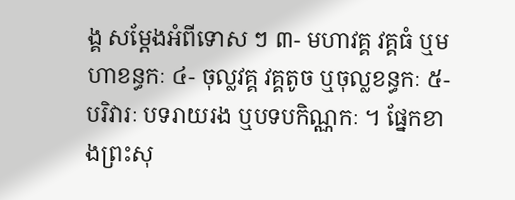ង្គ សម្តែងអំពីទោស ៗ ៣- មហាវគ្គ វគ្គធំ ឬមហាខន្ធកៈ ៤- ចុល្លវគ្គ វគ្គតូច ឬចុល្លខន្ធកៈ ៥- បរិវារៈ បទរាយរង ឬបទបកិណ្ណកៈ ។ ផ្នែកខាងព្រះសុ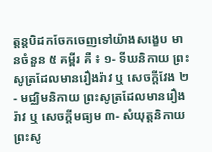ត្តន្តបិដកចែកចេញទៅយ៉ាងសង្ខេប មានចំនួន ៥ គម្ពីរ គឺ ៖ ១- ទីឃនិកាយ ព្រះសូត្រដែលមានរឿងរ៉ាវ ឬ សេចក្តីវែង ២- មជ្ឈិមនិកាយ ព្រះសូត្រដែលមានរឿងរ៉ាវ ឬ សេចក្តីមធ្យម ៣- សំយុត្តនិកាយ ព្រះសូ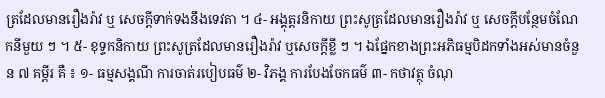ត្រដែលមានរឿងរ៉ាវ ឬ សេចក្តីទាក់ទងនឹងទេវតា ។ ៤- អង្គុត្តរនិកាយ ព្រះសូត្រដែលមានរឿងរ៉ាវ ឬ សេចក្តីបន្ថែមចំណែកនីមួយ ៗ ។ ៥- ខុទ្ទកនិកាយ ព្រះសូត្រដែលមានរឿងរ៉ាវ ឬសេចក្តីខ្លី ៗ ។ ឯផ្នែកខាងព្រះអភិធម្មបិដកទាំងអស់មានចំនួន ៧ គម្ពីរ គឺ ៖ ១- ធម្មសង្គណី ការចាត់របៀបធម៌ ២- វិភង្គ ការបែងចែកធម៌ ៣- កថាវត្ថុ ចំណុ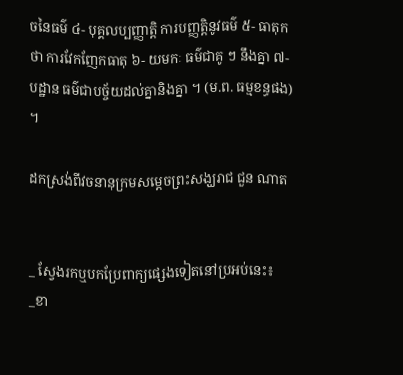ចនៃធម៌ ៤- បុគ្គលប្បញ្ញាត្តិ ការបញ្ញត្តិនូវធម៌ ៥- ធាតុកថា ការវែកញែកធាតុ ៦- យមកៈ ធម៌ជាគូ ៗ នឹងគ្នា ៧- បដ្ឋាន ធម៌ជាបច្ច័យដល់គ្នានិងគ្នា ។ (ម.ព. ធម្មខន្ធផង) ។

ដកស្រង់ពីវចនានុក្រមសម្ដេចព្រះសង្ឃរាជ ជួន ណាត


_ ស្វែងរកឬបកប្រែពាក្យផ្សេងទៀតនៅប្រអប់នេះ៖
_ខា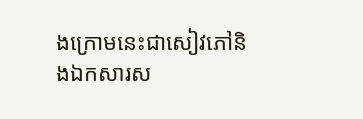ងក្រោមនេះជាសៀវភៅនិងឯកសារស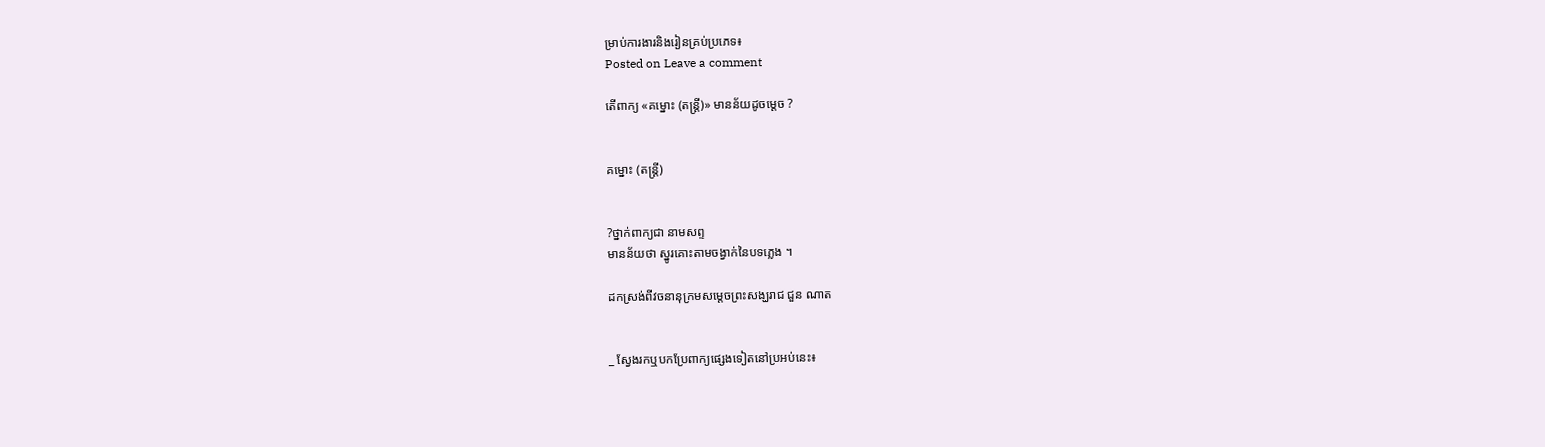ម្រាប់ការងារនិងរៀនគ្រប់ប្រភេទ៖
Posted on Leave a comment

តើពាក្យ «គម្នោះ (តន្ត្រី)» មានន័យដូចម្ដេច ?


គម្នោះ (តន្ត្រី)


?ថ្នាក់ពាក្យជា នាមសព្ទ
មានន័យថា ស្នូរគោះតាមចង្វាក់នៃបទភ្លេង ។

ដកស្រង់ពីវចនានុក្រមសម្ដេចព្រះសង្ឃរាជ ជួន ណាត


_ ស្វែងរកឬបកប្រែពាក្យផ្សេងទៀតនៅប្រអប់នេះ៖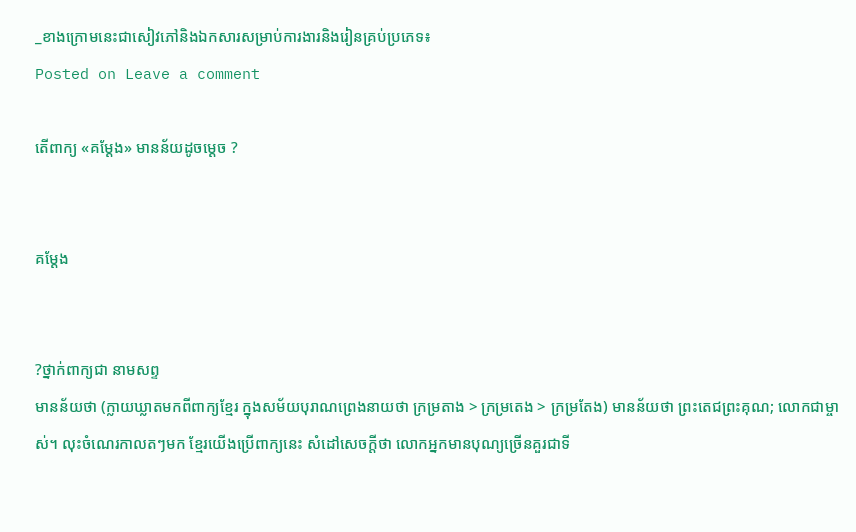_ខាងក្រោមនេះជាសៀវភៅនិងឯកសារសម្រាប់ការងារនិងរៀនគ្រប់ប្រភេទ៖
Posted on Leave a comment

តើពាក្យ «គម្ដែង» មានន័យដូចម្ដេច ?


គម្ដែង


?ថ្នាក់ពាក្យជា នាមសព្ទ
មានន័យថា (ក្លាយឃ្លាតមកពីពាក្យខ្មែរ ក្នុងសម័យបុរាណព្រេងនាយថា ក្រម្រតាង > ក្រម្រតេង > ក្រម្រតែង) មានន័យថា ព្រះតេជព្រះគុណ; លោកជាម្ចាស់។ លុះចំណេរកាលតៗមក ខ្មែរយើងប្រើពាក្យនេះ សំដៅសេចក្ដីថា លោកអ្នកមានបុណ្យច្រើនគួរជាទី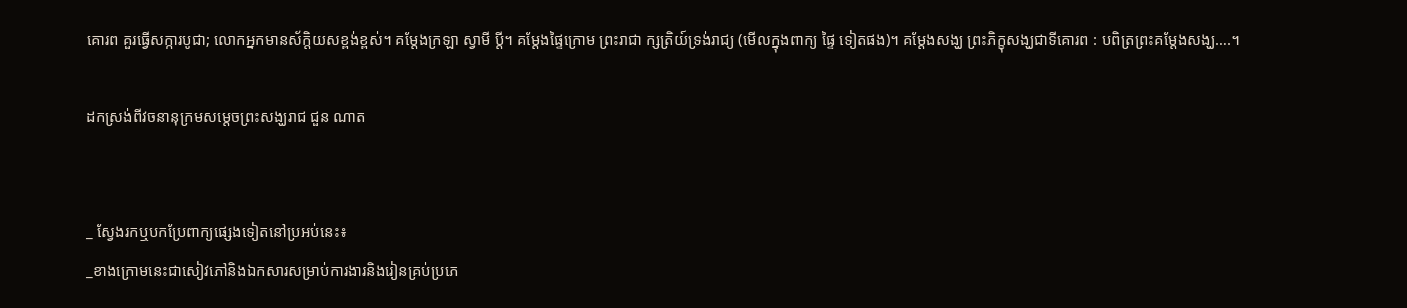គោរព គួរធ្វើសក្ការបូជា; លោកអ្នកមានស័ក្តិយសខ្ពង់ខ្ពស់។ គម្ដែងក្រឡា ស្វាមី ប្ដី។ គម្ដែងផ្ទៃក្រោម ព្រះរាជា ក្សត្រិយ៍ទ្រង់រាជ្យ (មើលក្នុងពាក្យ ផ្ទៃ ទៀតផង)។ គម្ដែងសង្ឃ ព្រះភិក្ខុសង្ឃជាទីគោរព : បពិត្រព្រះគម្ដែងសង្ឃ….។

ដកស្រង់ពីវចនានុក្រមសម្ដេចព្រះសង្ឃរាជ ជួន ណាត


_ ស្វែងរកឬបកប្រែពាក្យផ្សេងទៀតនៅប្រអប់នេះ៖
_ខាងក្រោមនេះជាសៀវភៅនិងឯកសារសម្រាប់ការងារនិងរៀនគ្រប់ប្រភេ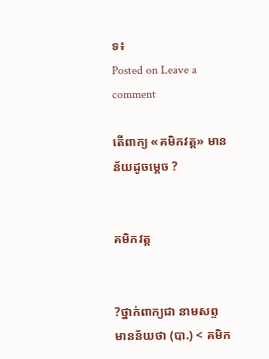ទ៖
Posted on Leave a comment

តើពាក្យ «គមិកវត្ត» មានន័យដូចម្ដេច ?


គមិកវត្ត


?ថ្នាក់ពាក្យជា នាមសព្ទ
មានន័យថា (បា.) < គមិក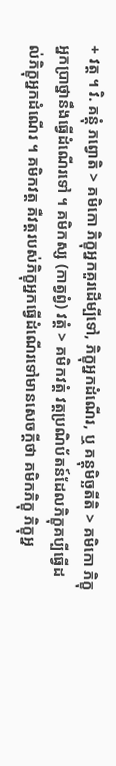+ វត្ត ។ វិ. គន្តុំ ភព្វោតិ > គមិកោ ភិក្ខុអ្នកគួរដើម្បីទៅ, ភិក្ខុអ្នកដំណើរ, ឬ គន្តុមិច្ឆតីតិ > គមិកោ ភិក្ខុអ្នកប្រាថ្នានឹងធ្វើដំណើរទៅ ។ គមិកស្ស (កាត្វព្វំ) វត្តំ > គមិកវត្តំ វត្តប្រណិប័តន៍ដែលភិក្ខុគប្បីធ្វើដល់ភិក្ខុអ្នកដំណើរ ។ គមិកវត្ត គឺវត្តរបស់ភិក្ខុអ្នកធ្វើដំណើរទៅមានសេចក្តីថា គមិកភិក្ខុ ភិក្ខុអ្ន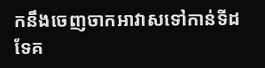កនឹងចេញចាកអាវាសទៅកាន់ទីដទែគ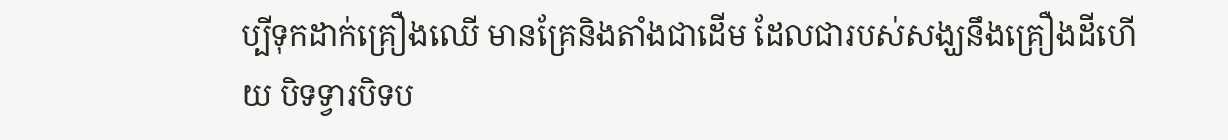ប្បីទុកដាក់គ្រឿងឈើ មានគ្រែនិងតាំងជាដើម ដែលជារបស់សង្ឃនឹងគ្រឿងដីហើយ បិទទ្វារបិទប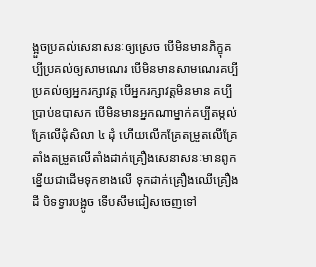ង្អួចប្រគល់សេនាសនៈឲ្យស្រេច បើមិនមានភិក្ខុគប្បីប្រគល់ឲ្យសាមណេរ បើមិនមានសាមណេរគប្បីប្រគល់ឲ្យអ្នករក្សាវត្ត បើអ្នករក្សាវត្តមិនមាន គប្បីប្រាប់ឧបាសក បើមិនមានអ្នកណាម្នាក់គប្បីតម្កល់គ្រែលើដុំសិលា ៤ ដុំ ហើយលើកគ្រែតម្រួតលើគ្រែ តាំងតម្រួតលើតាំងដាក់គ្រឿងសេនាសនៈមានពូកខ្នើយជាដើមទុកខាងលើ ទុកដាក់គ្រឿងឈើគ្រឿងដី បិទទ្វារបង្អូច ទើបសឹមជៀសចេញទៅ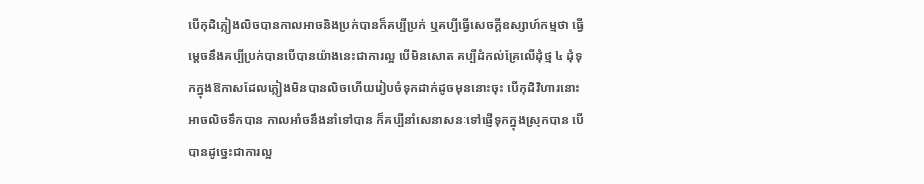បើកុដិភ្លៀងលិចបានកាលអាចនិងប្រក់បានក៏គប្បីប្រក់ ឬគប្បីធ្វើសេចក្តីឧស្សាហ៍កម្មថា ធ្វើម្តេចនឹងគប្បីប្រក់បានបើបានយ៉ាងនេះជាការល្អ បើមិនសោត គប្បីដំកល់គ្រែលើដុំថ្ម ៤ ដុំទុកក្នុងឱកាសដែលភ្លៀងមិនបានលិចហើយរៀបចំទុកដាក់ដូចមុននោះចុះ បើកុដិវិហារនោះអាចលិចទឹកបាន កាលអាំចនឹងនាំទៅបាន ក៏គប្បីនាំសេនាសនៈទៅផ្ញើទុកក្នុងស្រុកបាន បើបានដូច្នេះជាការល្អ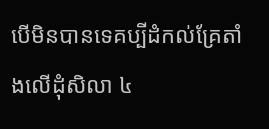បើមិនបានទេគប្បីដំកល់គ្រែតាំងលើដុំសិលា ៤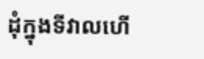ដុំក្នុងទីវាលហើ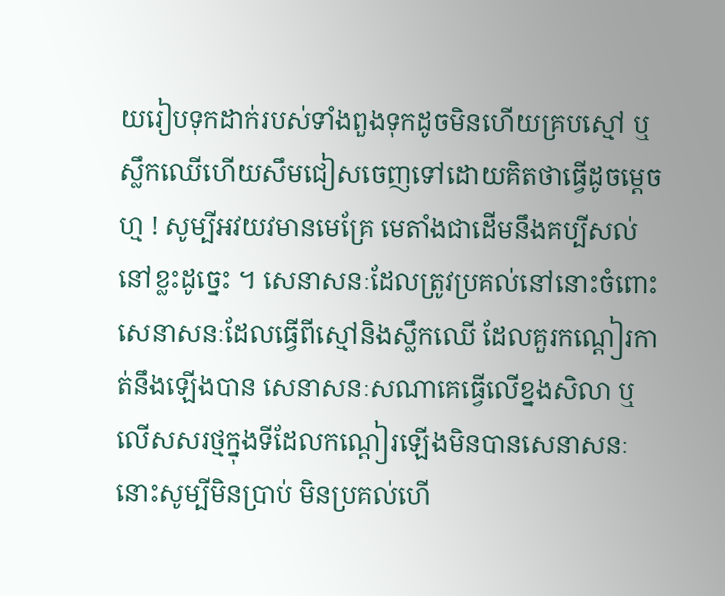យរៀបទុកដាក់របស់ទាំងពួងទុកដូចមិនហើយគ្របស្មៅ ឬស្លឹកឈើហើយសឹមជៀសចេញទៅដោយគិតថាធ្វើដូចម្តេចហ្ម ! សូម្បីអវយវមានមេគ្រែ មេតាំងជាដើមនឹងគប្បីសល់នៅខ្លះដូច្នេះ ។ សេនាសនៈដែលត្រូវប្រគល់នៅនោះចំពោះសេនាសនៈដែលធ្វើពីស្មៅនិងស្លឹកឈើ ដែលគួរកណ្តៀរកាត់នឹងឡើងបាន សេនាសនៈសណាគេធ្វើលើខ្នងសិលា ឬលើសសរថ្មក្នុងទីដែលកណ្តៀរឡើងមិនបានសេនាសនៈនោះសូម្បីមិនប្រាប់ មិនប្រគល់ហើ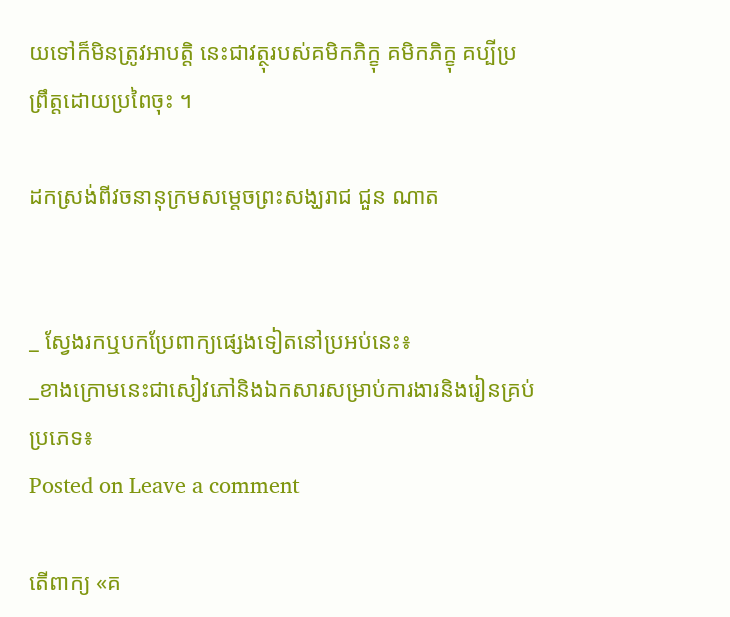យទៅក៏មិនត្រូវអាបត្តិ នេះជាវត្ថុរបស់គមិកភិក្ខុ គមិកភិក្ខុ គប្បីប្រព្រឹត្តដោយប្រពៃចុះ ។

ដកស្រង់ពីវចនានុក្រមសម្ដេចព្រះសង្ឃរាជ ជួន ណាត


_ ស្វែងរកឬបកប្រែពាក្យផ្សេងទៀតនៅប្រអប់នេះ៖
_ខាងក្រោមនេះជាសៀវភៅនិងឯកសារសម្រាប់ការងារនិងរៀនគ្រប់ប្រភេទ៖
Posted on Leave a comment

តើពាក្យ «គ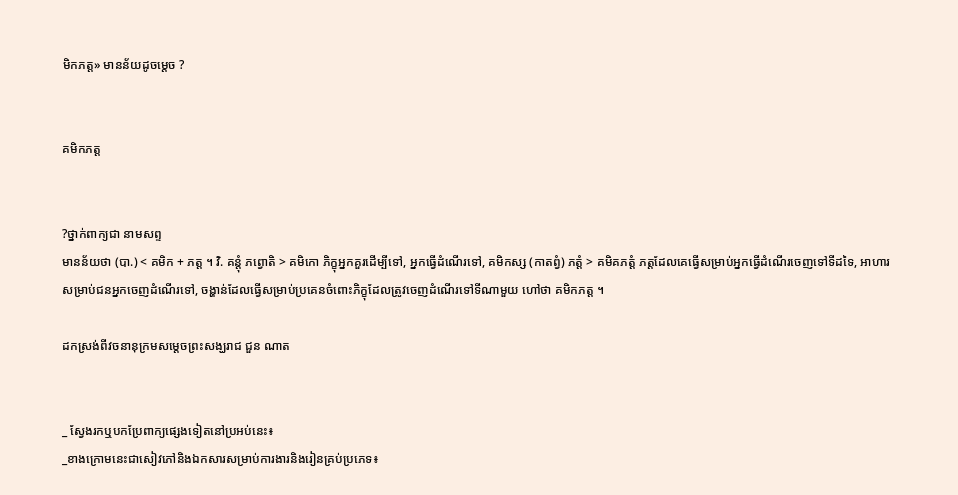មិកភត្ត» មានន័យដូចម្ដេច ?


គមិកភត្ត


?ថ្នាក់ពាក្យជា នាមសព្ទ
មានន័យថា (បា.) < គមិក + ភត្ត ។ វិ. គន្តុំ ភព្វោតិ > គមិកោ ភិក្ខុអ្នកគួរដើម្បីទៅ, អ្នកធ្វើដំណើរទៅ, គមិកស្ស (កាតព្វំ) ភត្តំ > គមិគភត្តំ ភត្តដែលគេធ្វើសម្រាប់អ្នកធ្វើដំណើរចេញទៅទីដទៃ, អាហារសម្រាប់ជនអ្នកចេញដំណើរទៅ, ចង្ហាន់ដែលធ្វើសម្រាប់ប្រគេនចំពោះភិក្ខុដែលត្រូវចេញដំណើរទៅទីណាមួយ ហៅថា គមិកភត្ត ។

ដកស្រង់ពីវចនានុក្រមសម្ដេចព្រះសង្ឃរាជ ជួន ណាត


_ ស្វែងរកឬបកប្រែពាក្យផ្សេងទៀតនៅប្រអប់នេះ៖
_ខាងក្រោមនេះជាសៀវភៅនិងឯកសារសម្រាប់ការងារនិងរៀនគ្រប់ប្រភេទ៖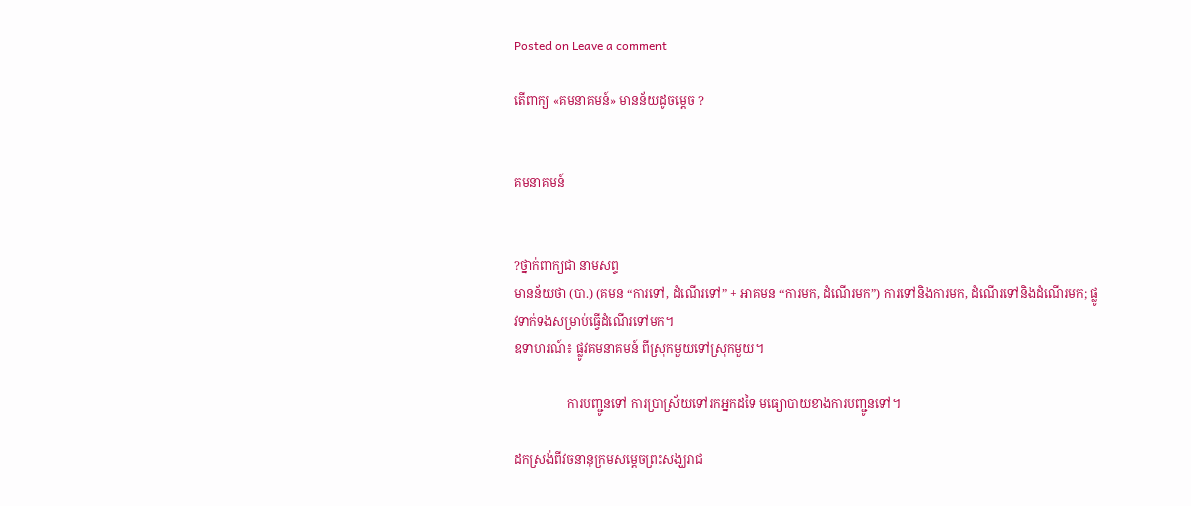Posted on Leave a comment

តើពាក្យ «គមនាគមន៍» មានន័យដូចម្ដេច ?


គមនាគមន៍


?ថ្នាក់ពាក្យជា នាមសព្ទ
មានន័យថា (បា.) (គមន “ការទៅ, ដំណើរទៅ” + អាគមន “ការមក, ដំណើរមក”) ការទៅនិងការមក, ដំណើរទៅនិងដំណើរមក; ផ្លូវទាក់ទងសម្រាប់ធ្វើដំណើរទៅមក។
ឧទាហរណ៍៖ ផ្លូវគមនាគមន៍ ពីស្រុកមួយទៅស្រុកមួយ។

                 ការបញ្ជូនទៅ ការប្រាស្រ័យទៅរកអ្នកដទៃ មធ្យោបាយខាងការបញ្ជូនទៅ។

ដកស្រង់ពីវចនានុក្រមសម្ដេចព្រះសង្ឃរាជ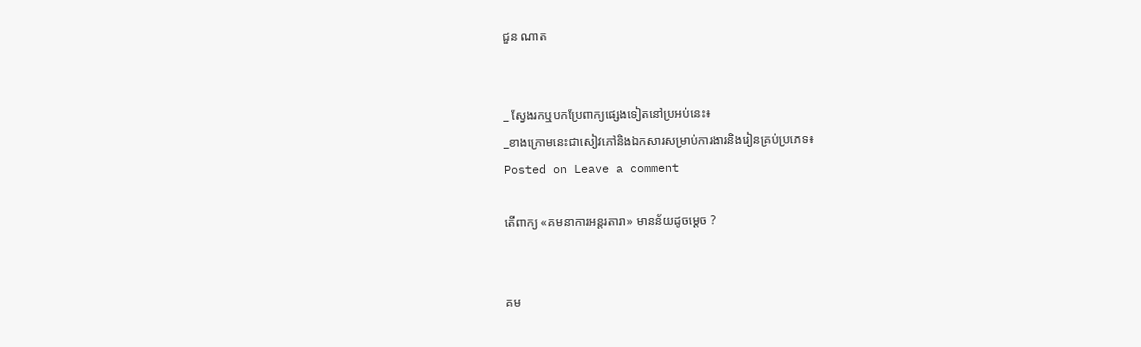ជួន ណាត


_ ស្វែងរកឬបកប្រែពាក្យផ្សេងទៀតនៅប្រអប់នេះ៖
_ខាងក្រោមនេះជាសៀវភៅនិងឯកសារសម្រាប់ការងារនិងរៀនគ្រប់ប្រភេទ៖
Posted on Leave a comment

តើពាក្យ «គមនាការអន្តរតារា» មានន័យដូចម្ដេច ?


គម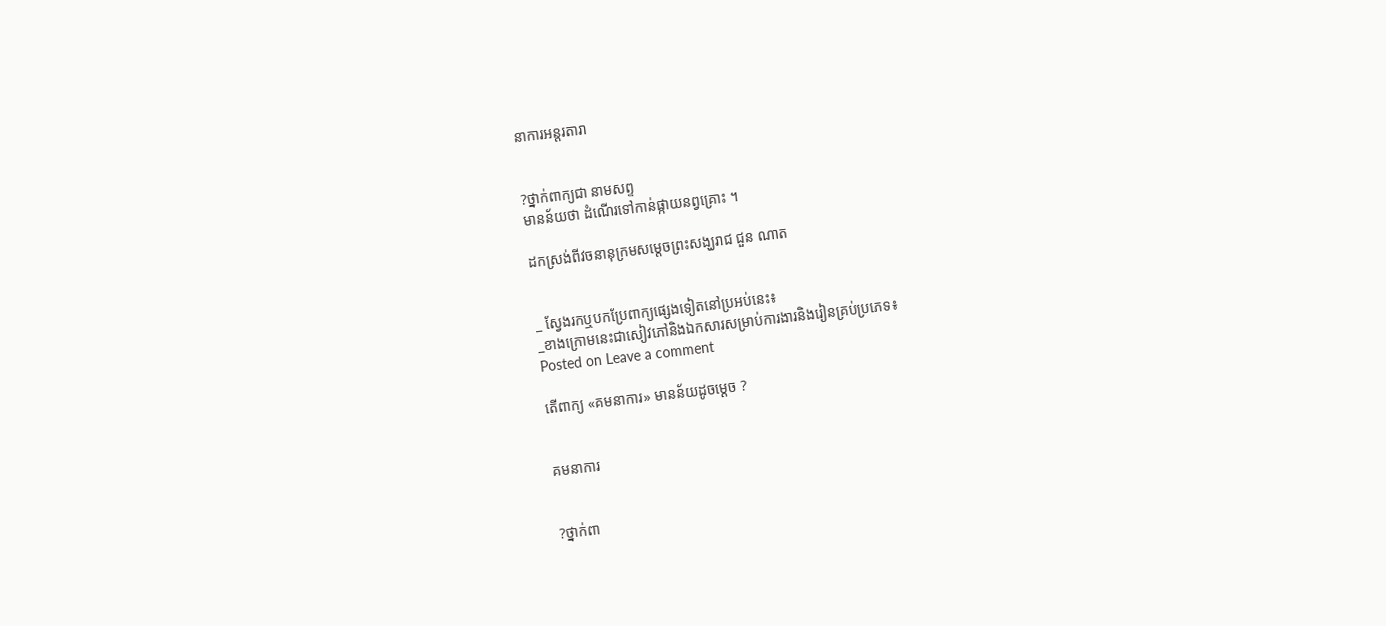នាការអន្តរតារា


?ថ្នាក់ពាក្យជា នាមសព្ទ
មានន័យថា ដំណើរទៅកាន់ផ្កាយនព្វគ្រោះ ។

ដកស្រង់ពីវចនានុក្រមសម្ដេចព្រះសង្ឃរាជ ជួន ណាត


_ ស្វែងរកឬបកប្រែពាក្យផ្សេងទៀតនៅប្រអប់នេះ៖
_ខាងក្រោមនេះជាសៀវភៅនិងឯកសារសម្រាប់ការងារនិងរៀនគ្រប់ប្រភេទ៖
Posted on Leave a comment

តើពាក្យ «គមនាការ» មានន័យដូចម្ដេច ?


គមនាការ


?ថ្នាក់ពា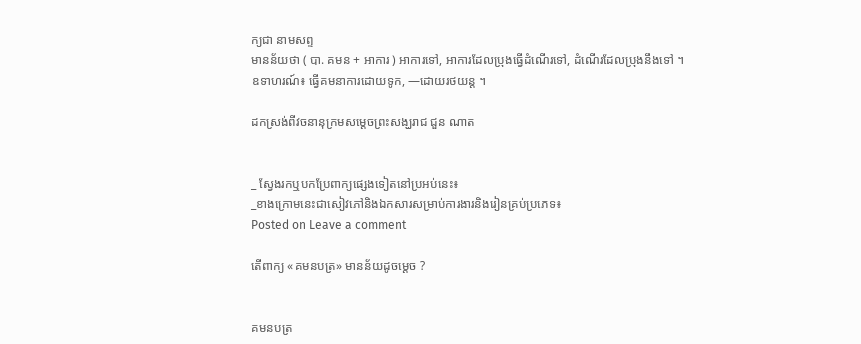ក្យជា នាមសព្ទ
មានន័យថា ( បា. គមន + អាការ ) អាការទៅ, អាការដែលប្រុងធ្វើដំណើរទៅ, ដំណើរដែលប្រុងនឹងទៅ ។
ឧទាហរណ៍៖ ធ្វើគមនាការដោយទូក, —ដោយរថយន្ត ។

ដកស្រង់ពីវចនានុក្រមសម្ដេចព្រះសង្ឃរាជ ជួន ណាត


_ ស្វែងរកឬបកប្រែពាក្យផ្សេងទៀតនៅប្រអប់នេះ៖
_ខាងក្រោមនេះជាសៀវភៅនិងឯកសារសម្រាប់ការងារនិងរៀនគ្រប់ប្រភេទ៖
Posted on Leave a comment

តើពាក្យ «គមនបត្រ» មានន័យដូចម្ដេច ?


គមនបត្រ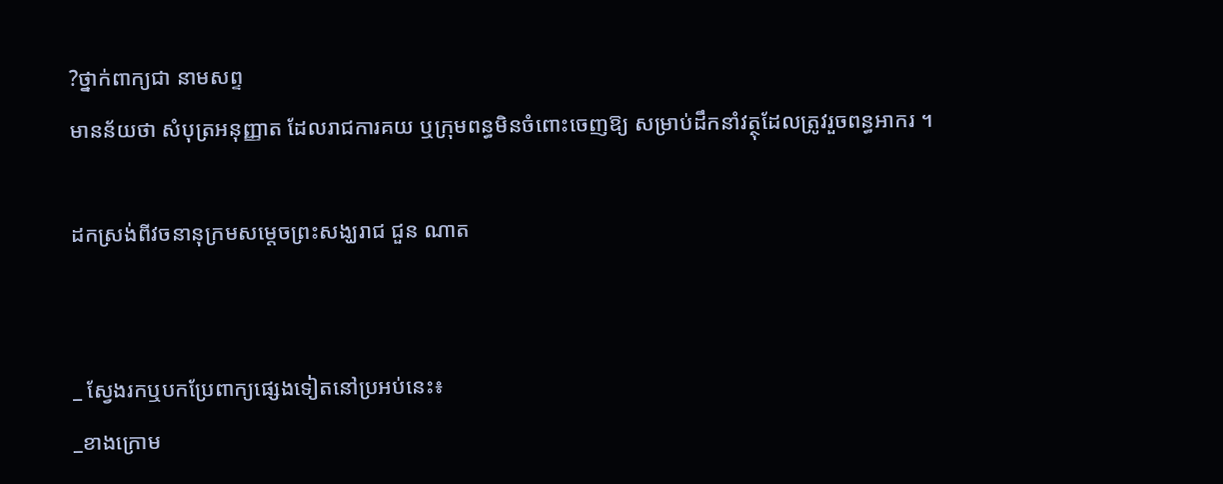?ថ្នាក់ពាក្យជា នាមសព្ទ
មានន័យថា សំបុត្រអនុញ្ញាត ដែលរាជការគយ ឬក្រុមពន្ធមិនចំពោះចេញឱ្យ សម្រាប់ដឹកនាំវត្ថុដែលត្រូវរួចពន្ធអាករ ។

ដកស្រង់ពីវចនានុក្រមសម្ដេចព្រះសង្ឃរាជ ជួន ណាត


_ ស្វែងរកឬបកប្រែពាក្យផ្សេងទៀតនៅប្រអប់នេះ៖
_ខាងក្រោម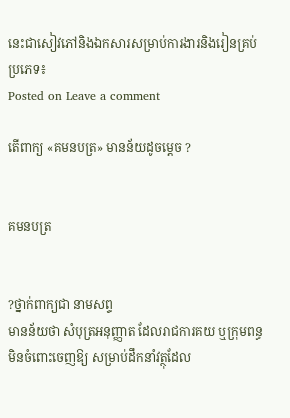នេះជាសៀវភៅនិងឯកសារសម្រាប់ការងារនិងរៀនគ្រប់ប្រភេទ៖
Posted on Leave a comment

តើពាក្យ «គមនបត្រ» មានន័យដូចម្ដេច ?


គមនបត្រ


?ថ្នាក់ពាក្យជា នាមសព្ទ
មានន័យថា សំបុត្រអនុញ្ញាត ដែលរាជការគយ ឬក្រុមពន្ធមិនចំពោះចេញឱ្យ សម្រាប់ដឹកនាំវត្ថុដែល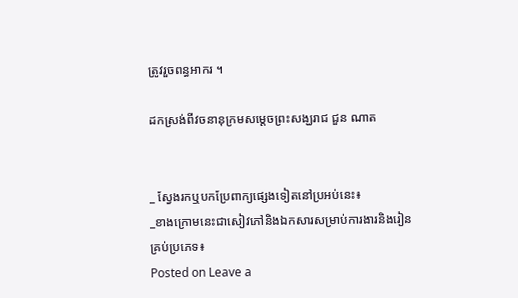ត្រូវរួចពន្ធអាករ ។

ដកស្រង់ពីវចនានុក្រមសម្ដេចព្រះសង្ឃរាជ ជួន ណាត


_ ស្វែងរកឬបកប្រែពាក្យផ្សេងទៀតនៅប្រអប់នេះ៖
_ខាងក្រោមនេះជាសៀវភៅនិងឯកសារសម្រាប់ការងារនិងរៀនគ្រប់ប្រភេទ៖
Posted on Leave a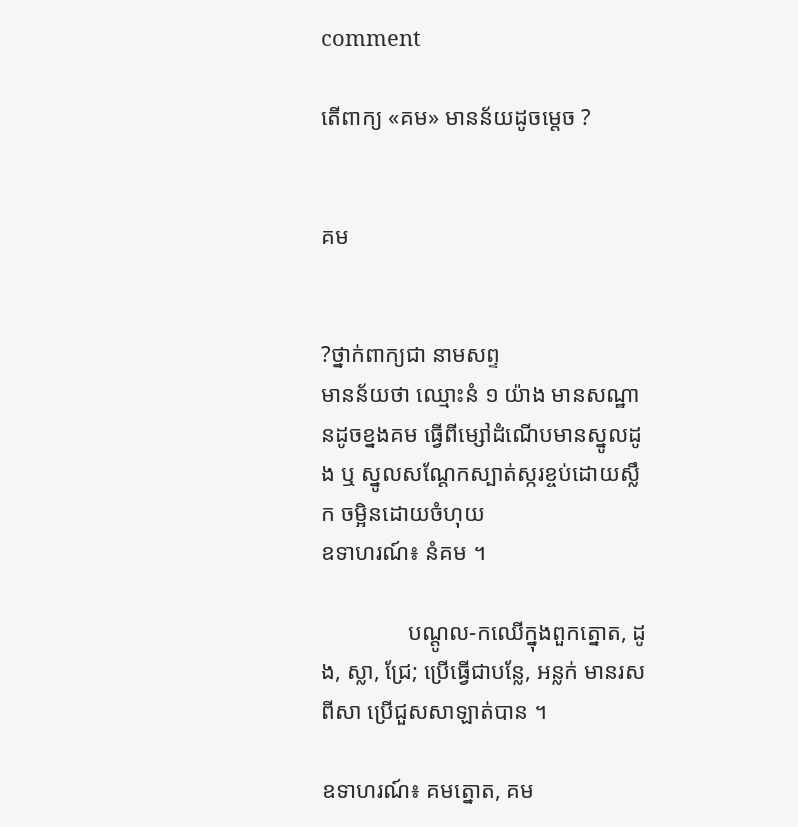comment

តើពាក្យ «គម» មានន័យដូចម្ដេច ?


គម


?ថ្នាក់ពាក្យជា នាមសព្ទ
មានន័យថា ឈ្មោះនំ ១ យ៉ាង មានសណ្ឋានដូចខ្នងគម ធ្វើពីម្សៅដំណើបមានស្នូលដូង ឬ ស្នូលសណ្ដែកស្បាត់ស្ករខ្ចប់ដោយស្លឹក ចម្អិនដោយចំហុយ
ឧទាហរណ៍៖ នំគម ។

               បណ្ដូល-កឈើក្នុងពួកត្នោត, ដូង, ស្លា, ជ្រែ; ប្រើធ្វើជាបន្លែ, អន្លក់ មានរសពីសា ប្រើជួសសាឡាត់បាន ។

ឧទាហរណ៍៖ គមត្នោត, គម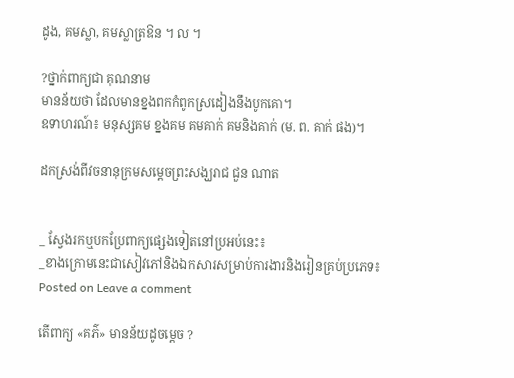ដូង, គមស្លា, គមស្លាត្រឱន ។ ល ។

?ថ្នាក់ពាក្យជា គុណនាម
មានន័យថា ដែលមានខ្នងពកកំពូកស្រដៀងនឹងបូកគោ។
ឧទាហរណ៍៖ មនុស្សគម ខ្នងគម គមគាក់ គមនិងគាក់ (ម. ព. គាក់ ផង)។

ដកស្រង់ពីវចនានុក្រមសម្ដេចព្រះសង្ឃរាជ ជួន ណាត


_ ស្វែងរកឬបកប្រែពាក្យផ្សេងទៀតនៅប្រអប់នេះ៖
_ខាងក្រោមនេះជាសៀវភៅនិងឯកសារសម្រាប់ការងារនិងរៀនគ្រប់ប្រភេទ៖
Posted on Leave a comment

តើពាក្យ «គភ៌» មានន័យដូចម្ដេច ?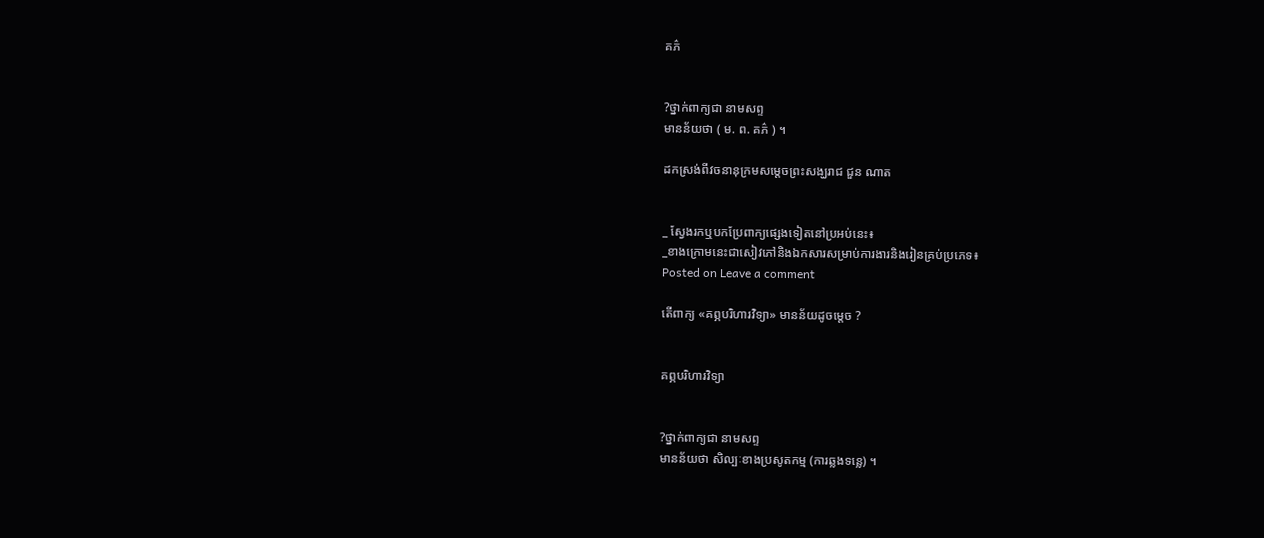គភ៌


?ថ្នាក់ពាក្យជា នាមសព្ទ
មានន័យថា ( ម. ព. គភ៌ ) ។

ដកស្រង់ពីវចនានុក្រមសម្ដេចព្រះសង្ឃរាជ ជួន ណាត


_ ស្វែងរកឬបកប្រែពាក្យផ្សេងទៀតនៅប្រអប់នេះ៖
_ខាងក្រោមនេះជាសៀវភៅនិងឯកសារសម្រាប់ការងារនិងរៀនគ្រប់ប្រភេទ៖
Posted on Leave a comment

តើពាក្យ «គព្ភបរិហារវិទ្យា» មានន័យដូចម្ដេច ?


គព្ភបរិហារវិទ្យា


?ថ្នាក់ពាក្យជា នាមសព្ទ
មានន័យថា សិល្បៈខាងប្រសូតកម្ម (ការឆ្លងទន្លេ) ។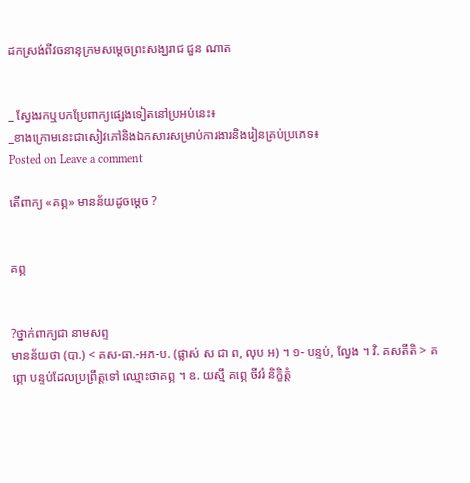ដកស្រង់ពីវចនានុក្រមសម្ដេចព្រះសង្ឃរាជ ជួន ណាត


_ ស្វែងរកឬបកប្រែពាក្យផ្សេងទៀតនៅប្រអប់នេះ៖
_ខាងក្រោមនេះជាសៀវភៅនិងឯកសារសម្រាប់ការងារនិងរៀនគ្រប់ប្រភេទ៖
Posted on Leave a comment

តើពាក្យ «គព្ភ» មានន័យដូចម្ដេច ?


គព្ភ


?ថ្នាក់ពាក្យជា នាមសព្ទ
មានន័យថា (បា.) < គស-ធា.-អភ-ប. (ផ្លាស់ ស ជា ព, លុប អ) ។ ១- បន្ទប់, ល្វែង ។ វិ. គសតីតិ > គព្ភោ បន្ទប់ដែលប្រព្រឹត្តទៅ ឈ្មោះថាគព្ភ ។ ឧ. យស្មឹ គព្ភេ ចីវរំ និក្ខិត្តំ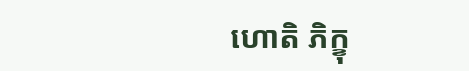ហោតិ ភិក្ខុ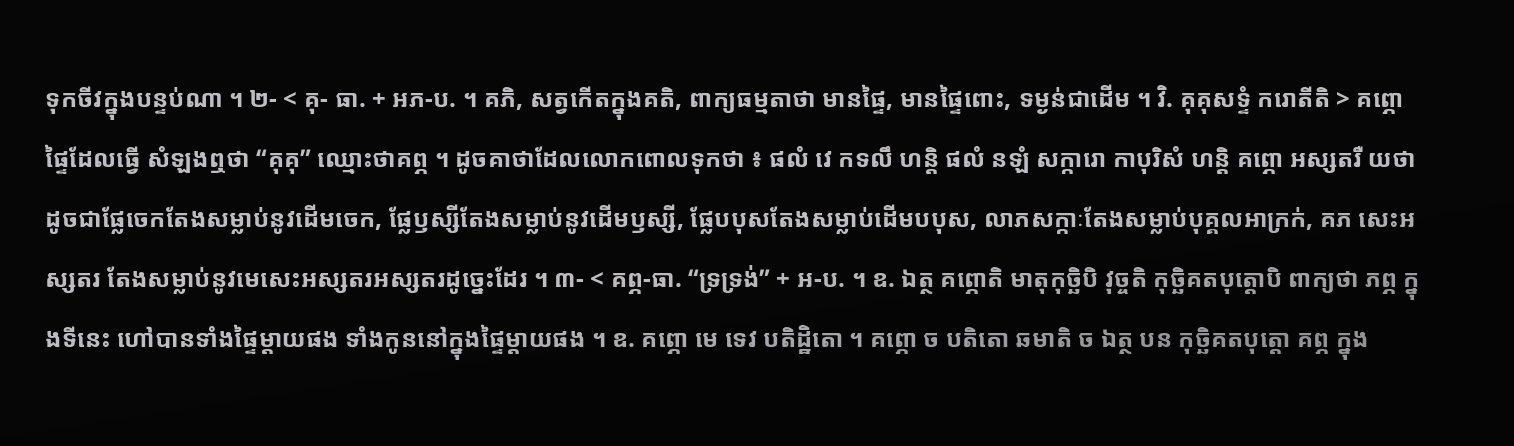ទុកចីវក្នុងបន្ទប់ណា ។ ២- < គុ- ធា. + អភ-ប. ។ គភិ, សត្វកើតក្នុងគតិ, ពាក្យធម្មតាថា មានផ្ទៃ, មានផ្ទៃពោះ, ទម្ងន់ជាដើម ។ វិ. គុគុសទ្ទំ ករោតីតិ > គព្ភោ ផ្ទៃដែលធ្វើ សំឡងឮថា “គុគុ” ឈ្មោះថាគព្ភ ។ ដូចគាថាដែលលោកពោលទុកថា ៖ ផលំ វេ កទលឹ ហន្តិ ផលំ នឡំ សក្ការោ កាបុរិសំ ហន្តិ គព្ភោ អស្សតរឺ យថា ដូចជាផ្លែចេកតែងសម្លាប់នូវដើមចេក, ផ្លែឫស្សីតែងសម្លាប់នូវដើមឫស្សី, ផ្លែបបុសតែងសម្លាប់ដើមបបុស, លាភសក្កាៈតែងសម្លាប់បុគ្គលអាក្រក់, គភ សេះអស្សតរ តែងសម្លាប់នូវមេសេះអស្សតរអស្សតរដូច្នេះដែរ ។ ៣- < គព្ភ-ធា. “ទ្រទ្រង់” + អ-ប. ។ ឧ. ឯត្ថ គព្ភោតិ មាតុកុច្ឆិបិ វុច្ចតិ កុច្ឆិគតបុត្តោបិ ពាក្យថា ភព្ភ ក្នុងទីនេះ ហៅបានទាំងផ្ទៃម្តាយផង ទាំងកូននៅក្នុងផ្ទៃម្តាយផង ។ ឧ. គព្ភោ មេ ទេវ បតិដ្ឋិតោ ។ គព្ភោ ច បតិតោ ឆមាតិ ច ឯត្ថ បន កុច្ឆិគតបុត្តោ គព្ភ ក្នុង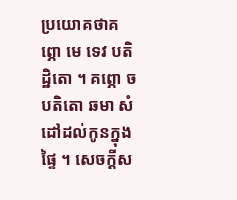ប្រយោគថាគព្ភោ មេ ទេវ បតិដ្ឋិតោ ។ គព្ភោ ច បតិតោ ឆមា សំដៅដល់កូនក្នុងផ្ទៃ ។ សេចក្តីស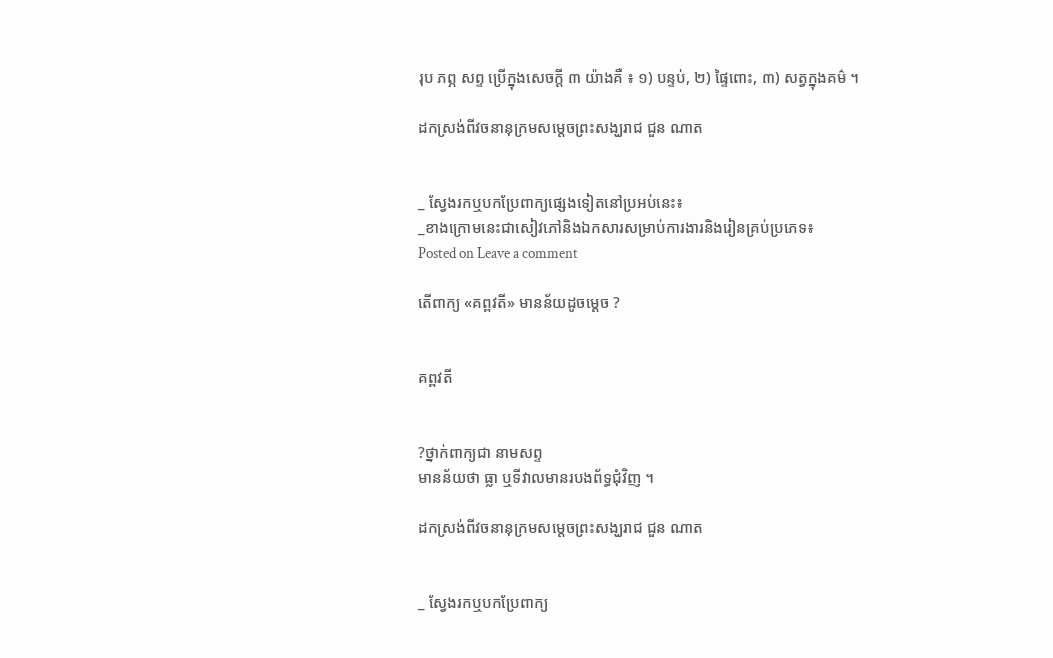រុប ភព្ភ សព្ទ ប្រើក្នុងសេចក្តី ៣ យ៉ាងគឺ ៖ ១) បន្ទប់, ២) ផ្ទៃពោះ, ៣) សត្វក្នុងគម៌ ។

ដកស្រង់ពីវចនានុក្រមសម្ដេចព្រះសង្ឃរាជ ជួន ណាត


_ ស្វែងរកឬបកប្រែពាក្យផ្សេងទៀតនៅប្រអប់នេះ៖
_ខាងក្រោមនេះជាសៀវភៅនិងឯកសារសម្រាប់ការងារនិងរៀនគ្រប់ប្រភេទ៖
Posted on Leave a comment

តើពាក្យ «គព្ពវតី» មានន័យដូចម្ដេច ?


គព្ពវតី


?ថ្នាក់ពាក្យជា នាមសព្ទ
មានន័យថា ធ្លា ឬទីវាលមានរបងព័ទ្ធជុំវិញ ។

ដកស្រង់ពីវចនានុក្រមសម្ដេចព្រះសង្ឃរាជ ជួន ណាត


_ ស្វែងរកឬបកប្រែពាក្យ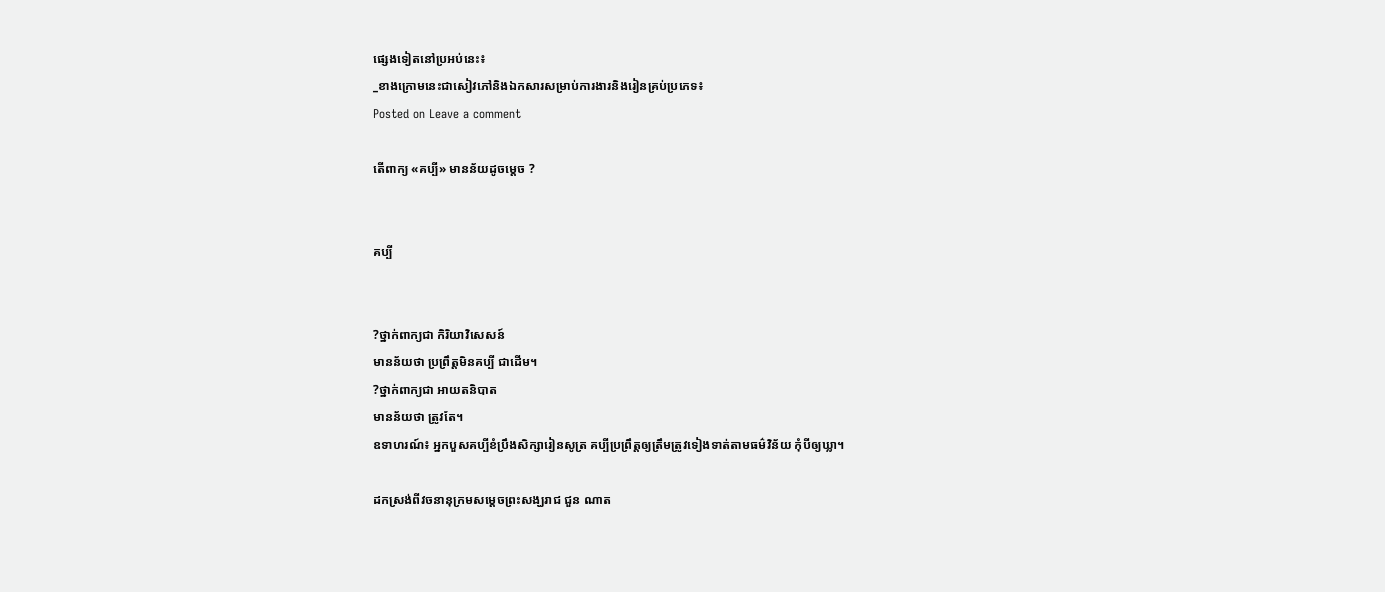ផ្សេងទៀតនៅប្រអប់នេះ៖
_ខាងក្រោមនេះជាសៀវភៅនិងឯកសារសម្រាប់ការងារនិងរៀនគ្រប់ប្រភេទ៖
Posted on Leave a comment

តើពាក្យ «គប្បី» មានន័យដូចម្ដេច ?


គប្បី


?ថ្នាក់ពាក្យជា កិរិយាវិសេសន៍
មានន័យថា ប្រព្រឹត្តមិនគប្បី ជាដើម។
?ថ្នាក់ពាក្យជា អាយតនិបាត
មានន័យថា ត្រូវតែ។
ឧទាហរណ៍៖ អ្នកបួសគប្បីខំប្រឹងសិក្សារៀនសូត្រ គប្បីប្រព្រឹត្តឲ្យត្រឹមត្រូវទៀងទាត់តាមធម៌វិន័យ កុំបីឲ្យឃ្លា។

ដកស្រង់ពីវចនានុក្រមសម្ដេចព្រះសង្ឃរាជ ជួន ណាត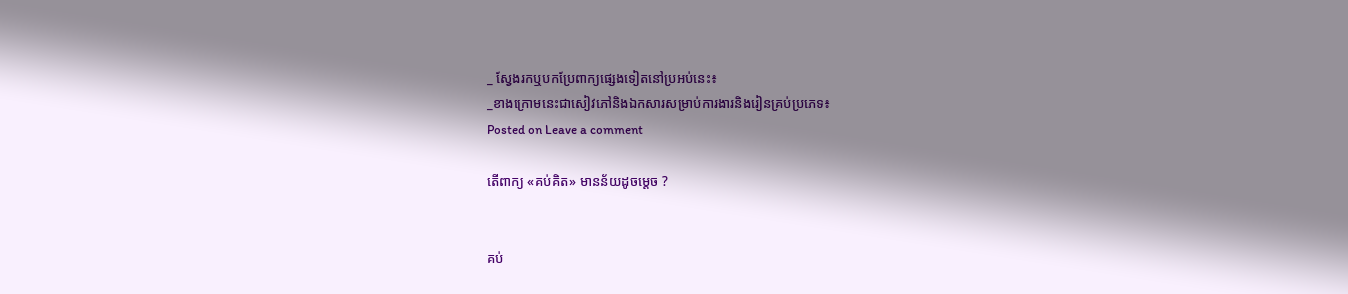_ ស្វែងរកឬបកប្រែពាក្យផ្សេងទៀតនៅប្រអប់នេះ៖
_ខាងក្រោមនេះជាសៀវភៅនិងឯកសារសម្រាប់ការងារនិងរៀនគ្រប់ប្រភេទ៖
Posted on Leave a comment

តើពាក្យ «គប់គិត» មានន័យដូចម្ដេច ?


គប់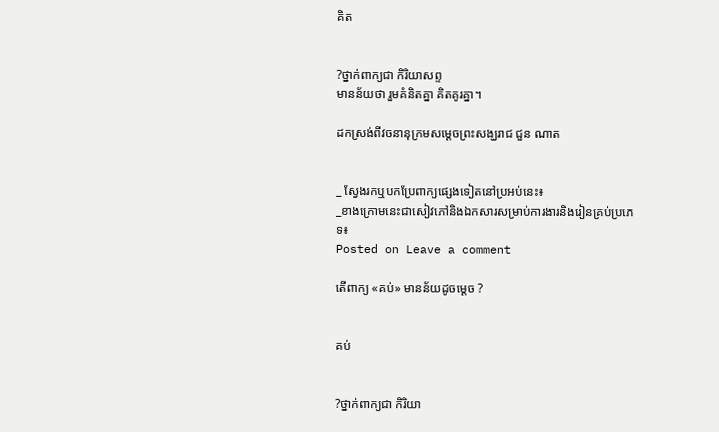គិត


?ថ្នាក់ពាក្យជា កិរិយាសព្ទ
មានន័យថា រួមគំនិតគ្នា គិតគូរគ្នា។

ដកស្រង់ពីវចនានុក្រមសម្ដេចព្រះសង្ឃរាជ ជួន ណាត


_ ស្វែងរកឬបកប្រែពាក្យផ្សេងទៀតនៅប្រអប់នេះ៖
_ខាងក្រោមនេះជាសៀវភៅនិងឯកសារសម្រាប់ការងារនិងរៀនគ្រប់ប្រភេទ៖
Posted on Leave a comment

តើពាក្យ «គប់» មានន័យដូចម្ដេច ?


គប់


?ថ្នាក់ពាក្យជា កិរិយា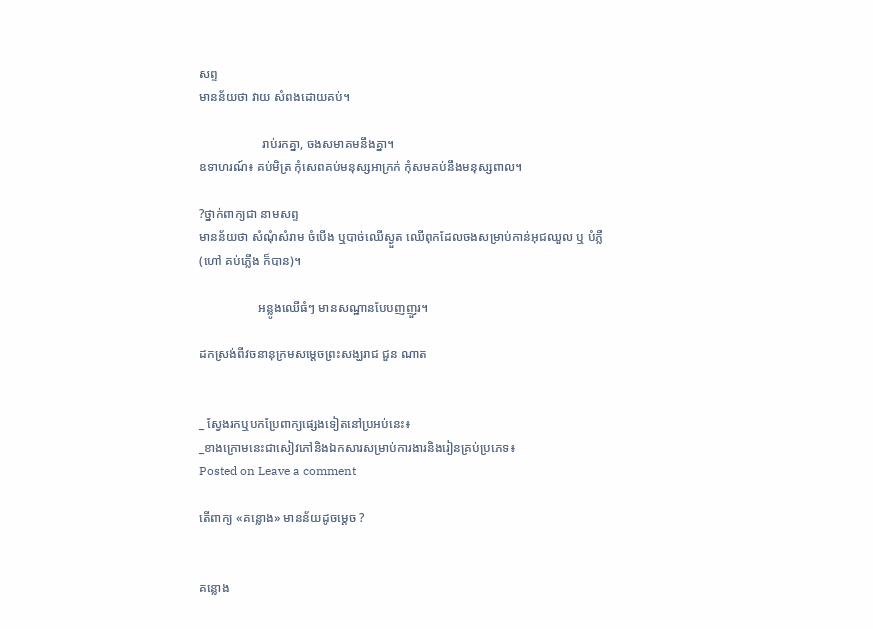សព្ទ
មានន័យថា វាយ សំពងដោយគប់។

                    រាប់រកគ្នា, ចងសមាគមនឹងគ្នា។
ឧទាហរណ៍៖ គប់មិត្រ កុំសេពគប់មនុស្សអាក្រក់ កុំសមគប់នឹងមនុស្សពាល។

?ថ្នាក់ពាក្យជា នាមសព្ទ
មានន័យថា សំណុំសំរាម ចំបើង ឬបាច់ឈើស្ងួត ឈើពុកដែលចងសម្រាប់កាន់អុជឈួល ឬ បំភ្លឺ (ហៅ គប់ភ្លើង ក៏បាន)។

                   អន្លូងឈើធំៗ មានសណ្ឋានបែបញញួរ។

ដកស្រង់ពីវចនានុក្រមសម្ដេចព្រះសង្ឃរាជ ជួន ណាត


_ ស្វែងរកឬបកប្រែពាក្យផ្សេងទៀតនៅប្រអប់នេះ៖
_ខាងក្រោមនេះជាសៀវភៅនិងឯកសារសម្រាប់ការងារនិងរៀនគ្រប់ប្រភេទ៖
Posted on Leave a comment

តើពាក្យ «គន្លោង» មានន័យដូចម្ដេច ?


គន្លោង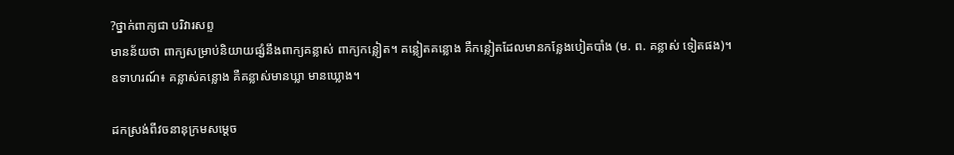?ថ្នាក់ពាក្យជា បរិវារសព្ទ
មានន័យថា ពាក្យសម្រាប់និយាយផ្សំនឹងពាក្យគន្លាស់ ពាក្យកន្លៀត។ គន្លៀតគន្លោង គឺកន្លៀតដែលមានកន្លែងបៀតបាំង (ម. ព. គន្លាស់ ទៀតផង)។
ឧទាហរណ៍៖ គន្លាស់គន្លោង គឺគន្លាស់មានឃ្លា មានឃ្លោង។

ដកស្រង់ពីវចនានុក្រមសម្ដេច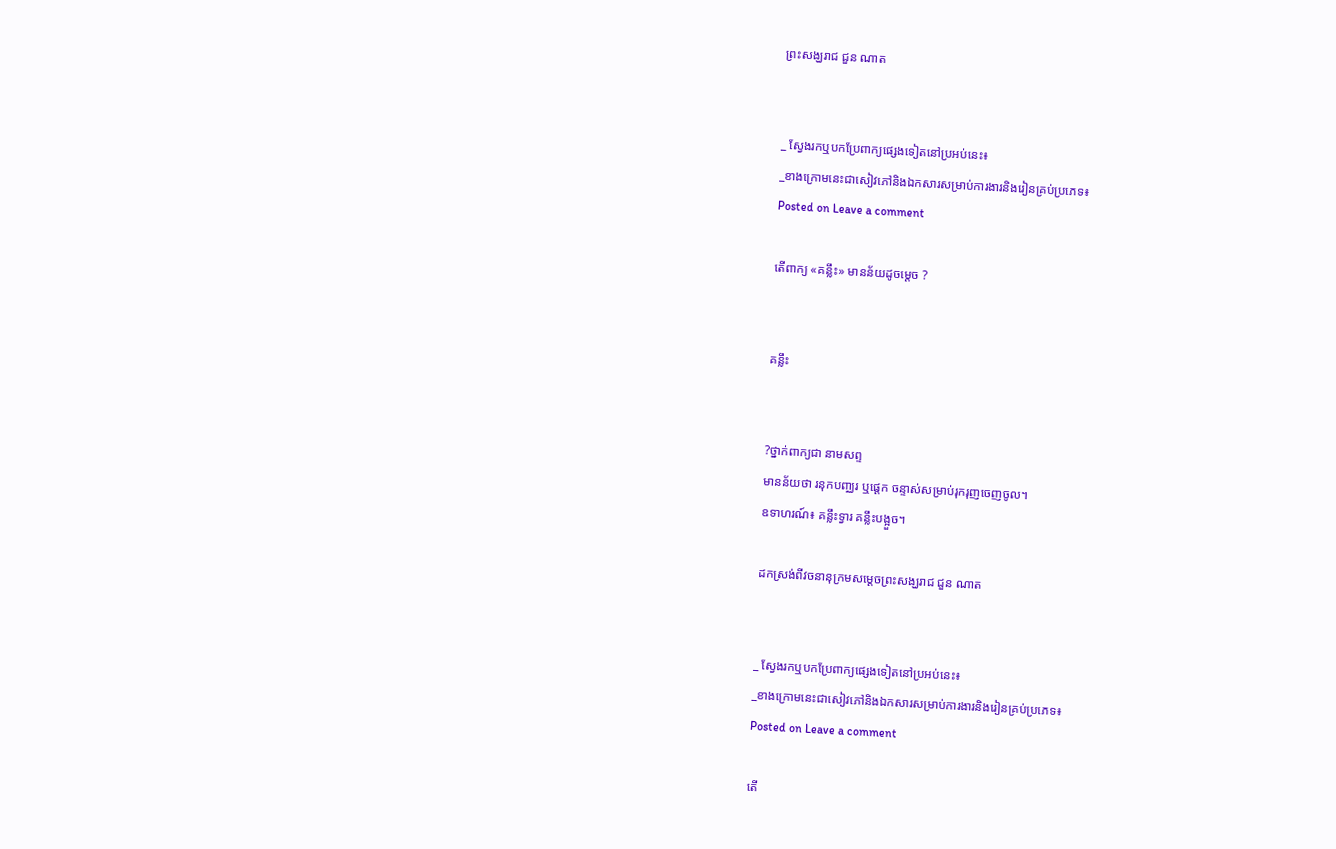ព្រះសង្ឃរាជ ជួន ណាត


_ ស្វែងរកឬបកប្រែពាក្យផ្សេងទៀតនៅប្រអប់នេះ៖
_ខាងក្រោមនេះជាសៀវភៅនិងឯកសារសម្រាប់ការងារនិងរៀនគ្រប់ប្រភេទ៖
Posted on Leave a comment

តើពាក្យ «គន្លឹះ» មានន័យដូចម្ដេច ?


គន្លឹះ


?ថ្នាក់ពាក្យជា នាមសព្ទ
មានន័យថា រនុកបពា្ឈរ ឬផ្ដេក ចន្ទាស់សម្រាប់រុករុញចេញចូល។
ឧទាហរណ៍៖ គន្លឹះទ្វារ គន្លឹះបង្អួច។

ដកស្រង់ពីវចនានុក្រមសម្ដេចព្រះសង្ឃរាជ ជួន ណាត


_ ស្វែងរកឬបកប្រែពាក្យផ្សេងទៀតនៅប្រអប់នេះ៖
_ខាងក្រោមនេះជាសៀវភៅនិងឯកសារសម្រាប់ការងារនិងរៀនគ្រប់ប្រភេទ៖
Posted on Leave a comment

តើ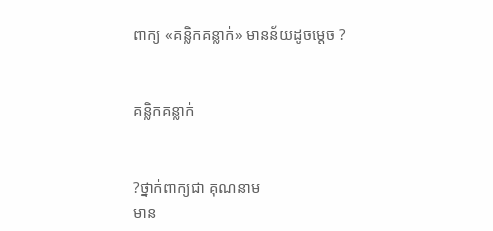ពាក្យ «គន្លិកគន្លាក់» មានន័យដូចម្ដេច ?


គន្លិកគន្លាក់


?ថ្នាក់ពាក្យជា គុណនាម
មាន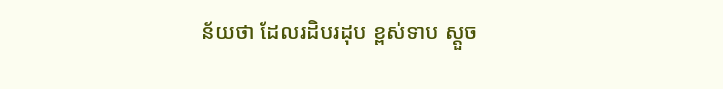ន័យថា ដែលរដិបរដុប ខ្ពស់ទាប ស្ដួច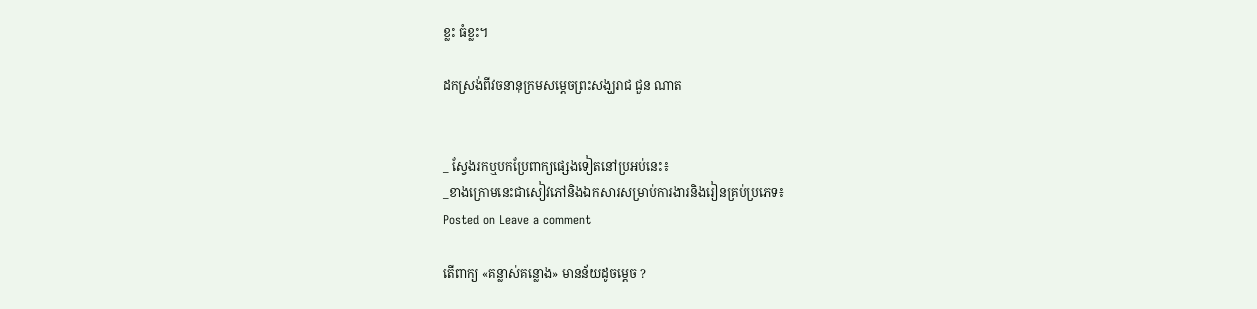ខ្លះ ធំខ្លះ។

ដកស្រង់ពីវចនានុក្រមសម្ដេចព្រះសង្ឃរាជ ជួន ណាត


_ ស្វែងរកឬបកប្រែពាក្យផ្សេងទៀតនៅប្រអប់នេះ៖
_ខាងក្រោមនេះជាសៀវភៅនិងឯកសារសម្រាប់ការងារនិងរៀនគ្រប់ប្រភេទ៖
Posted on Leave a comment

តើពាក្យ «គន្លាស់គន្លោង» មានន័យដូចម្ដេច ?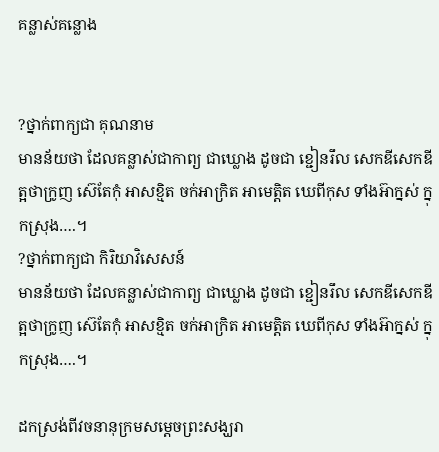គន្លាស់គន្លោង


?ថ្នាក់ពាក្យជា គុណនាម
មានន័យថា ដែលគន្លាស់ជាកាព្យ ជាឃ្លោង ដូចជា ខ្ជៀនរឹល សេកឌីសេកឌី ត្អថាក្រូញ ស៊េតែកុំ អាសខ្មិត ចក់អាក្រិត អាមេត្តិត ឃេពីកុស ទាំងអ៊ាក្នស់ ក្នុកស្រុង….។
?ថ្នាក់ពាក្យជា កិរិយាវិសេសន៍
មានន័យថា ដែលគន្លាស់ជាកាព្យ ជាឃ្លោង ដូចជា ខ្ជៀនរឹល សេកឌីសេកឌី ត្អថាក្រូញ ស៊េតែកុំ អាសខ្មិត ចក់អាក្រិត អាមេត្តិត ឃេពីកុស ទាំងអ៊ាក្នស់ ក្នុកស្រុង….។

ដកស្រង់ពីវចនានុក្រមសម្ដេចព្រះសង្ឃរា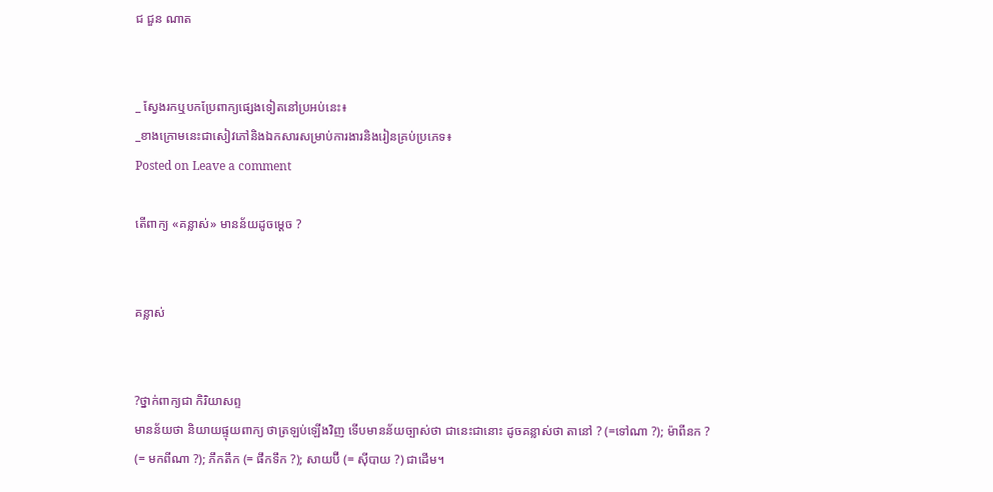ជ ជួន ណាត


_ ស្វែងរកឬបកប្រែពាក្យផ្សេងទៀតនៅប្រអប់នេះ៖
_ខាងក្រោមនេះជាសៀវភៅនិងឯកសារសម្រាប់ការងារនិងរៀនគ្រប់ប្រភេទ៖
Posted on Leave a comment

តើពាក្យ «គន្លាស់» មានន័យដូចម្ដេច ?


គន្លាស់


?ថ្នាក់ពាក្យជា កិរិយាសព្ទ
មានន័យថា និយាយផ្ទុយពាក្យ ថាត្រឡប់ឡើងវិញ ទើបមានន័យច្បាស់ថា ជានេះជានោះ ដូចគន្លាស់ថា តានៅ ? (=ទៅណា ?); ម៉ាពីនក ? (= មកពីណា ?); ភឹកតឹក (= ផឹកទឹក ?); សាយប៊ី (= ស៊ីបាយ ?) ជាដើម។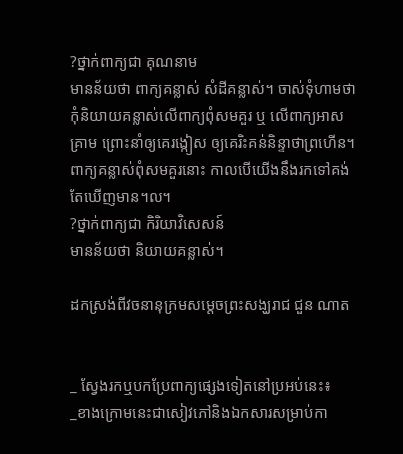?ថ្នាក់ពាក្យជា គុណនាម
មានន័យថា ពាក្យគន្លាស់ សំដីគន្លាស់។ ចាស់ទុំហាមថា កុំនិយាយគន្លាស់លើពាក្យពុំសមគួរ ឬ លើពាក្យអាសគ្រាម ព្រោះនាំឲ្យគេរង្កៀស ឲ្យគេរិះគន់និន្ទាថាព្រហើន។ ពាក្យគន្លាស់ពុំសមគួរនោះ កាលបើយើងនឹងរកទៅគង់តែឃើញមាន។ល។
?ថ្នាក់ពាក្យជា កិរិយាវិសេសន៍
មានន័យថា និយាយគន្លាស់។

ដកស្រង់ពីវចនានុក្រមសម្ដេចព្រះសង្ឃរាជ ជួន ណាត


_ ស្វែងរកឬបកប្រែពាក្យផ្សេងទៀតនៅប្រអប់នេះ៖
_ខាងក្រោមនេះជាសៀវភៅនិងឯកសារសម្រាប់កា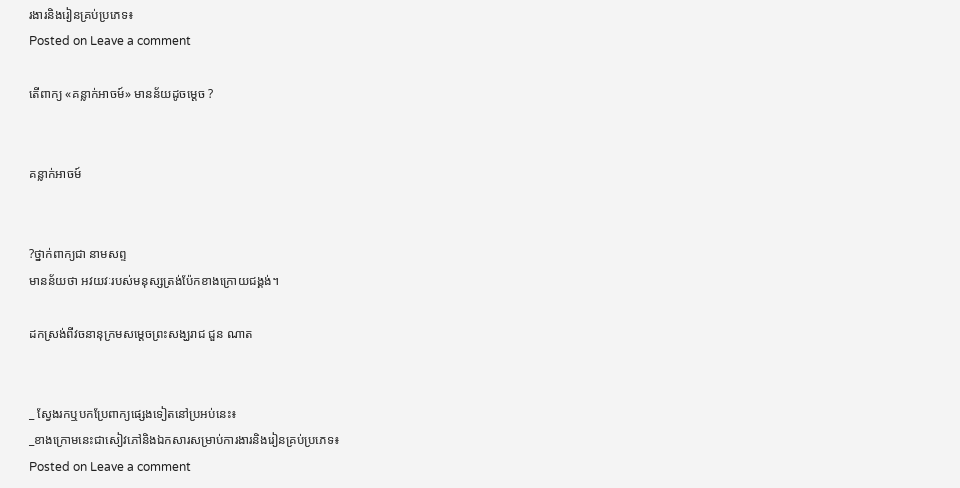រងារនិងរៀនគ្រប់ប្រភេទ៖
Posted on Leave a comment

តើពាក្យ «គន្លាក់អាចម៍» មានន័យដូចម្ដេច ?


គន្លាក់អាចម៍


?ថ្នាក់ពាក្យជា នាមសព្ទ
មានន័យថា អវយវៈរបស់មនុស្សត្រង់ប៉ែកខាងក្រោយជង្គង់។

ដកស្រង់ពីវចនានុក្រមសម្ដេចព្រះសង្ឃរាជ ជួន ណាត


_ ស្វែងរកឬបកប្រែពាក្យផ្សេងទៀតនៅប្រអប់នេះ៖
_ខាងក្រោមនេះជាសៀវភៅនិងឯកសារសម្រាប់ការងារនិងរៀនគ្រប់ប្រភេទ៖
Posted on Leave a comment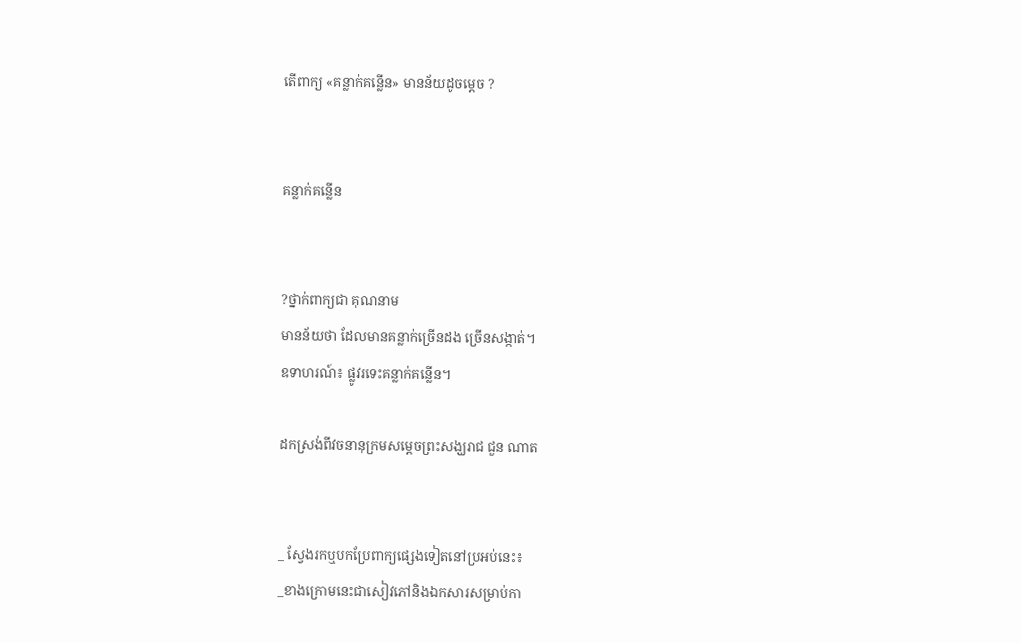តើពាក្យ «គន្លាក់គន្លើន» មានន័យដូចម្ដេច ?


គន្លាក់គន្លើន


?ថ្នាក់ពាក្យជា គុណនាម
មានន័យថា ដែលមានគន្លាក់ច្រើនដង ច្រើនសង្កាត់។
ឧទាហរណ៍៖ ផ្លូវរទេះគន្លាក់គន្លើន។

ដកស្រង់ពីវចនានុក្រមសម្ដេចព្រះសង្ឃរាជ ជួន ណាត


_ ស្វែងរកឬបកប្រែពាក្យផ្សេងទៀតនៅប្រអប់នេះ៖
_ខាងក្រោមនេះជាសៀវភៅនិងឯកសារសម្រាប់កា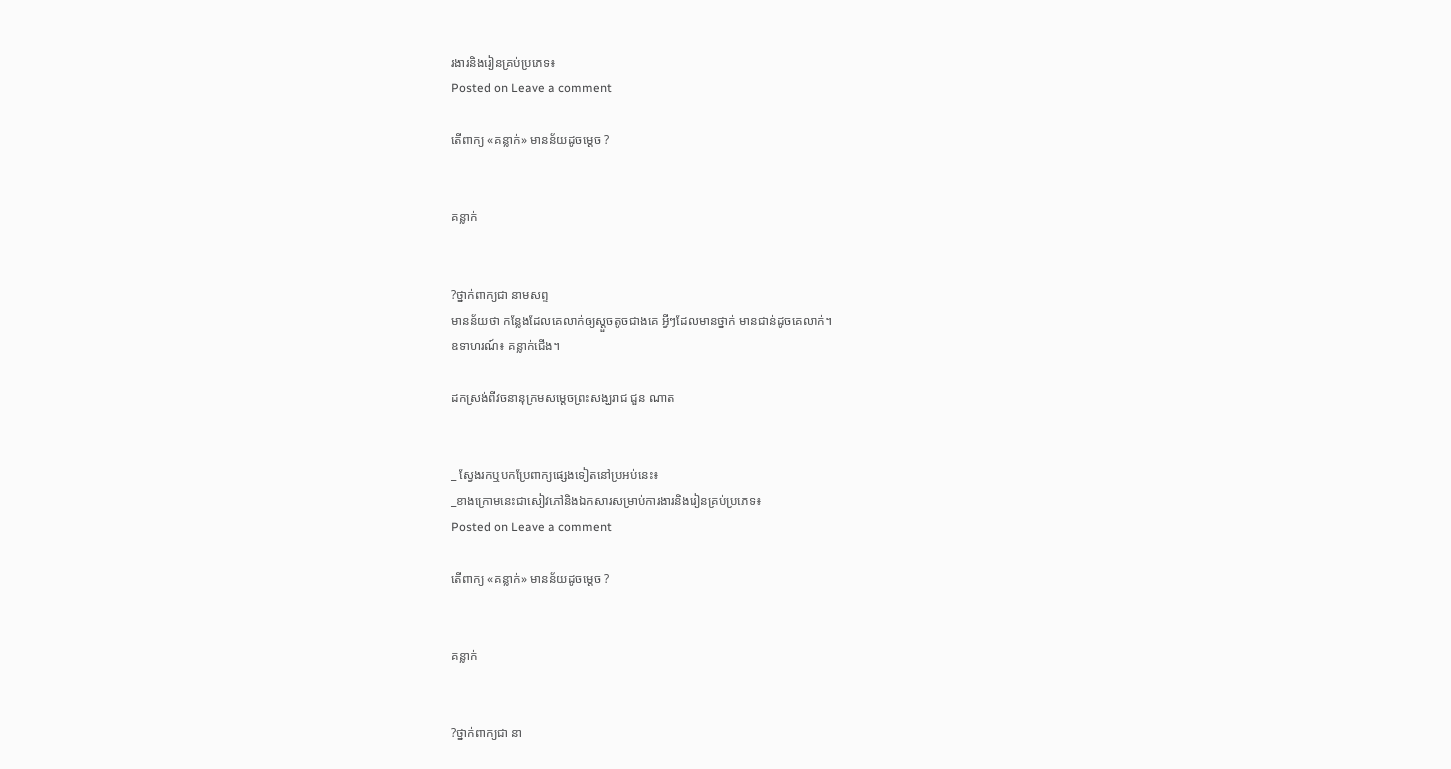រងារនិងរៀនគ្រប់ប្រភេទ៖
Posted on Leave a comment

តើពាក្យ «គន្លាក់» មានន័យដូចម្ដេច ?


គន្លាក់


?ថ្នាក់ពាក្យជា នាមសព្ទ
មានន័យថា កន្លែងដែលគេលាក់ឲ្យស្ដួចតូចជាងគេ អ្វីៗដែលមានថ្នាក់ មានជាន់ដូចគេលាក់។
ឧទាហរណ៍៖ គន្លាក់ជើង។

ដកស្រង់ពីវចនានុក្រមសម្ដេចព្រះសង្ឃរាជ ជួន ណាត


_ ស្វែងរកឬបកប្រែពាក្យផ្សេងទៀតនៅប្រអប់នេះ៖
_ខាងក្រោមនេះជាសៀវភៅនិងឯកសារសម្រាប់ការងារនិងរៀនគ្រប់ប្រភេទ៖
Posted on Leave a comment

តើពាក្យ «គន្លាក់» មានន័យដូចម្ដេច ?


គន្លាក់


?ថ្នាក់ពាក្យជា នា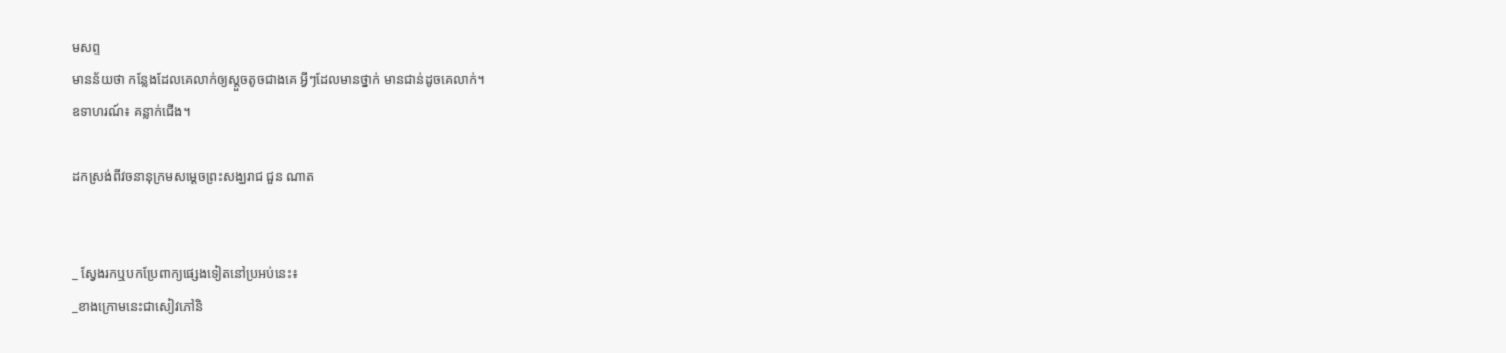មសព្ទ
មានន័យថា កន្លែងដែលគេលាក់ឲ្យស្ដួចតូចជាងគេ អ្វីៗដែលមានថ្នាក់ មានជាន់ដូចគេលាក់។
ឧទាហរណ៍៖ គន្លាក់ជើង។

ដកស្រង់ពីវចនានុក្រមសម្ដេចព្រះសង្ឃរាជ ជួន ណាត


_ ស្វែងរកឬបកប្រែពាក្យផ្សេងទៀតនៅប្រអប់នេះ៖
_ខាងក្រោមនេះជាសៀវភៅនិ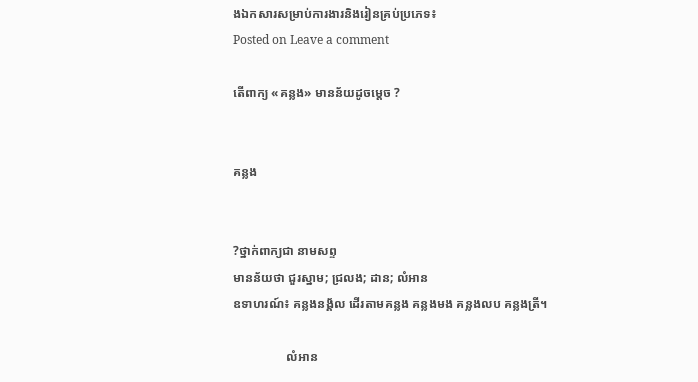ងឯកសារសម្រាប់ការងារនិងរៀនគ្រប់ប្រភេទ៖
Posted on Leave a comment

តើពាក្យ «គន្លង» មានន័យដូចម្ដេច ?


គន្លង


?ថ្នាក់ពាក្យជា នាមសព្ទ
មានន័យថា ជួរស្នាម; ជ្រលង; ដាន; លំអាន
ឧទាហរណ៍៖ គន្លងនង្គ័ល ដើរតាមគន្លង គន្លងមង គន្លងលប គន្លងត្រី។

                 លំអាន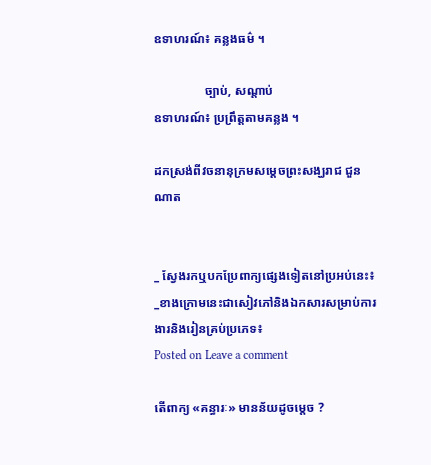ឧទាហរណ៍៖ គន្លងធម៌ ។

                ច្បាប់, សណ្ដាប់
ឧទាហរណ៍៖ ប្រព្រឹត្តតាមគន្លង ។

ដកស្រង់ពីវចនានុក្រមសម្ដេចព្រះសង្ឃរាជ ជួន ណាត


_ ស្វែងរកឬបកប្រែពាក្យផ្សេងទៀតនៅប្រអប់នេះ៖
_ខាងក្រោមនេះជាសៀវភៅនិងឯកសារសម្រាប់ការងារនិងរៀនគ្រប់ប្រភេទ៖
Posted on Leave a comment

តើពាក្យ «គន្ធារៈ» មានន័យដូចម្ដេច ?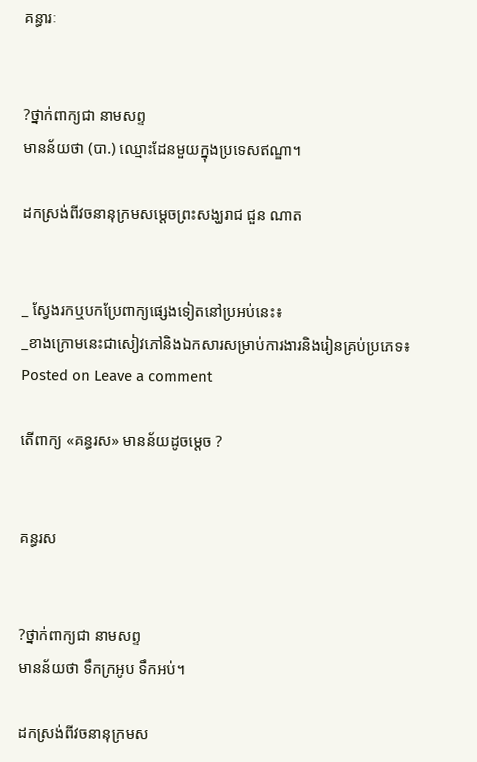គន្ធារៈ


?ថ្នាក់ពាក្យជា នាមសព្ទ
មានន័យថា (បា.) ឈ្មោះដែនមួយក្នុងប្រទេសឥណ្ឌា។

ដកស្រង់ពីវចនានុក្រមសម្ដេចព្រះសង្ឃរាជ ជួន ណាត


_ ស្វែងរកឬបកប្រែពាក្យផ្សេងទៀតនៅប្រអប់នេះ៖
_ខាងក្រោមនេះជាសៀវភៅនិងឯកសារសម្រាប់ការងារនិងរៀនគ្រប់ប្រភេទ៖
Posted on Leave a comment

តើពាក្យ «គន្ធរស» មានន័យដូចម្ដេច ?


គន្ធរស


?ថ្នាក់ពាក្យជា នាមសព្ទ
មានន័យថា ទឹកក្រអូប ទឹកអប់។

ដកស្រង់ពីវចនានុក្រមស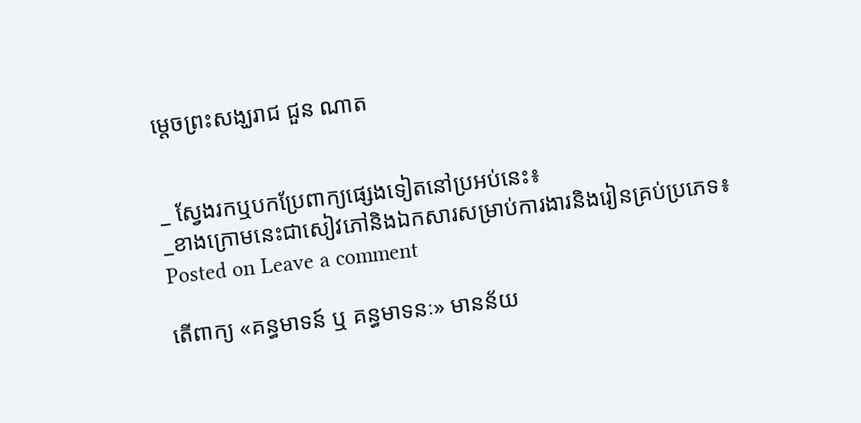ម្ដេចព្រះសង្ឃរាជ ជួន ណាត


_ ស្វែងរកឬបកប្រែពាក្យផ្សេងទៀតនៅប្រអប់នេះ៖
_ខាងក្រោមនេះជាសៀវភៅនិងឯកសារសម្រាប់ការងារនិងរៀនគ្រប់ប្រភេទ៖
Posted on Leave a comment

តើពាក្យ «គន្ធមាទន៍ ឬ គន្ធមាទនៈ» មានន័យ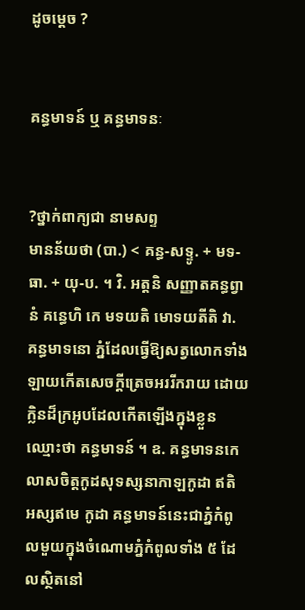ដូចម្ដេច ?


គន្ធមាទន៍ ឬ គន្ធមាទនៈ


?ថ្នាក់ពាក្យជា នាមសព្ទ
មានន័យថា (បា.) < គន្ធ-សទ្ទូ. + មទ-ធា. + យុ-ប. ។ វិ. អត្តនិ សញ្ញាតគន្ធព្វានំ គន្ធេហិ កេ មទយតិ មោទយតីតិ វា. គន្ធមាទនោ ភ្នំដែលធ្វើឱ្យសត្វលោកទាំងឡាយកើតសេចក្តីត្រេចអររីករាយ ដោយក្លិនដ៏ក្រអូបដែលកើតឡើងក្នុងខ្លួន ឈ្មោះថា គន្ធមាទន៍ ។ ឧ. គន្ធមាទនកេលាសចិត្តកូដសុទស្សនាកាឡកូដា ឥតិ អស្សឥមេ កូដា គន្ធមាទន៍នេះជាភ្នំកំពូលមួយក្នុងចំណោមភ្នំកំពូលទាំង ៥ ដែលស្ថិតនៅ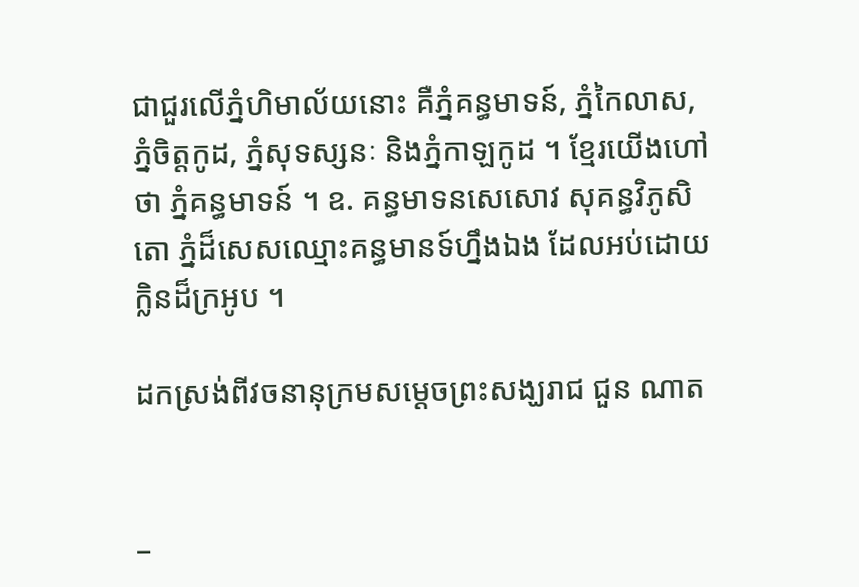ជាជួរលើភ្នំហិមាល័យនោះ គឺភ្នំគន្ធមាទន៍, ភ្នំកៃលាស, ភ្នំចិត្តកូដ, ភ្នំសុទស្សនៈ និងភ្នំកាឡកូដ ។ ខ្មែរយើងហៅថា ភ្នំគន្ធមាទន៍ ។ ឧ. គន្ធមាទនសេសោវ សុគន្ធវិភូសិតោ ភ្នំដ៏សេសឈ្មោះគន្ធមានទ៍ហ្នឹងឯង ដែលអប់ដោយក្លិនដ៏ក្រអូប ។

ដកស្រង់ពីវចនានុក្រមសម្ដេចព្រះសង្ឃរាជ ជួន ណាត


_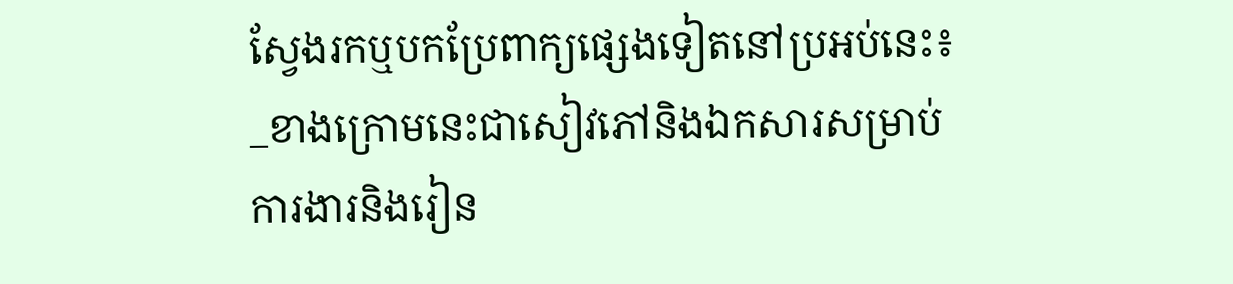ស្វែងរកឬបកប្រែពាក្យផ្សេងទៀតនៅប្រអប់នេះ៖
_ខាងក្រោមនេះជាសៀវភៅនិងឯកសារសម្រាប់ការងារនិងរៀន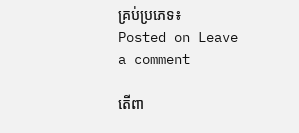គ្រប់ប្រភេទ៖
Posted on Leave a comment

តើពា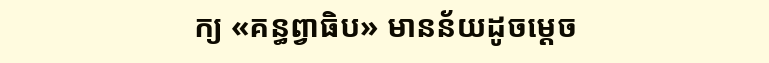ក្យ «គន្ធព្វាធិប» មានន័យដូចម្ដេច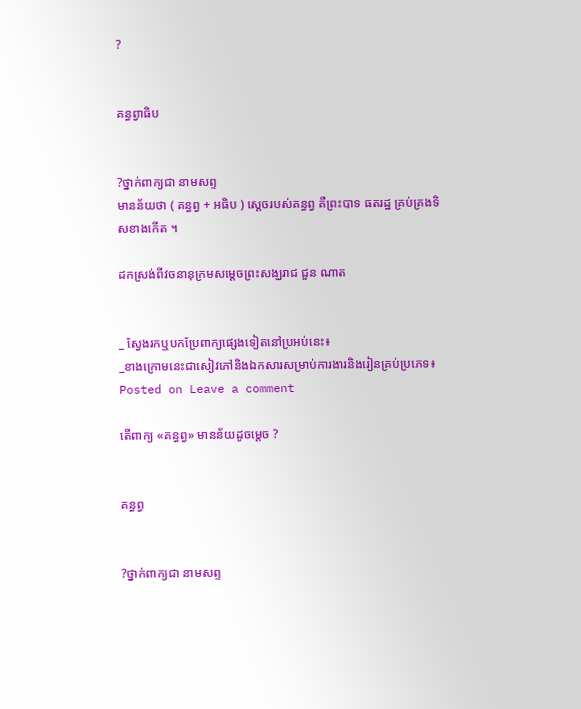?


គន្ធព្វាធិប


?ថ្នាក់ពាក្យជា នាមសព្ទ
មានន័យថា ( គន្ធព្វ + អធិប ) ស្ដេចរបស់គន្ធព្វ គឺព្រះបាទ ធតរដ្ឋ គ្រប់គ្រងទិសខាងកើត ។

ដកស្រង់ពីវចនានុក្រមសម្ដេចព្រះសង្ឃរាជ ជួន ណាត


_ ស្វែងរកឬបកប្រែពាក្យផ្សេងទៀតនៅប្រអប់នេះ៖
_ខាងក្រោមនេះជាសៀវភៅនិងឯកសារសម្រាប់ការងារនិងរៀនគ្រប់ប្រភេទ៖
Posted on Leave a comment

តើពាក្យ «គន្ធព្វ» មានន័យដូចម្ដេច ?


គន្ធព្វ


?ថ្នាក់ពាក្យជា នាមសព្ទ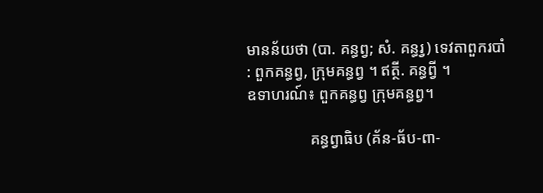មានន័យថា (បា. គន្ធព្វ; សំ. គន្ធរ្វ) ទេវតាពួករបាំ : ពួកគន្ធព្វ, ក្រុមគន្ធព្វ ។ ឥត្ថី. គន្ធព្វី ។
ឧទាហរណ៍៖ ពួកគន្ធព្វ ក្រុមគន្ធព្វ។

                គន្ធព្វាធិប (គ័ន-ធ័ប-ពា-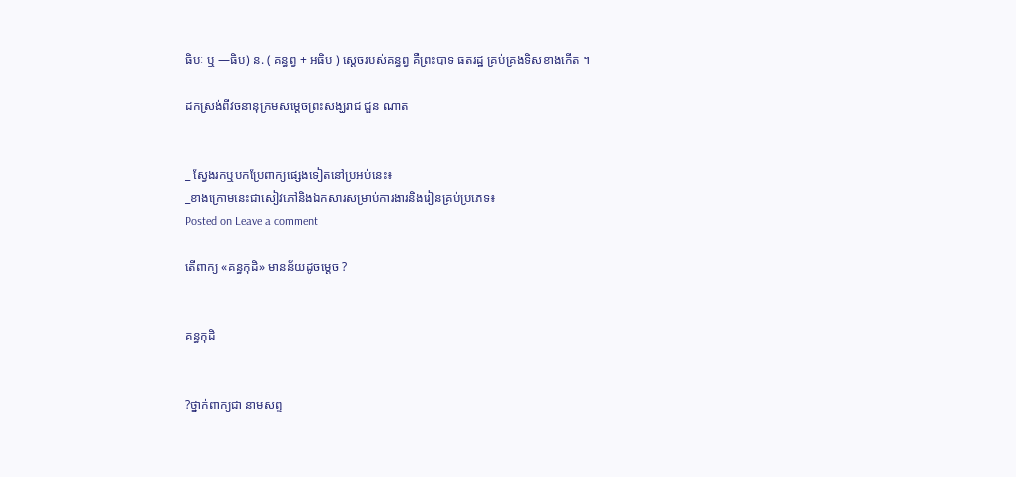ធិបៈ ឬ —ធិប) ន. ( គន្ធព្វ + អធិប ) ស្ដេចរបស់គន្ធព្វ គឺព្រះបាទ ធតរដ្ឋ គ្រប់គ្រងទិសខាងកើត ។

ដកស្រង់ពីវចនានុក្រមសម្ដេចព្រះសង្ឃរាជ ជួន ណាត


_ ស្វែងរកឬបកប្រែពាក្យផ្សេងទៀតនៅប្រអប់នេះ៖
_ខាងក្រោមនេះជាសៀវភៅនិងឯកសារសម្រាប់ការងារនិងរៀនគ្រប់ប្រភេទ៖
Posted on Leave a comment

តើពាក្យ «គន្ធកុដិ» មានន័យដូចម្ដេច ?


គន្ធកុដិ


?ថ្នាក់ពាក្យជា នាមសព្ទ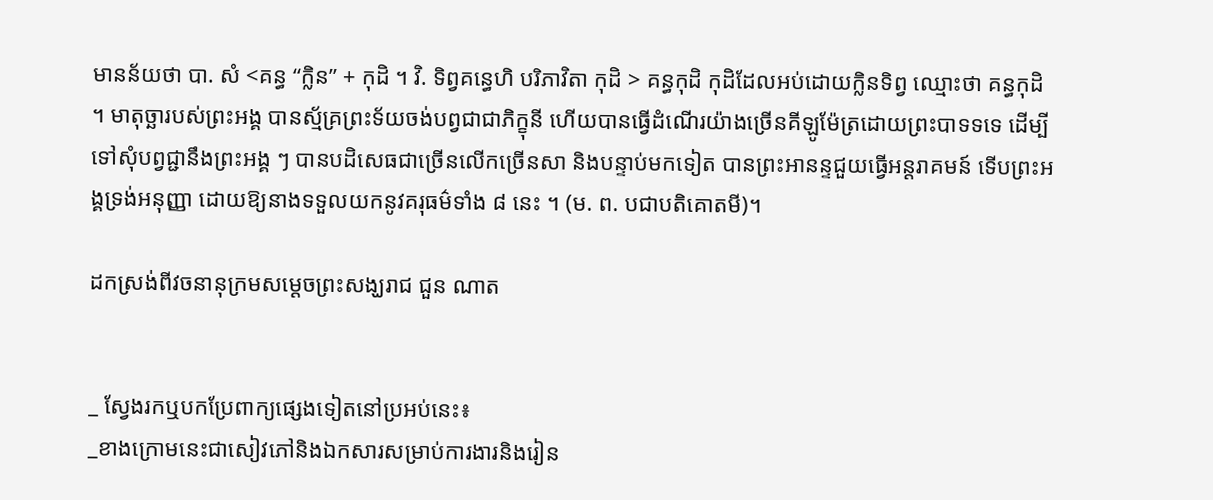មានន័យថា បា. សំ <គន្ធ “ក្លិន” + កុដិ ។ វិ. ទិព្វគន្ធេហិ បរិភាវិតា កុដិ > គន្ធកុដិ កុដិដែលអប់ដោយក្លិនទិព្វ ឈ្មោះថា គន្ធកុដិ ។ មាតុច្ឆារបស់ព្រះអង្គ បានស្ម័គ្រព្រះទ័យចង់បព្វជាជាភិក្ខុនី ហើយបានធ្វើដំណើរយ៉ាងច្រើនគីឡូម៉ែត្រដោយព្រះបាទទទេ ដើម្បីទៅសុំបព្វជ្ជានឹងព្រះអង្គ ៗ បានបដិសេធជាច្រើនលើកច្រើនសា និងបន្ទាប់មកទៀត បានព្រះអានន្ទជួយធ្វើអន្តរាគមន៍ ទើបព្រះអង្គទ្រង់អនុញ្ញា ដោយឱ្យនាងទទួលយកនូវគរុធម៌ទាំង ៨ នេះ ។ (ម. ព. បជាបតិគោតមី)។

ដកស្រង់ពីវចនានុក្រមសម្ដេចព្រះសង្ឃរាជ ជួន ណាត


_ ស្វែងរកឬបកប្រែពាក្យផ្សេងទៀតនៅប្រអប់នេះ៖
_ខាងក្រោមនេះជាសៀវភៅនិងឯកសារសម្រាប់ការងារនិងរៀន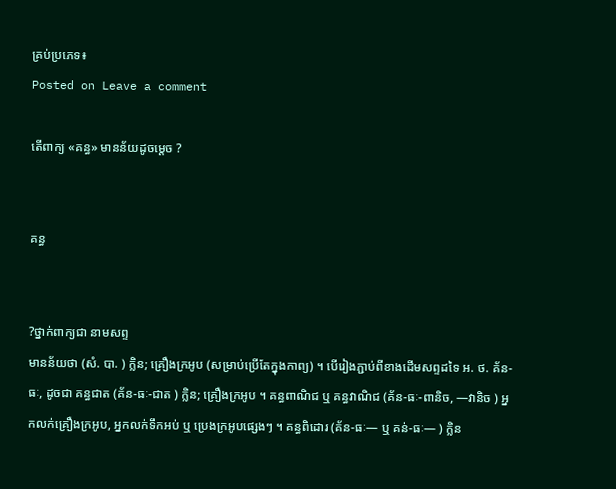គ្រប់ប្រភេទ៖
Posted on Leave a comment

តើពាក្យ «គន្ធ» មានន័យដូចម្ដេច ?


គន្ធ


?ថ្នាក់ពាក្យជា នាមសព្ទ
មានន័យថា (សំ. បា. ) ក្លិន; គ្រឿងក្រអូប (សម្រាប់ប្រើតែក្នុងកាព្យ) ។ បើរៀងភ្ជាប់ពីខាងដើមសព្ទដទៃ អ. ថ. គ័ន-ធៈ, ដូចជា គន្ធជាត (គ័ន-ធៈ-ជាត ) ក្លិន; គ្រឿងក្រអូប ។ គន្ធពាណិជ ឬ គន្ធវាណិជ (គ័ន-ធៈ-ពានិច, —វានិច ) អ្នកលក់គ្រឿងក្រអូប, អ្នកលក់ទឹកអប់ ឬ ប្រេងក្រអូបផ្សេងៗ ។ គន្ធពិដោរ (គ័ន-ធៈ— ឬ គន់-ធៈ— ) ក្លិន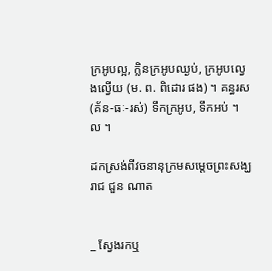ក្រអូបល្អ, ក្លិនក្រអូបឈ្ងប់, ក្រអូបល្វេងល្វើយ (ម. ព. ពិដោរ ផង) ។ គន្ធរស (គ័ន-ធៈ-រស់) ទឹកក្រអូប, ទឹកអប់ ។ ល ។

ដកស្រង់ពីវចនានុក្រមសម្ដេចព្រះសង្ឃរាជ ជួន ណាត


_ ស្វែងរកឬ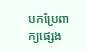បកប្រែពាក្យផ្សេង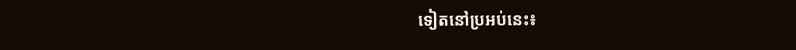ទៀតនៅប្រអប់នេះ៖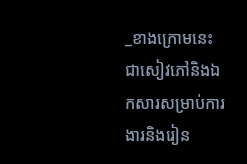_ខាងក្រោមនេះជាសៀវភៅនិងឯកសារសម្រាប់ការងារនិងរៀន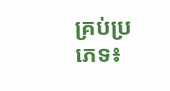គ្រប់ប្រភេទ៖